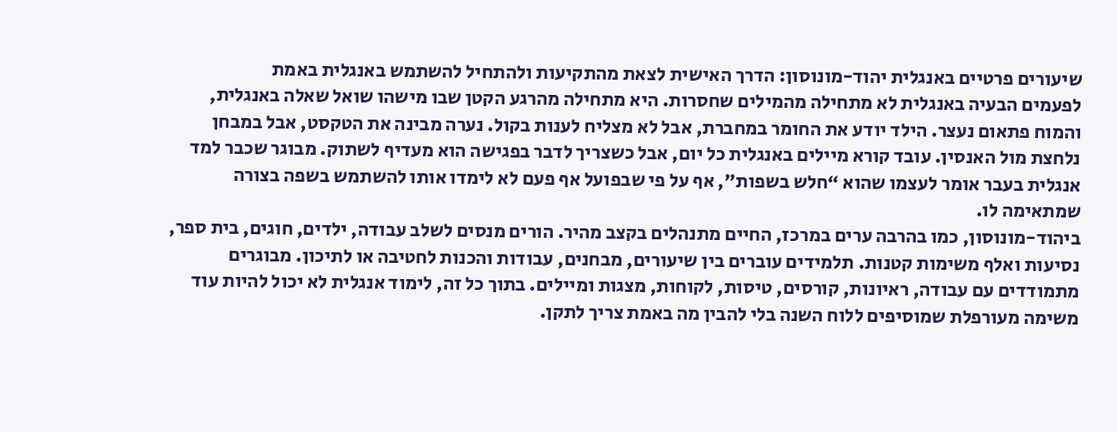שיעורים פרטיים באנגלית יהוד-מונוסון: הדרך האישית לצאת מהתקיעות ולהתחיל להשתמש באנגלית באמת
לפעמים הבעיה באנגלית לא מתחילה מהמילים שחסרות. היא מתחילה מהרגע הקטן שבו מישהו שואל שאלה באנגלית, והמוח פתאום נעצר. הילד יודע את החומר במחברת, אבל לא מצליח לענות בקול. נערה מבינה את הטקסט, אבל במבחן נלחצת מול האנסין. עובד קורא מיילים באנגלית כל יום, אבל כשצריך לדבר בפגישה הוא מעדיף לשתוק. מבוגר שכבר למד אנגלית בעבר אומר לעצמו שהוא “חלש בשפות”, אף על פי שבפועל אף פעם לא לימדו אותו להשתמש בשפה בצורה שמתאימה לו.
ביהוד-מונוסון, כמו בהרבה ערים במרכז, החיים מתנהלים בקצב מהיר. הורים מנסים לשלב עבודה, ילדים, חוגים, בית ספר, נסיעות ואלף משימות קטנות. תלמידים עוברים בין שיעורים, מבחנים, עבודות והכנות לחטיבה או לתיכון. מבוגרים מתמודדים עם עבודה, ראיונות, קורסים, טיסות, לקוחות, מצגות ומיילים. בתוך כל זה, לימוד אנגלית לא יכול להיות עוד משימה מעורפלת שמוסיפים ללוח השנה בלי להבין מה באמת צריך לתקן.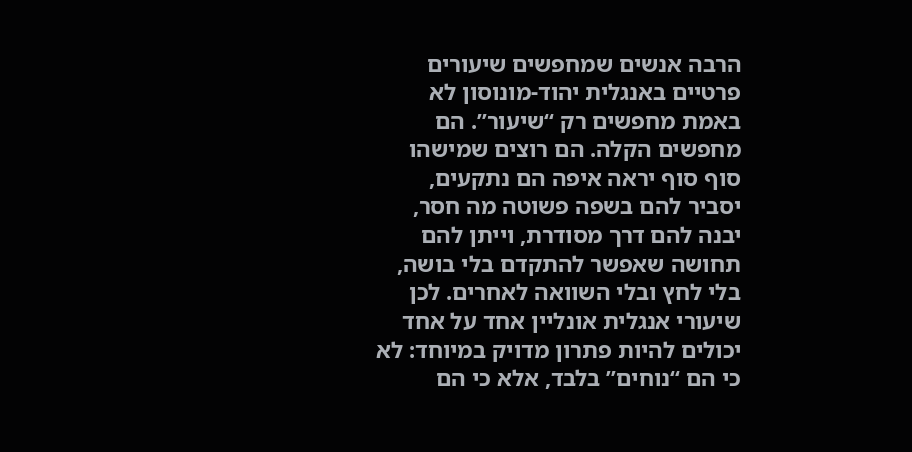הרבה אנשים שמחפשים שיעורים פרטיים באנגלית יהוד-מונוסון לא באמת מחפשים רק “שיעור”. הם מחפשים הקלה. הם רוצים שמישהו סוף סוף יראה איפה הם נתקעים, יסביר להם בשפה פשוטה מה חסר, יבנה להם דרך מסודרת, וייתן להם תחושה שאפשר להתקדם בלי בושה, בלי לחץ ובלי השוואה לאחרים. לכן שיעורי אנגלית אונליין אחד על אחד יכולים להיות פתרון מדויק במיוחד: לא כי הם “נוחים” בלבד, אלא כי הם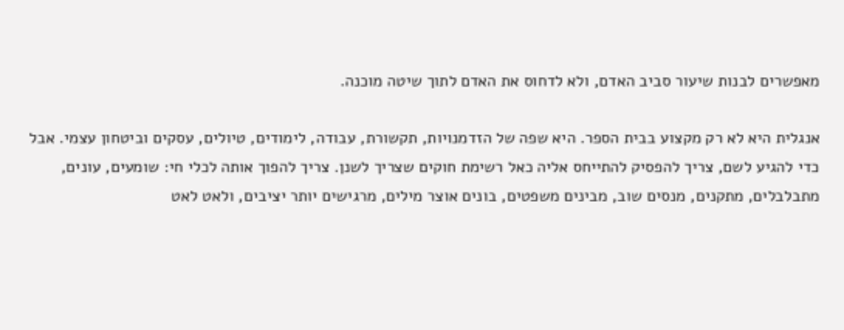מאפשרים לבנות שיעור סביב האדם, ולא לדחוס את האדם לתוך שיטה מוכנה.

אנגלית היא לא רק מקצוע בבית הספר. היא שפה של הזדמנויות, תקשורת, עבודה, לימודים, טיולים, עסקים וביטחון עצמי. אבל כדי להגיע לשם, צריך להפסיק להתייחס אליה כאל רשימת חוקים שצריך לשנן. צריך להפוך אותה לכלי חי: שומעים, עונים, מתבלבלים, מתקנים, מנסים שוב, מבינים משפטים, בונים אוצר מילים, מרגישים יותר יציבים, ולאט לאט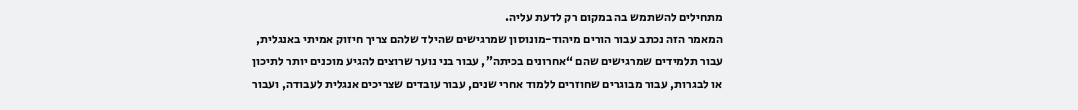מתחילים להשתמש בה במקום רק לדעת עליה.
המאמר הזה נכתב עבור הורים מיהוד-מונוסון שמרגישים שהילד שלהם צריך חיזוק אמיתי באנגלית, עבור תלמידים שמרגישים שהם “אחרונים בכיתה”, עבור בני נוער שרוצים להגיע מוכנים יותר לתיכון או לבגרות, עבור מבוגרים שחוזרים ללמוד אחרי שנים, עבור עובדים שצריכים אנגלית לעבודה, ועבור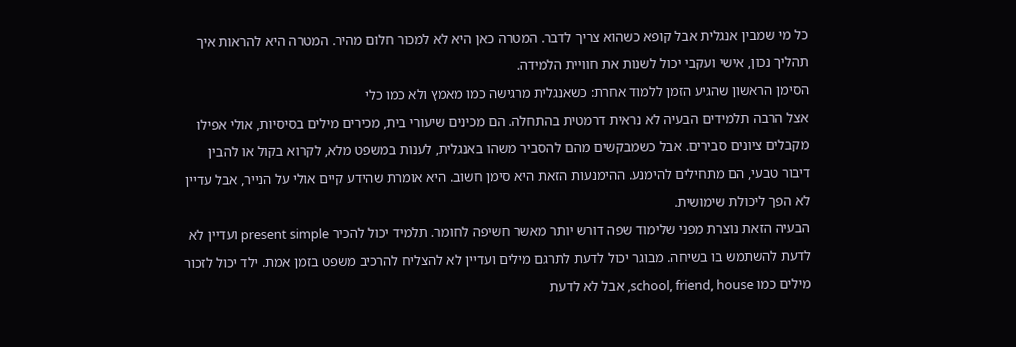כל מי שמבין אנגלית אבל קופא כשהוא צריך לדבר. המטרה כאן היא לא למכור חלום מהיר. המטרה היא להראות איך תהליך נכון, אישי ועקבי יכול לשנות את חוויית הלמידה.
הסימן הראשון שהגיע הזמן ללמוד אחרת: כשאנגלית מרגישה כמו מאמץ ולא כמו כלי
אצל הרבה תלמידים הבעיה לא נראית דרמטית בהתחלה. הם מכינים שיעורי בית, מכירים מילים בסיסיות, אולי אפילו מקבלים ציונים סבירים. אבל כשמבקשים מהם להסביר משהו באנגלית, לענות במשפט מלא, לקרוא בקול או להבין דיבור טבעי, הם מתחילים להימנע. ההימנעות הזאת היא סימן חשוב. היא אומרת שהידע קיים אולי על הנייר, אבל עדיין לא הפך ליכולת שימושית.
הבעיה הזאת נוצרת מפני שלימוד שפה דורש יותר מאשר חשיפה לחומר. תלמיד יכול להכיר present simple ועדיין לא לדעת להשתמש בו בשיחה. מבוגר יכול לדעת לתרגם מילים ועדיין לא להצליח להרכיב משפט בזמן אמת. ילד יכול לזכור מילים כמו school, friend, house, אבל לא לדעת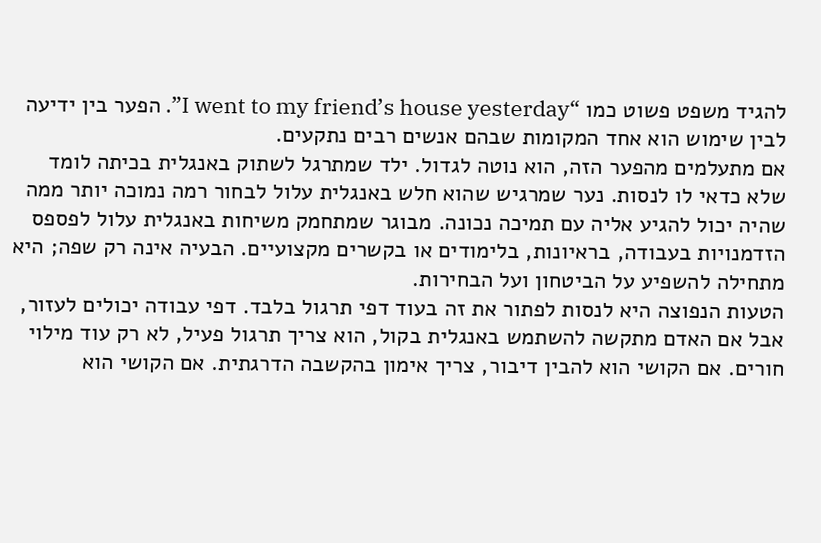להגיד משפט פשוט כמו “I went to my friend’s house yesterday”. הפער בין ידיעה לבין שימוש הוא אחד המקומות שבהם אנשים רבים נתקעים.
אם מתעלמים מהפער הזה, הוא נוטה לגדול. ילד שמתרגל לשתוק באנגלית בכיתה לומד שלא כדאי לו לנסות. נער שמרגיש שהוא חלש באנגלית עלול לבחור רמה נמוכה יותר ממה שהיה יכול להגיע אליה עם תמיכה נכונה. מבוגר שמתחמק משיחות באנגלית עלול לפספס הזדמנויות בעבודה, בראיונות, בלימודים או בקשרים מקצועיים. הבעיה אינה רק שפה; היא מתחילה להשפיע על הביטחון ועל הבחירות.
הטעות הנפוצה היא לנסות לפתור את זה בעוד דפי תרגול בלבד. דפי עבודה יכולים לעזור, אבל אם האדם מתקשה להשתמש באנגלית בקול, הוא צריך תרגול פעיל, לא רק עוד מילוי חורים. אם הקושי הוא להבין דיבור, צריך אימון בהקשבה הדרגתית. אם הקושי הוא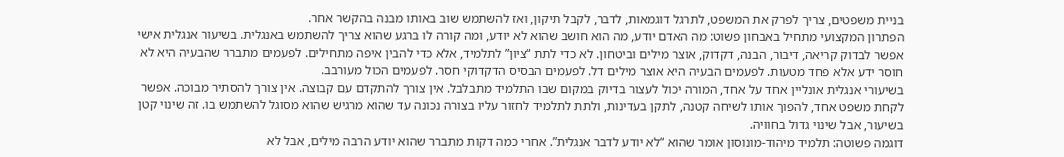בניית משפטים, צריך לפרק את המשפט, לתרגל דוגמאות, לדבר, לקבל תיקון, ואז להשתמש שוב באותו מבנה בהקשר אחר.
הפתרון המקצועי מתחיל באבחון פשוט: מה האדם יודע, מה הוא חושב שהוא לא יודע, ומה קורה לו ברגע שהוא צריך להשתמש באנגלית. בשיעור אנגלית אישי אפשר לבדוק קריאה, דיבור, הבנה, דקדוק, אוצר מילים וביטחון. לא כדי לתת “ציון” לתלמיד, אלא כדי להבין איפה מתחילים. לפעמים מתברר שהבעיה היא לא חוסר ידע אלא פחד מטעות. לפעמים הבעיה היא אוצר מילים דל. לפעמים הבסיס הדקדוקי חסר. לפעמים הכול מעורבב.
בשיעורי אנגלית אונליין אחד על אחד, המורה יכול לעצור בדיוק במקום שבו התלמיד מתבלבל. אין צורך להתקדם עם קבוצה. אין צורך להסתיר מבוכה. אפשר לקחת משפט אחד, להפוך אותו לשיחה קטנה, לתקן בעדינות, ולתת לתלמיד לחזור עליו בצורה נכונה עד שהוא מרגיש שהוא מסוגל להשתמש בו. זה שינוי קטן בשיעור, אבל שינוי גדול בחוויה.
דוגמה פשוטה: תלמיד מיהוד-מונוסון אומר שהוא “לא יודע לדבר אנגלית”. אחרי כמה דקות מתברר שהוא יודע הרבה מילים, אבל לא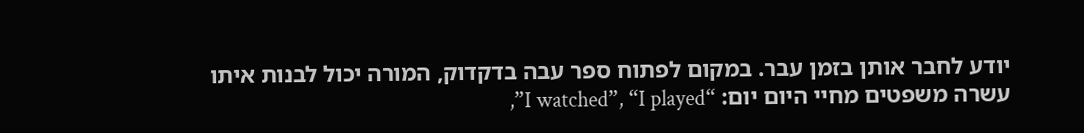יודע לחבר אותן בזמן עבר. במקום לפתוח ספר עבה בדקדוק, המורה יכול לבנות איתו עשרה משפטים מחיי היום יום: “I watched”, “I played”,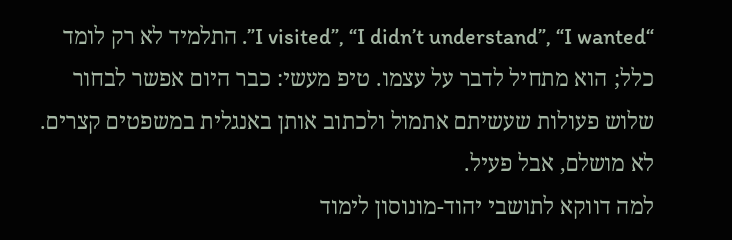“I visited”, “I didn’t understand”, “I wanted”. התלמיד לא רק לומד כלל; הוא מתחיל לדבר על עצמו. טיפ מעשי: כבר היום אפשר לבחור שלוש פעולות שעשיתם אתמול ולכתוב אותן באנגלית במשפטים קצרים. לא מושלם, אבל פעיל.
למה דווקא לתושבי יהוד-מונוסון לימוד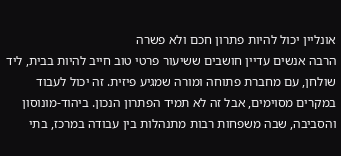אונליין יכול להיות פתרון חכם ולא פשרה
הרבה אנשים עדיין חושבים ששיעור פרטי טוב חייב להיות בבית, ליד שולחן, עם מחברת פתוחה ומורה שמגיע פיזית. זה יכול לעבוד במקרים מסוימים, אבל זה לא תמיד הפתרון הנכון. ביהוד-מונוסון והסביבה, שבה משפחות רבות מתנהלות בין עבודה במרכז, בתי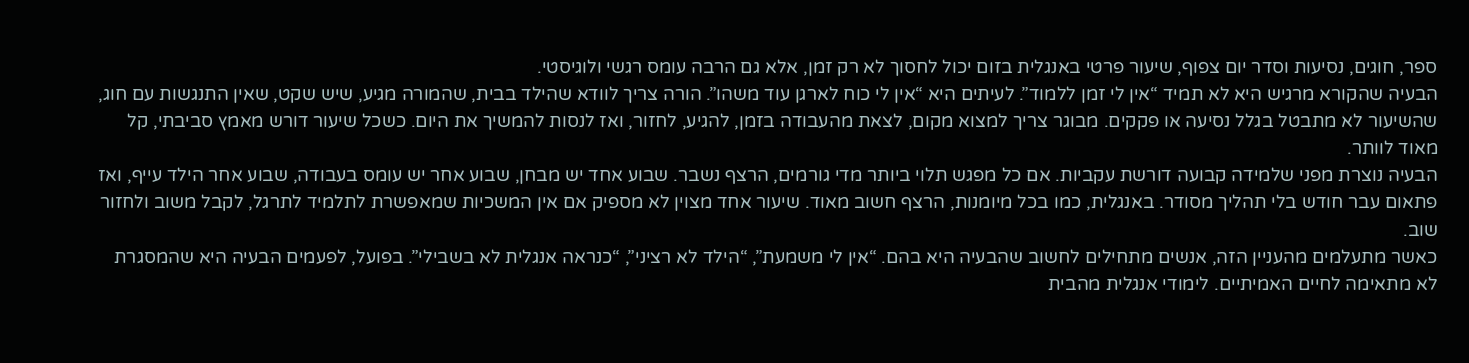ספר, חוגים, נסיעות וסדר יום צפוף, שיעור פרטי באנגלית בזום יכול לחסוך לא רק זמן, אלא גם הרבה עומס רגשי ולוגיסטי.
הבעיה שהקורא מרגיש היא לא תמיד “אין לי זמן ללמוד”. לעיתים היא “אין לי כוח לארגן עוד משהו”. הורה צריך לוודא שהילד בבית, שהמורה מגיע, שיש שקט, שאין התנגשות עם חוג, שהשיעור לא מתבטל בגלל נסיעה או פקקים. מבוגר צריך למצוא מקום, לצאת מהעבודה בזמן, להגיע, לחזור, ואז לנסות להמשיך את היום. כשכל שיעור דורש מאמץ סביבתי, קל מאוד לוותר.
הבעיה נוצרת מפני שלמידה קבועה דורשת עקביות. אם כל מפגש תלוי ביותר מדי גורמים, הרצף נשבר. שבוע אחד יש מבחן, שבוע אחר יש עומס בעבודה, שבוע אחר הילד עייף, ואז פתאום עבר חודש בלי תהליך מסודר. באנגלית, כמו בכל מיומנות, הרצף חשוב מאוד. שיעור אחד מצוין לא מספיק אם אין המשכיות שמאפשרת לתלמיד לתרגל, לקבל משוב ולחזור שוב.
כאשר מתעלמים מהעניין הזה, אנשים מתחילים לחשוב שהבעיה היא בהם. “אין לי משמעת”, “הילד לא רציני”, “כנראה אנגלית לא בשבילי”. בפועל, לפעמים הבעיה היא שהמסגרת לא מתאימה לחיים האמיתיים. לימודי אנגלית מהבית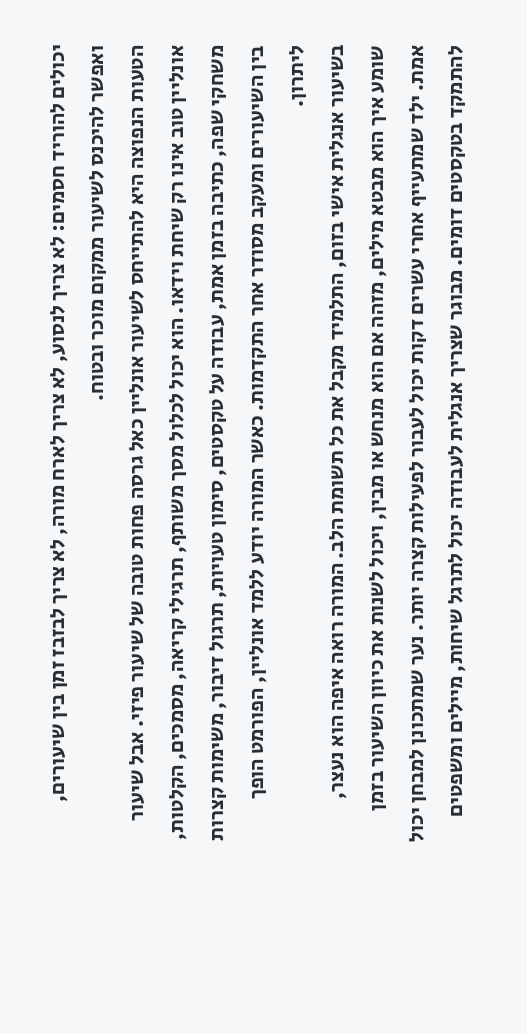יכולים להוריד חסמים: לא צריך לנסוע, לא צריך לארח מורה, לא צריך לבזבז זמן בין שיעורים, ואפשר להיכנס לשיעור ממקום מוכר ובטוח.
הטעות הנפוצה היא להתייחס לשיעור אונליין כאל גרסה פחות טובה של שיעור פיזי. אבל שיעור אונליין טוב אינו רק שיחת וידאו. הוא יכול לכלול מסך משותף, תרגילי קריאה, מסמכים, הקלטות, משחקי שפה, כתיבה בזמן אמת, עבודה על טקסטים, סימון טעויות, תרגול דיבור, משימות קצרות בין השיעורים ומעקב מסודר אחר התקדמות. כאשר המורה יודע ללמד אונליין, הפורמט הופך ליתרון.
בשיעור אנגלית אישי בזום, התלמיד מקבל את כל תשומת הלב. המורה רואה איפה הוא נעצר, שומע איך הוא מבטא מילים, מזהה אם הוא מנחש או מבין, ויכול לשנות את כיוון השיעור בזמן אמת. ילד שמתעייף אחרי עשרים דקות יכול לעבור לפעילות קצרה יותר. נער שמתכונן למבחן יכול להתמקד בטקסטים דומים. מבוגר שצריך אנגלית לעבודה יכול לתרגל שיחות, מיילים ומשפטים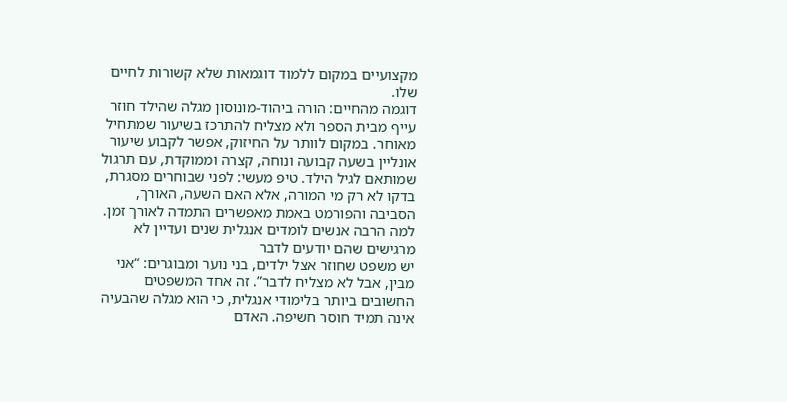מקצועיים במקום ללמוד דוגמאות שלא קשורות לחיים שלו.
דוגמה מהחיים: הורה ביהוד-מונוסון מגלה שהילד חוזר עייף מבית הספר ולא מצליח להתרכז בשיעור שמתחיל מאוחר. במקום לוותר על החיזוק, אפשר לקבוע שיעור אונליין בשעה קבועה ונוחה, קצרה וממוקדת, עם תרגול שמותאם לגיל הילד. טיפ מעשי: לפני שבוחרים מסגרת, בדקו לא רק מי המורה, אלא האם השעה, האורך, הסביבה והפורמט באמת מאפשרים התמדה לאורך זמן.
למה הרבה אנשים לומדים אנגלית שנים ועדיין לא מרגישים שהם יודעים לדבר
יש משפט שחוזר אצל ילדים, בני נוער ומבוגרים: “אני מבין, אבל לא מצליח לדבר”. זה אחד המשפטים החשובים ביותר בלימודי אנגלית, כי הוא מגלה שהבעיה אינה תמיד חוסר חשיפה. האדם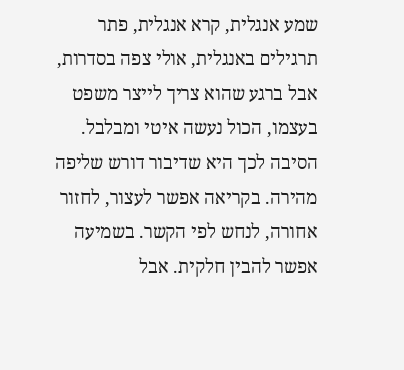שמע אנגלית, קרא אנגלית, פתר תרגילים באנגלית, אולי צפה בסדרות, אבל ברגע שהוא צריך לייצר משפט בעצמו, הכול נעשה איטי ומבלבל.
הסיבה לכך היא שדיבור דורש שליפה מהירה. בקריאה אפשר לעצור, לחזור אחורה, לנחש לפי הקשר. בשמיעה אפשר להבין חלקית. אבל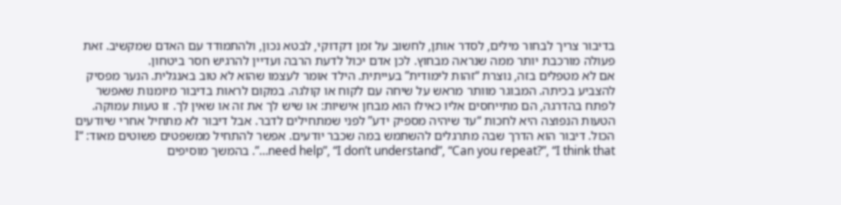בדיבור צריך לבחור מילים, לסדר אותן, לחשוב על זמן דקדוקי, לבטא נכון, ולהתמודד עם האדם שמקשיב. זאת פעולה מורכבת יותר ממה שנראה מבחוץ. לכן אדם יכול לדעת הרבה ועדיין להרגיש חסר ביטחון.
אם לא מטפלים בזה, נוצרת “זהות לימודית” בעייתית. הילד אומר לעצמו שהוא לא טוב באנגלית. הנער מפסיק להצביע בכיתה. המבוגר מוותר מראש על שיחה עם לקוח או קולגה. במקום לראות בדיבור מיומנות שאפשר לפתח בהדרגה, הם מתייחסים אליו כאילו הוא מבחן אישיות: או שיש לך את זה או שאין לך. זו טעות עמוקה.
הטעות הנפוצה היא לחכות “עד שיהיה מספיק ידע” לפני שמתחילים לדבר. אבל דיבור לא מתחיל אחרי שיודעים הכול. דיבור הוא הדרך שבה מתרגלים להשתמש במה שכבר יודעים. אפשר להתחיל ממשפטים פשוטים מאוד: “I need help”, “I don’t understand”, “Can you repeat?”, “I think that…”. בהמשך מוסיפים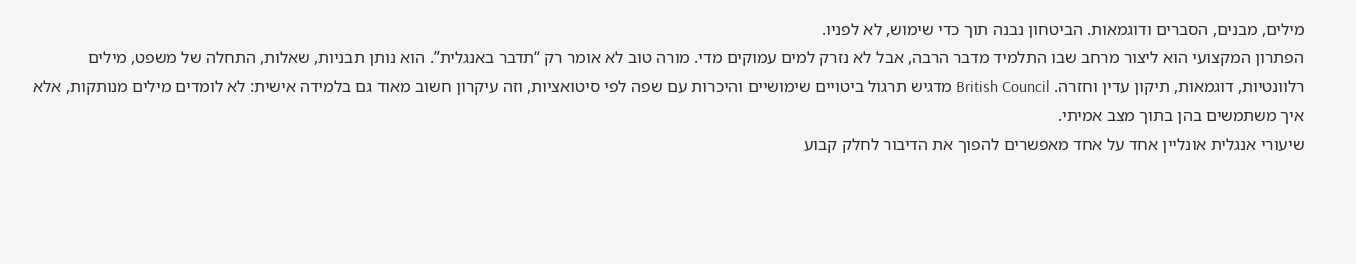מילים, מבנים, הסברים ודוגמאות. הביטחון נבנה תוך כדי שימוש, לא לפניו.
הפתרון המקצועי הוא ליצור מרחב שבו התלמיד מדבר הרבה, אבל לא נזרק למים עמוקים מדי. מורה טוב לא אומר רק “תדבר באנגלית”. הוא נותן תבניות, שאלות, התחלה של משפט, מילים רלוונטיות, דוגמאות, תיקון עדין וחזרה. British Council מדגיש תרגול ביטויים שימושיים והיכרות עם שפה לפי סיטואציות, וזה עיקרון חשוב מאוד גם בלמידה אישית: לא לומדים מילים מנותקות, אלא איך משתמשים בהן בתוך מצב אמיתי.
שיעורי אנגלית אונליין אחד על אחד מאפשרים להפוך את הדיבור לחלק קבוע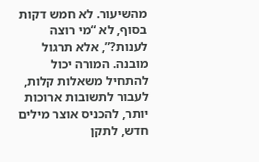מהשיעור. לא חמש דקות בסוף, לא “מי רוצה לענות?”, אלא תרגול מובנה. המורה יכול להתחיל משאלות קלות, לעבור לתשובות ארוכות יותר, להכניס אוצר מילים חדש, לתקן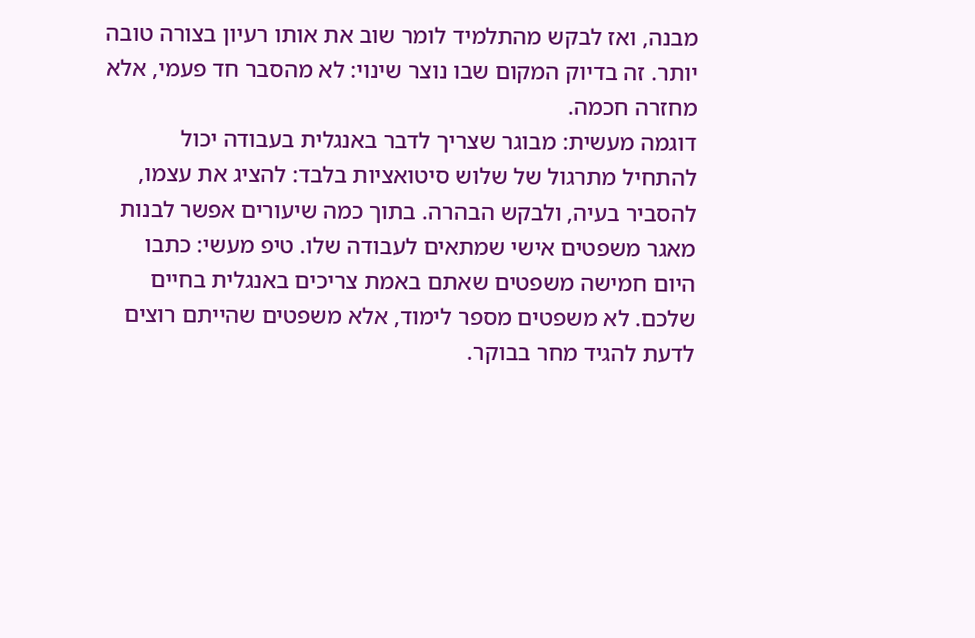מבנה, ואז לבקש מהתלמיד לומר שוב את אותו רעיון בצורה טובה יותר. זה בדיוק המקום שבו נוצר שינוי: לא מהסבר חד פעמי, אלא מחזרה חכמה.
דוגמה מעשית: מבוגר שצריך לדבר באנגלית בעבודה יכול להתחיל מתרגול של שלוש סיטואציות בלבד: להציג את עצמו, להסביר בעיה, ולבקש הבהרה. בתוך כמה שיעורים אפשר לבנות מאגר משפטים אישי שמתאים לעבודה שלו. טיפ מעשי: כתבו היום חמישה משפטים שאתם באמת צריכים באנגלית בחיים שלכם. לא משפטים מספר לימוד, אלא משפטים שהייתם רוצים לדעת להגיד מחר בבוקר.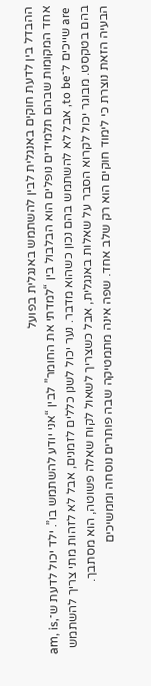ההבדל בין לדעת חוקים באנגלית לבין להשתמש באנגלית בפועל
אחד המקומות שבהם תלמידים נופלים הוא הבלבול בין “למדתי את החומר” לבין “אני יודע להשתמש בו”. ילד יכול לדעת ש־am, is, are שייכים ל־to be, אבל לא להשתמש בהם נכון כשהוא מדבר. נער יכול לשנן כללים לזמנים, אבל לא לזהות מתי צריך להשתמש בהם בטקסט. מבוגר יכול לקרוא הסבר על שאלות באנגלית, אבל כשצריך לשאול לקוח שאלה פשוטה, הוא מסתבך.
הבעיה הזאת נוצרת כי לימוד חוקים הוא רק שלב אחד. שפה אינה מתמטיקה שבה פותרים נוסחה וממשיכים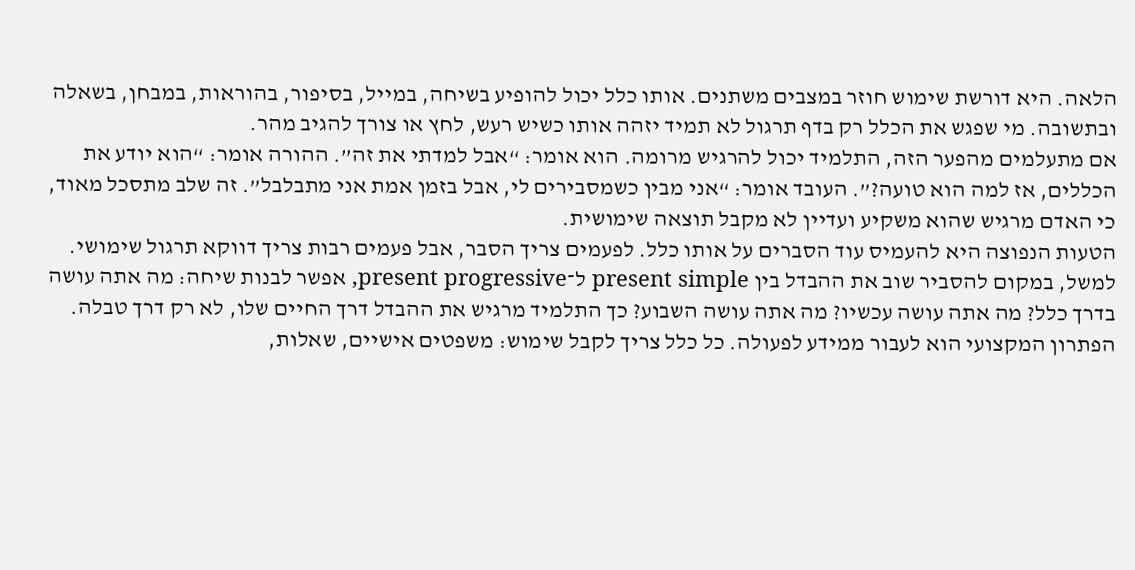הלאה. היא דורשת שימוש חוזר במצבים משתנים. אותו כלל יכול להופיע בשיחה, במייל, בסיפור, בהוראות, במבחן, בשאלה ובתשובה. מי שפגש את הכלל רק בדף תרגול לא תמיד יזהה אותו כשיש רעש, לחץ או צורך להגיב מהר.
אם מתעלמים מהפער הזה, התלמיד יכול להרגיש מרומה. הוא אומר: “אבל למדתי את זה”. ההורה אומר: “הוא יודע את הכללים, אז למה הוא טועה?”. העובד אומר: “אני מבין כשמסבירים לי, אבל בזמן אמת אני מתבלבל”. זה שלב מתסכל מאוד, כי האדם מרגיש שהוא משקיע ועדיין לא מקבל תוצאה שימושית.
הטעות הנפוצה היא להעמיס עוד הסברים על אותו כלל. לפעמים צריך הסבר, אבל פעמים רבות צריך דווקא תרגול שימושי. למשל, במקום להסביר שוב את ההבדל בין present simple ל־present progressive, אפשר לבנות שיחה: מה אתה עושה בדרך כלל? מה אתה עושה עכשיו? מה אתה עושה השבוע? כך התלמיד מרגיש את ההבדל דרך החיים שלו, לא רק דרך טבלה.
הפתרון המקצועי הוא לעבור ממידע לפעולה. כל כלל צריך לקבל שימוש: משפטים אישיים, שאלות,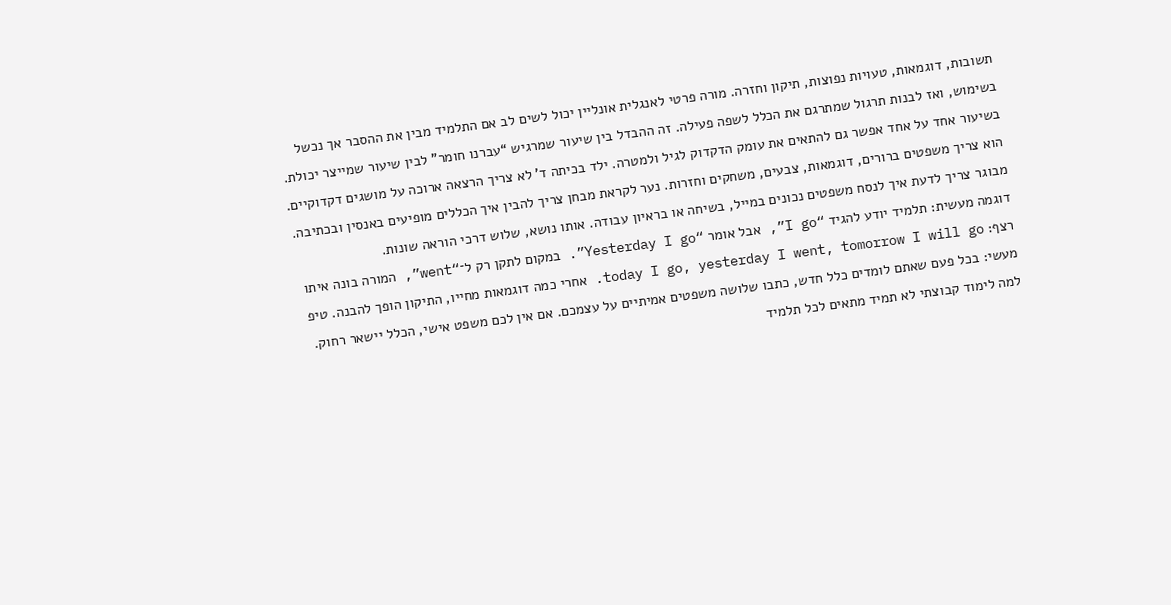תשובות, דוגמאות, טעויות נפוצות, תיקון וחזרה. מורה פרטי לאנגלית אונליין יכול לשים לב אם התלמיד מבין את ההסבר אך נכשל בשימוש, ואז לבנות תרגול שמתרגם את הכלל לשפה פעילה. זה ההבדל בין שיעור שמרגיש “עברנו חומר” לבין שיעור שמייצר יכולת.
בשיעור אחד על אחד אפשר גם להתאים את עומק הדקדוק לגיל ולמטרה. ילד בכיתה ד’ לא צריך הרצאה ארוכה על מושגים דקדוקיים. הוא צריך משפטים ברורים, דוגמאות, צבעים, משחקים וחזרות. נער לקראת מבחן צריך להבין איך הכללים מופיעים באנסין ובכתיבה. מבוגר צריך לדעת איך לנסח משפטים נכונים במייל, בשיחה או בראיון עבודה. אותו נושא, שלוש דרכי הוראה שונות.
דוגמה מעשית: תלמיד יודע להגיד “I go”, אבל אומר “Yesterday I go”. במקום לתקן רק ל־“went”, המורה בונה איתו רצף: today I go, yesterday I went, tomorrow I will go. אחרי כמה דוגמאות מחייו, התיקון הופך להבנה. טיפ מעשי: בכל פעם שאתם לומדים כלל חדש, כתבו שלושה משפטים אמיתיים על עצמכם. אם אין לכם משפט אישי, הכלל יישאר רחוק.
למה לימוד קבוצתי לא תמיד מתאים לכל תלמיד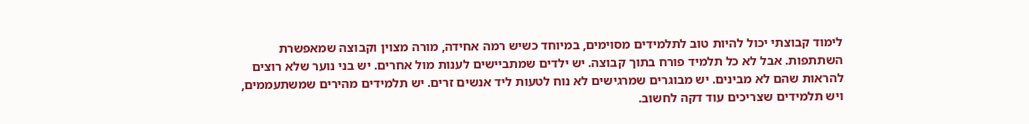לימוד קבוצתי יכול להיות טוב לתלמידים מסוימים, במיוחד כשיש רמה אחידה, מורה מצוין וקבוצה שמאפשרת השתתפות. אבל לא כל תלמיד פורח בתוך קבוצה. יש ילדים שמתביישים לענות מול אחרים. יש בני נוער שלא רוצים להראות שהם לא מבינים. יש מבוגרים שמרגישים לא נוח לטעות ליד אנשים זרים. יש תלמידים מהירים שמשתעממים, ויש תלמידים שצריכים עוד דקה לחשוב.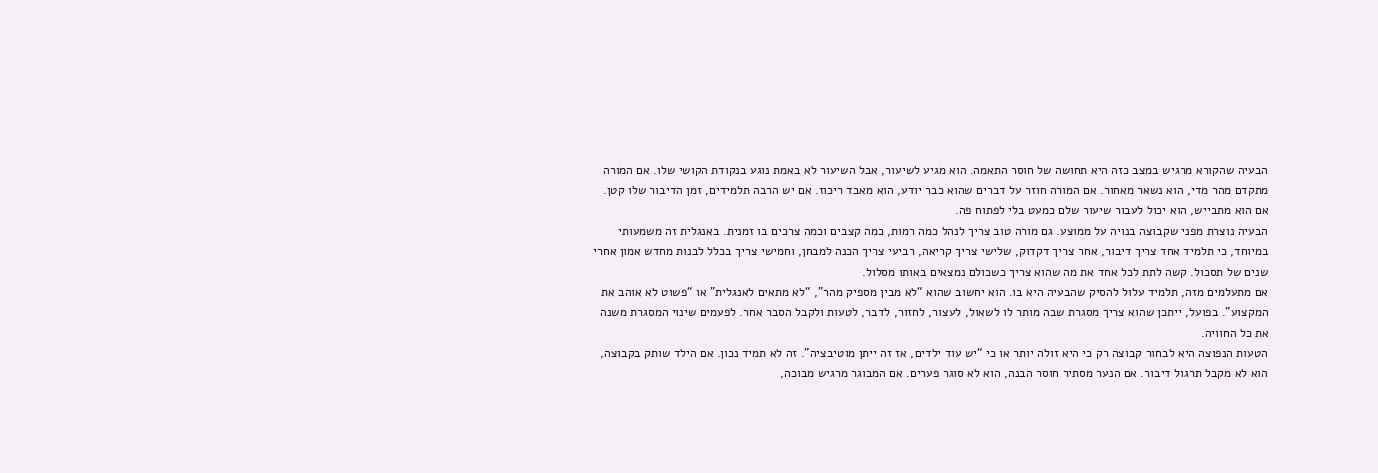הבעיה שהקורא מרגיש במצב כזה היא תחושה של חוסר התאמה. הוא מגיע לשיעור, אבל השיעור לא באמת נוגע בנקודת הקושי שלו. אם המורה מתקדם מהר מדי, הוא נשאר מאחור. אם המורה חוזר על דברים שהוא כבר יודע, הוא מאבד ריכוז. אם יש הרבה תלמידים, זמן הדיבור שלו קטן. אם הוא מתבייש, הוא יכול לעבור שיעור שלם כמעט בלי לפתוח פה.
הבעיה נוצרת מפני שקבוצה בנויה על ממוצע. גם מורה טוב צריך לנהל כמה רמות, כמה קצבים וכמה צרכים בו זמנית. באנגלית זה משמעותי במיוחד, כי תלמיד אחד צריך דיבור, אחר צריך דקדוק, שלישי צריך קריאה, רביעי צריך הכנה למבחן, וחמישי צריך בכלל לבנות מחדש אמון אחרי שנים של תסכול. קשה לתת לכל אחד את מה שהוא צריך כשכולם נמצאים באותו מסלול.
אם מתעלמים מזה, תלמיד עלול להסיק שהבעיה היא בו. הוא יחשוב שהוא “לא מבין מספיק מהר”, “לא מתאים לאנגלית” או “פשוט לא אוהב את המקצוע”. בפועל, ייתכן שהוא צריך מסגרת שבה מותר לו לשאול, לעצור, לחזור, לדבר, לטעות ולקבל הסבר אחר. לפעמים שינוי המסגרת משנה את כל החוויה.
הטעות הנפוצה היא לבחור קבוצה רק כי היא זולה יותר או כי “יש עוד ילדים, אז זה ייתן מוטיבציה”. זה לא תמיד נכון. אם הילד שותק בקבוצה, הוא לא מקבל תרגול דיבור. אם הנער מסתיר חוסר הבנה, הוא לא סוגר פערים. אם המבוגר מרגיש מבוכה,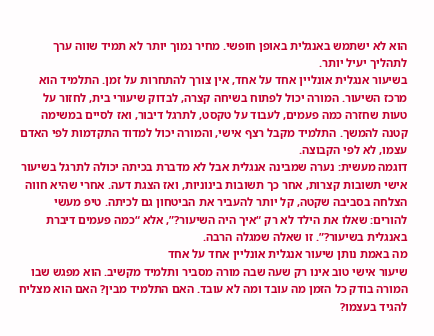הוא לא ישתמש באנגלית באופן חופשי. מחיר נמוך יותר לא תמיד שווה ערך לתהליך יעיל יותר.
בשיעור אנגלית אונליין אחד על אחד, אין צורך להתחרות על זמן. התלמיד הוא מרכז השיעור. המורה יכול לפתוח בשיחה קצרה, לבדוק שיעורי בית, לחזור על טעות שחזרה כמה פעמים, לעבוד על טקסט, לתרגל דיבור, ואז לסיים במשימה קטנה להמשך. התלמיד מקבל רצף אישי, והמורה יכול למדוד התקדמות לפי האדם עצמו, לא לפי הקבוצה.
דוגמה מעשית: נערה שמבינה אנגלית אבל לא מדברת בכיתה יכולה לתרגל בשיעור אישי תשובות קצרות, אחר כך תשובות בינוניות, ואז הצגת דעה. אחרי שהיא חווה הצלחה בסביבה שקטה, קל יותר להעביר את הביטחון גם לכיתה. טיפ מעשי להורים: שאלו את הילד לא רק “איך היה השיעור?”, אלא “כמה פעמים דיברת באנגלית בשיעור?”. זו שאלה שמגלה הרבה.
מה באמת נותן שיעור אנגלית אונליין אחד על אחד
שיעור אישי טוב אינו רק שעה שבה מורה מסביר ותלמיד מקשיב. הוא מפגש שבו המורה בודק כל הזמן מה עובד ומה לא עובד. האם התלמיד מבין? האם הוא מצליח להגיד בעצמו?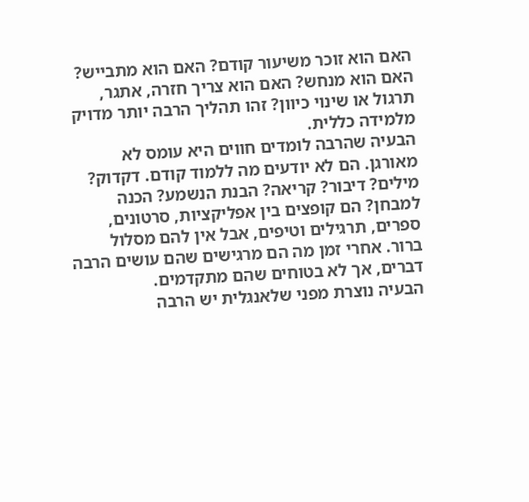האם הוא זוכר משיעור קודם? האם הוא מתבייש? האם הוא מנחש? האם הוא צריך חזרה, אתגר, תרגול או שינוי כיוון? זהו תהליך הרבה יותר מדויק מלמידה כללית.
הבעיה שהרבה לומדים חווים היא עומס לא מאורגן. הם לא יודעים מה ללמוד קודם. דקדוק? מילים? דיבור? קריאה? הבנת הנשמע? הכנה למבחן? הם קופצים בין אפליקציות, סרטונים, ספרים, תרגילים וטיפים, אבל אין להם מסלול ברור. אחרי זמן מה הם מרגישים שהם עושים הרבה דברים, אך לא בטוחים שהם מתקדמים.
הבעיה נוצרת מפני שלאנגלית יש הרבה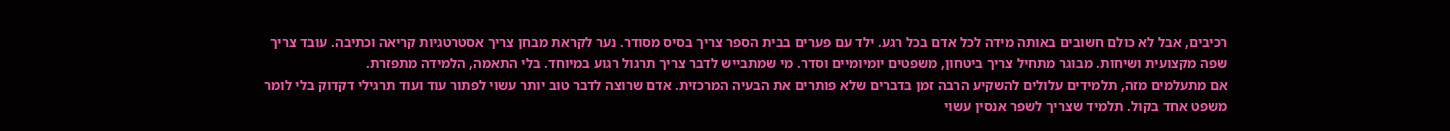רכיבים, אבל לא כולם חשובים באותה מידה לכל אדם בכל רגע. ילד עם פערים בבית הספר צריך בסיס מסודר. נער לקראת מבחן צריך אסטרטגיות קריאה וכתיבה. עובד צריך שפה מקצועית ושיחות. מבוגר מתחיל צריך ביטחון, משפטים יומיומיים וסדר. מי שמתבייש לדבר צריך תרגול רגוע במיוחד. בלי התאמה, הלמידה מתפזרת.
אם מתעלמים מזה, תלמידים עלולים להשקיע הרבה זמן בדברים שלא פותרים את הבעיה המרכזית. אדם שרוצה לדבר טוב יותר עשוי לפתור עוד ועוד תרגילי דקדוק בלי לומר משפט אחד בקול. תלמיד שצריך לשפר אנסין עשוי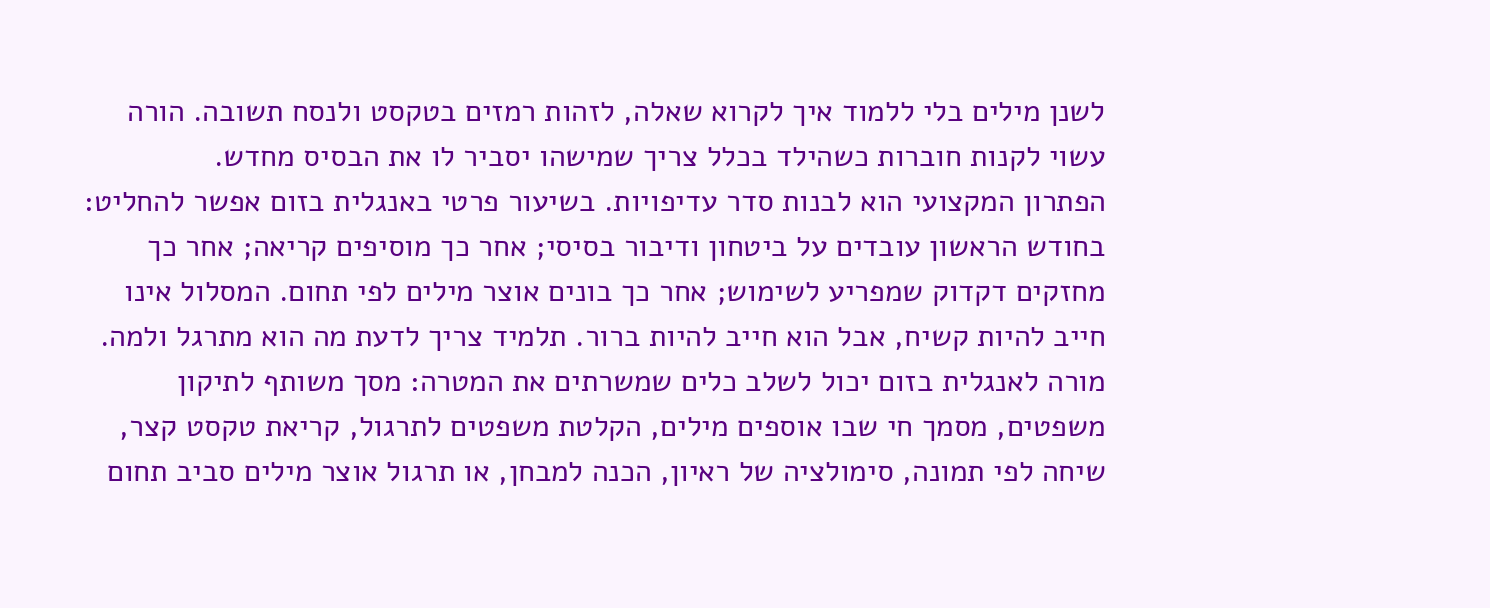לשנן מילים בלי ללמוד איך לקרוא שאלה, לזהות רמזים בטקסט ולנסח תשובה. הורה עשוי לקנות חוברות כשהילד בכלל צריך שמישהו יסביר לו את הבסיס מחדש.
הפתרון המקצועי הוא לבנות סדר עדיפויות. בשיעור פרטי באנגלית בזום אפשר להחליט: בחודש הראשון עובדים על ביטחון ודיבור בסיסי; אחר כך מוסיפים קריאה; אחר כך מחזקים דקדוק שמפריע לשימוש; אחר כך בונים אוצר מילים לפי תחום. המסלול אינו חייב להיות קשיח, אבל הוא חייב להיות ברור. תלמיד צריך לדעת מה הוא מתרגל ולמה.
מורה לאנגלית בזום יכול לשלב כלים שמשרתים את המטרה: מסך משותף לתיקון משפטים, מסמך חי שבו אוספים מילים, הקלטת משפטים לתרגול, קריאת טקסט קצר, שיחה לפי תמונה, סימולציה של ראיון, הכנה למבחן, או תרגול אוצר מילים סביב תחום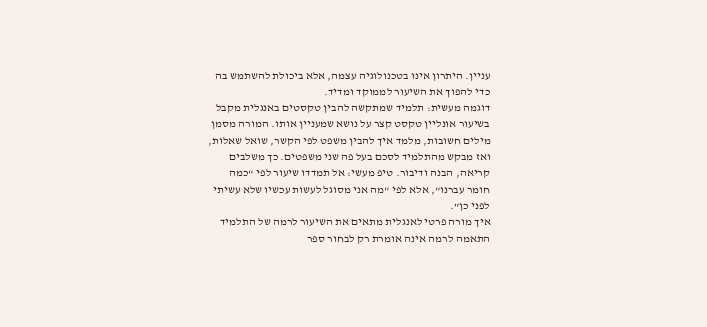עניין. היתרון אינו בטכנולוגיה עצמה, אלא ביכולת להשתמש בה כדי להפוך את השיעור לממוקד ומדיד.
דוגמה מעשית: תלמיד שמתקשה להבין טקסטים באנגלית מקבל בשיעור אונליין טקסט קצר על נושא שמעניין אותו. המורה מסמן מילים חשובות, מלמד איך להבין משפט לפי הקשר, שואל שאלות, ואז מבקש מהתלמיד לסכם בעל פה שני משפטים. כך משלבים קריאה, הבנה ודיבור. טיפ מעשי: אל תמדדו שיעור לפי “כמה חומר עברנו”, אלא לפי “מה אני מסוגל לעשות עכשיו שלא עשיתי לפני כן”.
איך מורה פרטי לאנגלית מתאים את השיעור לרמה של התלמיד
התאמה לרמה אינה אומרת רק לבחור ספר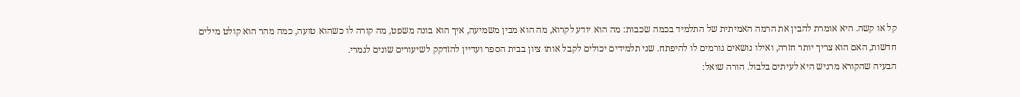קל או קשה. היא אומרת להבין את הרמה האמיתית של התלמיד בכמה שכבות: מה הוא יודע לקרוא, מה הוא מבין משמיעה, איך הוא בונה משפט, מה קורה לו כשהוא טועה, כמה מהר הוא קולט מילים חדשות, האם הוא צריך יותר חזרה, ואילו נושאים גורמים לו להיפתח. שני תלמידים יכולים לקבל אותו ציון בבית הספר ועדיין להזדקק לשיעורים שונים לגמרי.
הבעיה שהקורא מרגיש היא לעיתים בלבול. הורה שואל: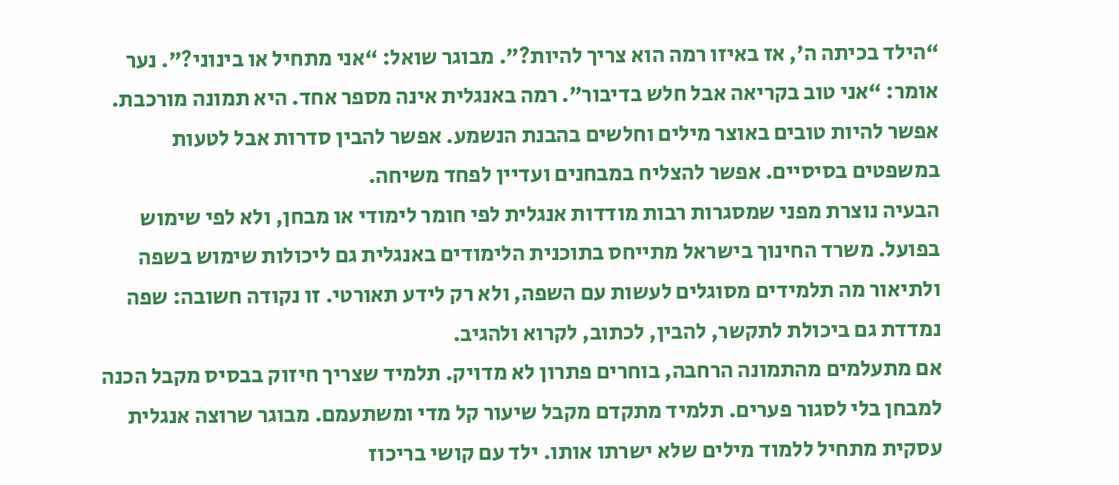“הילד בכיתה ה’, אז באיזו רמה הוא צריך להיות?”. מבוגר שואל: “אני מתחיל או בינוני?”. נער אומר: “אני טוב בקריאה אבל חלש בדיבור”. רמה באנגלית אינה מספר אחד. היא תמונה מורכבת. אפשר להיות טובים באוצר מילים וחלשים בהבנת הנשמע. אפשר להבין סדרות אבל לטעות במשפטים בסיסיים. אפשר להצליח במבחנים ועדיין לפחד משיחה.
הבעיה נוצרת מפני שמסגרות רבות מודדות אנגלית לפי חומר לימודי או מבחן, ולא לפי שימוש בפועל. משרד החינוך בישראל מתייחס בתוכנית הלימודים באנגלית גם ליכולות שימוש בשפה ולתיאור מה תלמידים מסוגלים לעשות עם השפה, ולא רק לידע תאורטי. זו נקודה חשובה: שפה נמדדת גם ביכולת לתקשר, להבין, לכתוב, לקרוא ולהגיב.
אם מתעלמים מהתמונה הרחבה, בוחרים פתרון לא מדויק. תלמיד שצריך חיזוק בבסיס מקבל הכנה למבחן בלי לסגור פערים. תלמיד מתקדם מקבל שיעור קל מדי ומשתעמם. מבוגר שרוצה אנגלית עסקית מתחיל ללמוד מילים שלא ישרתו אותו. ילד עם קושי בריכוז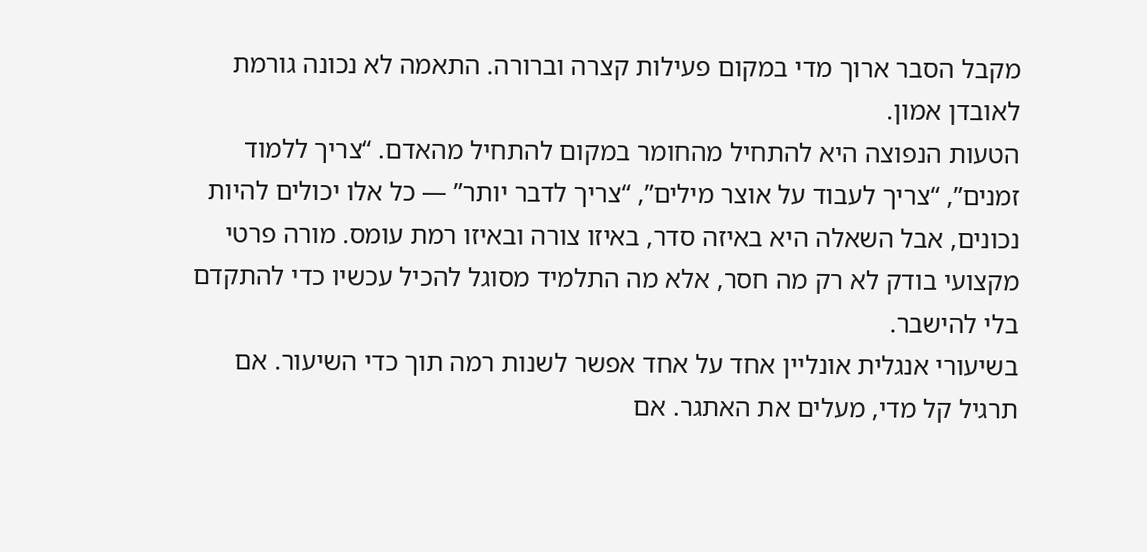מקבל הסבר ארוך מדי במקום פעילות קצרה וברורה. התאמה לא נכונה גורמת לאובדן אמון.
הטעות הנפוצה היא להתחיל מהחומר במקום להתחיל מהאדם. “צריך ללמוד זמנים”, “צריך לעבוד על אוצר מילים”, “צריך לדבר יותר” — כל אלו יכולים להיות נכונים, אבל השאלה היא באיזה סדר, באיזו צורה ובאיזו רמת עומס. מורה פרטי מקצועי בודק לא רק מה חסר, אלא מה התלמיד מסוגל להכיל עכשיו כדי להתקדם בלי להישבר.
בשיעורי אנגלית אונליין אחד על אחד אפשר לשנות רמה תוך כדי השיעור. אם תרגיל קל מדי, מעלים את האתגר. אם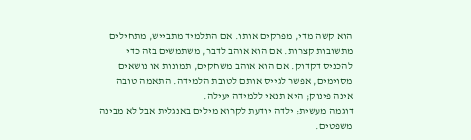הוא קשה מדי, מפרקים אותו. אם התלמיד מתבייש, מתחילים מתשובות קצרות. אם הוא אוהב לדבר, משתמשים בזה כדי להכניס דקדוק. אם הוא אוהב משחקים, תמונות או נושאים מסוימים, אפשר לגייס אותם לטובת הלמידה. התאמה טובה אינה פינוק; היא תנאי ללמידה יעילה.
דוגמה מעשית: ילדה יודעת לקרוא מילים באנגלית אבל לא מבינה משפטים.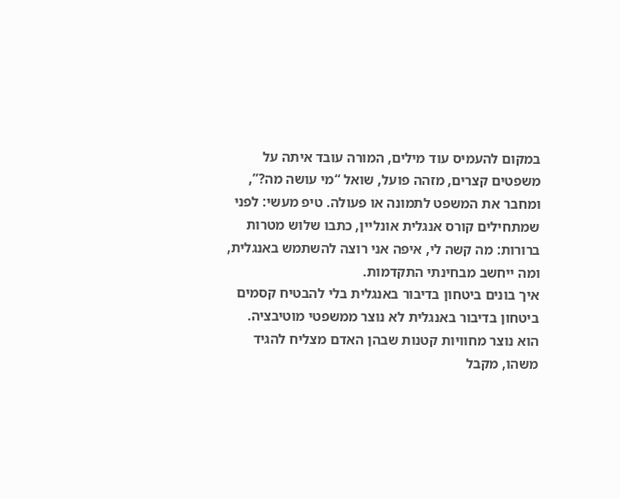במקום להעמיס עוד מילים, המורה עובד איתה על משפטים קצרים, מזהה פועל, שואל “מי עושה מה?”, ומחבר את המשפט לתמונה או פעולה. טיפ מעשי: לפני שמתחילים קורס אנגלית אונליין, כתבו שלוש מטרות ברורות: מה קשה לי, איפה אני רוצה להשתמש באנגלית, ומה ייחשב מבחינתי התקדמות.
איך בונים ביטחון בדיבור באנגלית בלי להבטיח קסמים
ביטחון בדיבור באנגלית לא נוצר ממשפטי מוטיבציה. הוא נוצר מחוויות קטנות שבהן האדם מצליח להגיד משהו, מקבל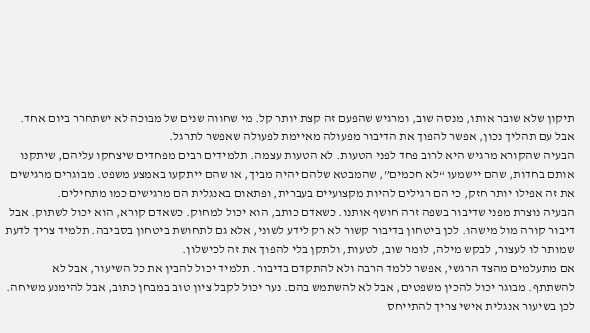תיקון שלא שובר אותו, מנסה שוב, ומרגיש שהפעם זה קצת יותר קל. מי שחווה שנים של מבוכה לא ישתחרר ביום אחד. אבל עם תהליך נכון, אפשר להפוך את הדיבור מפעולה מאיימת לפעולה שאפשר לתרגל.
הבעיה שהקורא מרגיש היא לרוב פחד לפני הטעות. לא הטעות עצמה. תלמידים רבים מפחדים שיצחקו עליהם, שיתקנו אותם בחדות, שהם יישמעו “לא חכמים”, שהמבטא שלהם יהיה מביך, או שהם ייתקעו באמצע משפט. מבוגרים מרגישים את זה אפילו יותר חזק, כי הם רגילים להיות מקצועיים בעברית, ופתאום באנגלית הם מרגישים כמו מתחילים.
הבעיה נוצרת מפני שדיבור בשפה זרה חושף אותנו. כשאדם כותב, הוא יכול למחוק. כשאדם קורא, הוא יכול לשתוק. אבל דיבור קורה מול מישהו. לכן ביטחון בדיבור קשור לא רק לידע לשוני, אלא גם לתחושת ביטחון בסביבה. תלמיד צריך לדעת שמותר לו לעצור, לבקש מילה, לומר שוב, לטעות, ולתקן בלי להפוך את זה לכישלון.
אם מתעלמים מהצד הרגשי, אפשר ללמד הרבה ולא להתקדם בדיבור. תלמיד יכול להבין את כל השיעור, אבל לא להשתתף. מבוגר יכול להכין משפטים, אבל לא להשתמש בהם. נער יכול לקבל ציון טוב במבחן כתוב, אבל להימנע משיחה. לכן בשיעור אנגלית אישי צריך להתייחס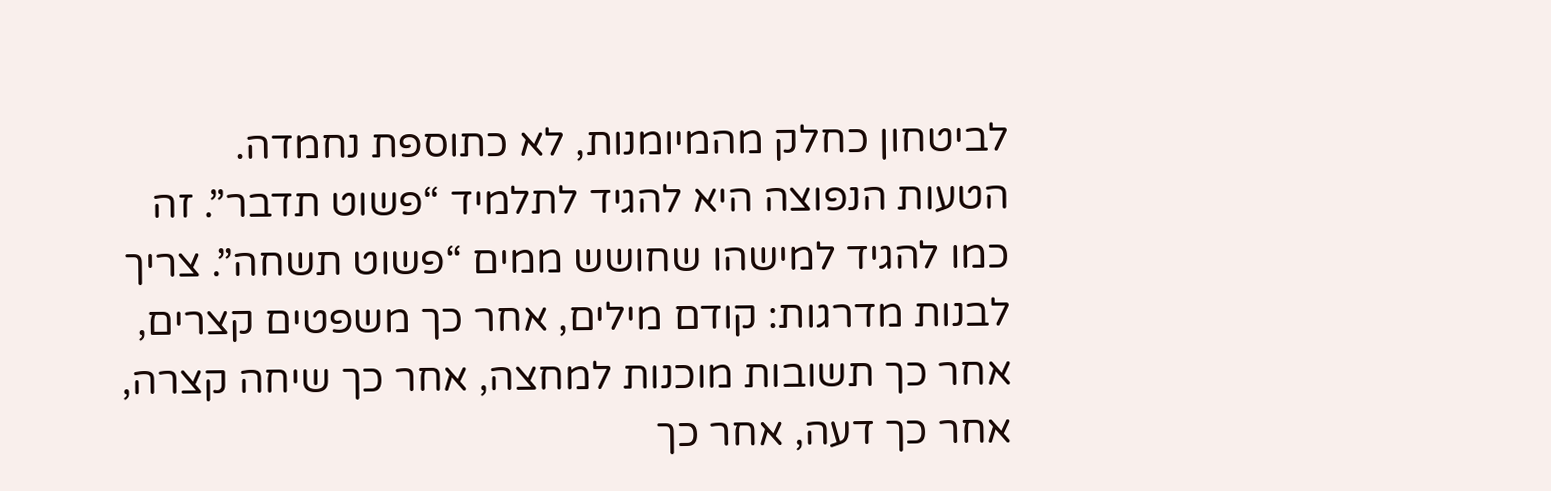לביטחון כחלק מהמיומנות, לא כתוספת נחמדה.
הטעות הנפוצה היא להגיד לתלמיד “פשוט תדבר”. זה כמו להגיד למישהו שחושש ממים “פשוט תשחה”. צריך לבנות מדרגות: קודם מילים, אחר כך משפטים קצרים, אחר כך תשובות מוכנות למחצה, אחר כך שיחה קצרה, אחר כך דעה, אחר כך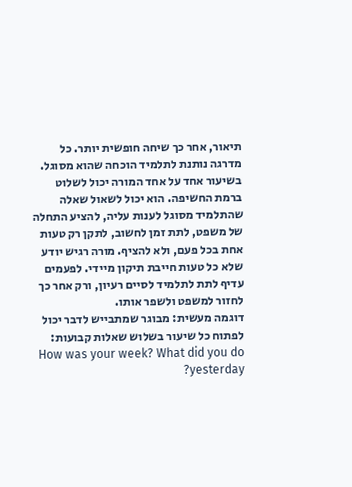תיאור, אחר כך שיחה חופשית יותר. כל מדרגה נותנת לתלמיד הוכחה שהוא מסוגל.
בשיעור אחד על אחד המורה יכול לשלוט ברמת החשיפה. הוא יכול לשאול שאלה שהתלמיד מסוגל לענות עליה, להציע התחלה של משפט, לתת זמן לחשוב, לתקן רק טעות אחת בכל פעם, ולא להציף. מורה רגיש יודע שלא כל טעות חייבת תיקון מיידי. לפעמים עדיף לתת לתלמיד לסיים רעיון, ורק אחר כך לחזור למשפט ולשפר אותו.
דוגמה מעשית: מבוגר שמתבייש לדבר יכול לפתוח כל שיעור בשלוש שאלות קבועות: How was your week? What did you do yesterday?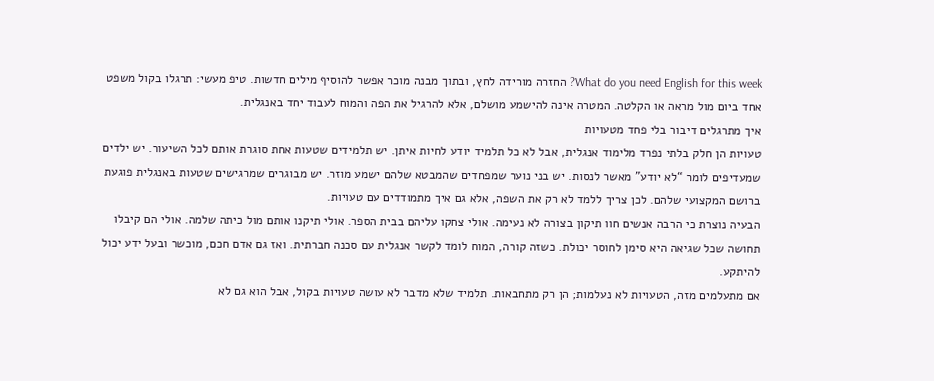What do you need English for this week? החזרה מורידה לחץ, ובתוך מבנה מוכר אפשר להוסיף מילים חדשות. טיפ מעשי: תרגלו בקול משפט אחד ביום מול מראה או הקלטה. המטרה אינה להישמע מושלם, אלא להרגיל את הפה והמוח לעבוד יחד באנגלית.
איך מתרגלים דיבור בלי פחד מטעויות
טעויות הן חלק בלתי נפרד מלימוד אנגלית, אבל לא כל תלמיד יודע לחיות איתן. יש תלמידים שטעות אחת סוגרת אותם לכל השיעור. יש ילדים שמעדיפים לומר “לא יודע” מאשר לנסות. יש בני נוער שמפחדים שהמבטא שלהם ישמע מוזר. יש מבוגרים שמרגישים שטעות באנגלית פוגעת ברושם המקצועי שלהם. לכן צריך ללמד לא רק את השפה, אלא גם איך מתמודדים עם טעויות.
הבעיה נוצרת כי הרבה אנשים חוו תיקון בצורה לא נעימה. אולי צחקו עליהם בבית הספר. אולי תיקנו אותם מול כיתה שלמה. אולי הם קיבלו תחושה שכל שגיאה היא סימן לחוסר יכולת. כשזה קורה, המוח לומד לקשר אנגלית עם סכנה חברתית. ואז גם אדם חכם, מוכשר ובעל ידע יכול להיתקע.
אם מתעלמים מזה, הטעויות לא נעלמות; הן רק מתחבאות. תלמיד שלא מדבר לא עושה טעויות בקול, אבל הוא גם לא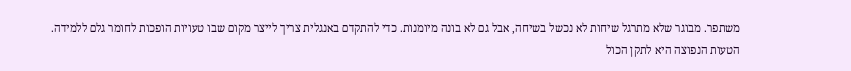משתפר. מבוגר שלא מתרגל שיחות לא נכשל בשיחה, אבל גם לא בונה מיומנות. כדי להתקדם באנגלית צריך לייצר מקום שבו טעויות הופכות לחומר גלם ללמידה.
הטעות הנפוצה היא לתקן הכול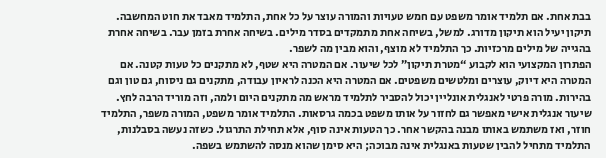בבת אחת. אם תלמיד אומר משפט עם חמש טעויות והמורה עוצר על כל אחת, התלמיד מאבד את חוט המחשבה. תיקון יעיל הוא תיקון מדורג. למשל, בשיחה אחת מתמקדים בסדר מילים. בשיחה אחרת בזמן עבר. בשיחה אחרת בהגייה של מילים מרכזיות. כך התלמיד לא מוצף, והוא מבין מה לשפר.
הפתרון המקצועי הוא לקבוע “מטרת תיקון” לכל שיעור. אם המטרה היא שטף, לא מתקנים כל טעות קטנה. אם המטרה היא דיוק, עוצרים ומלטשים משפטים. אם המטרה היא הכנה לראיון עבודה, מתקנים גם ניסוח, גם טון וגם בהירות. מורה פרטי לאנגלית אונליין יכול להסביר לתלמיד מראש מה מתקנים היום ולמה, וזה מוריד הרבה לחץ.
שיעור אנגלית אישי מאפשר גם לחזור על אותו משפט בכמה גרסאות. התלמיד אומר משפט, המורה משפר, התלמיד חוזר, ואז משתמש באותו מבנה בהקשר אחר. כך הטעות אינה סוף, אלא תחילת התרגול. כשזה נעשה בסבלנות, התלמיד מתחיל להבין שטעות באנגלית אינה מבוכה; היא סימן שהוא מנסה להשתמש בשפה.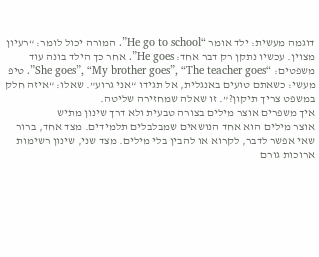דוגמה מעשית: ילד אומר “He go to school”. המורה יכול לומר: “רעיון מצוין. עכשיו נתקן רק דבר אחד: He goes”. אחר כך הילד בונה עוד משפטים: “She goes”, “My brother goes”, “The teacher goes”. טיפ מעשי: כשאתם טועים באנגלית, אל תגידו “אני גרוע”. שאלו: “איזה חלק במשפט צריך תיקון?”. זו שאלה שמחזירה שליטה.
איך משפרים אוצר מילים בצורה טבעית ולא דרך שינון מתיש
אוצר מילים הוא אחד הנושאים שמבלבלים תלמידים. מצד אחד, ברור שאי אפשר לדבר, לקרוא או להבין בלי מילים. מצד שני, שינון רשימות ארוכות גורם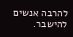להרבה אנשים להישבר.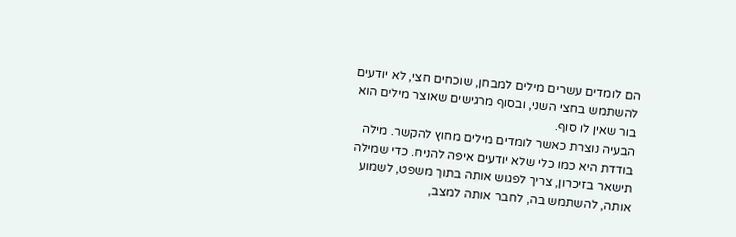הם לומדים עשרים מילים למבחן, שוכחים חצי, לא יודעים להשתמש בחצי השני, ובסוף מרגישים שאוצר מילים הוא בור שאין לו סוף.
הבעיה נוצרת כאשר לומדים מילים מחוץ להקשר. מילה בודדת היא כמו כלי שלא יודעים איפה להניח. כדי שמילה תישאר בזיכרון, צריך לפגוש אותה בתוך משפט, לשמוע אותה, להשתמש בה, לחבר אותה למצב,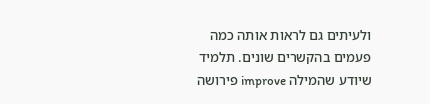ולעיתים גם לראות אותה כמה פעמים בהקשרים שונים. תלמיד שיודע שהמילה improve פירושה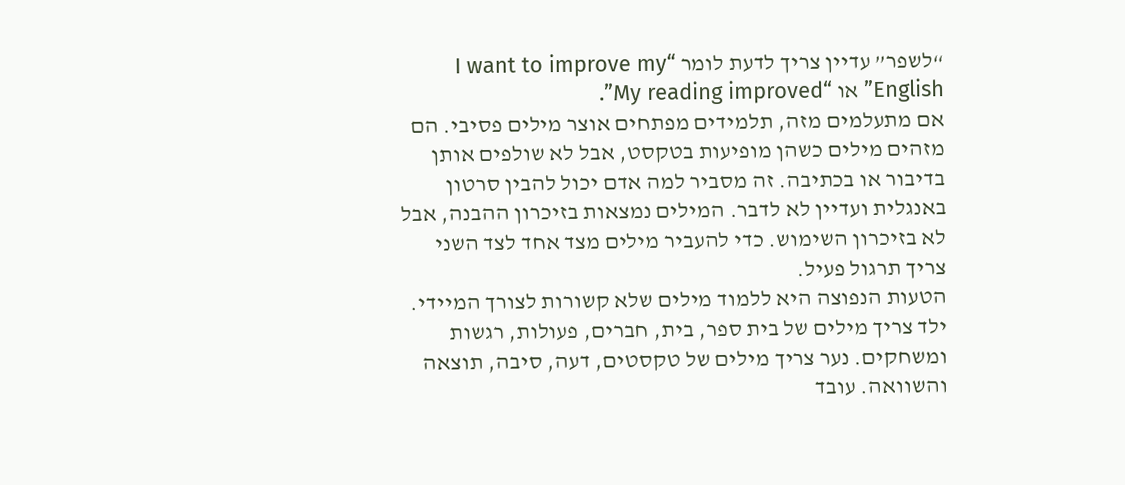“לשפר” עדיין צריך לדעת לומר “I want to improve my English” או “My reading improved”.
אם מתעלמים מזה, תלמידים מפתחים אוצר מילים פסיבי. הם מזהים מילים כשהן מופיעות בטקסט, אבל לא שולפים אותן בדיבור או בכתיבה. זה מסביר למה אדם יכול להבין סרטון באנגלית ועדיין לא לדבר. המילים נמצאות בזיכרון ההבנה, אבל לא בזיכרון השימוש. כדי להעביר מילים מצד אחד לצד השני צריך תרגול פעיל.
הטעות הנפוצה היא ללמוד מילים שלא קשורות לצורך המיידי. ילד צריך מילים של בית ספר, בית, חברים, פעולות, רגשות ומשחקים. נער צריך מילים של טקסטים, דעה, סיבה, תוצאה והשוואה. עובד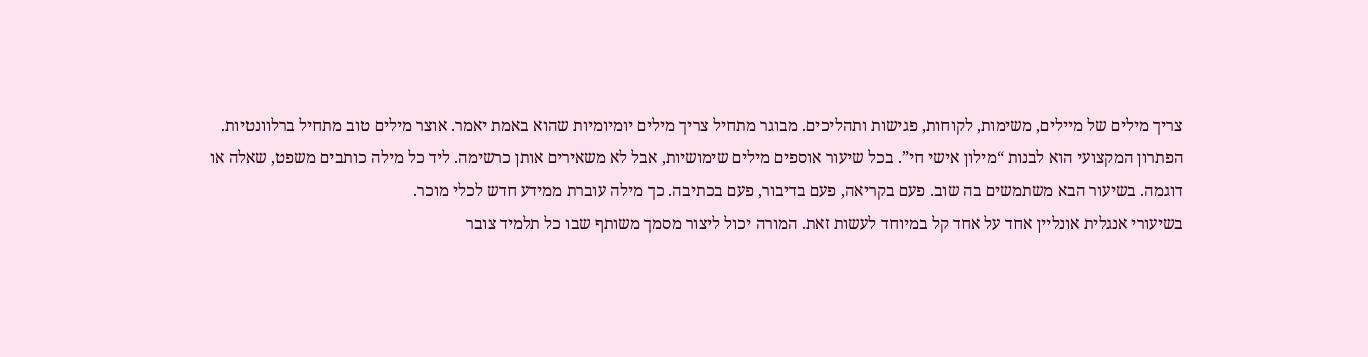צריך מילים של מיילים, משימות, לקוחות, פגישות ותהליכים. מבוגר מתחיל צריך מילים יומיומיות שהוא באמת יאמר. אוצר מילים טוב מתחיל ברלוונטיות.
הפתרון המקצועי הוא לבנות “מילון אישי חי”. בכל שיעור אוספים מילים שימושיות, אבל לא משאירים אותן כרשימה. ליד כל מילה כותבים משפט, שאלה או דוגמה. בשיעור הבא משתמשים בה שוב. פעם בקריאה, פעם בדיבור, פעם בכתיבה. כך מילה עוברת ממידע חדש לכלי מוכר.
בשיעורי אנגלית אונליין אחד על אחד קל במיוחד לעשות זאת. המורה יכול ליצור מסמך משותף שבו כל תלמיד צובר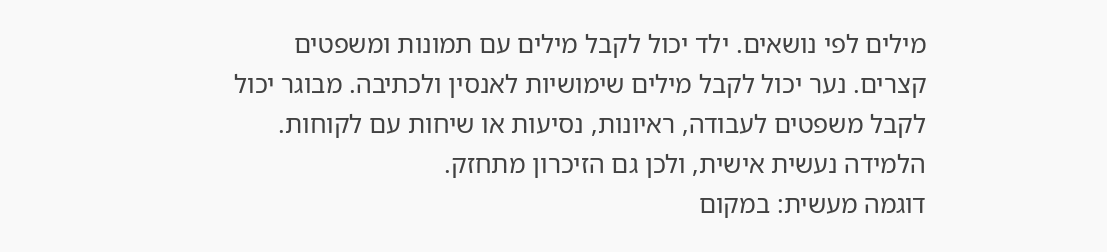מילים לפי נושאים. ילד יכול לקבל מילים עם תמונות ומשפטים קצרים. נער יכול לקבל מילים שימושיות לאנסין ולכתיבה. מבוגר יכול לקבל משפטים לעבודה, ראיונות, נסיעות או שיחות עם לקוחות. הלמידה נעשית אישית, ולכן גם הזיכרון מתחזק.
דוגמה מעשית: במקום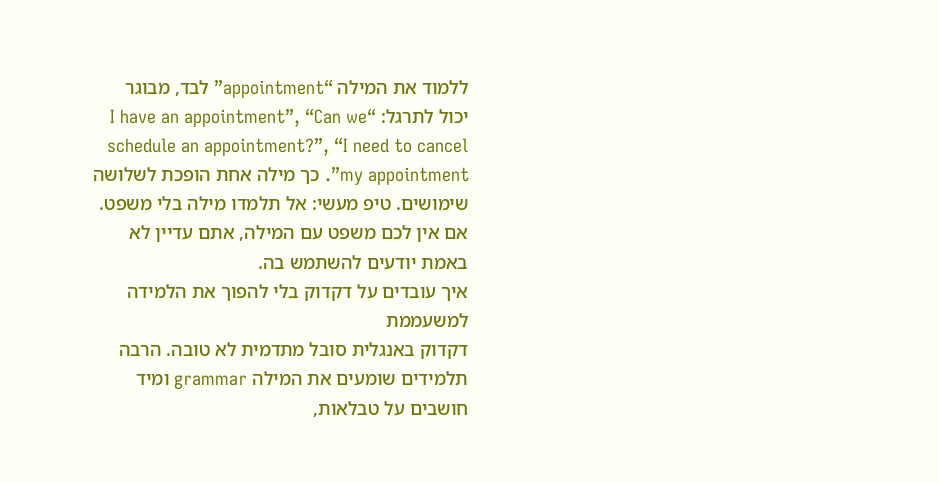ללמוד את המילה “appointment” לבד, מבוגר יכול לתרגל: “I have an appointment”, “Can we schedule an appointment?”, “I need to cancel my appointment”. כך מילה אחת הופכת לשלושה שימושים. טיפ מעשי: אל תלמדו מילה בלי משפט. אם אין לכם משפט עם המילה, אתם עדיין לא באמת יודעים להשתמש בה.
איך עובדים על דקדוק בלי להפוך את הלמידה למשעממת
דקדוק באנגלית סובל מתדמית לא טובה. הרבה תלמידים שומעים את המילה grammar ומיד חושבים על טבלאות,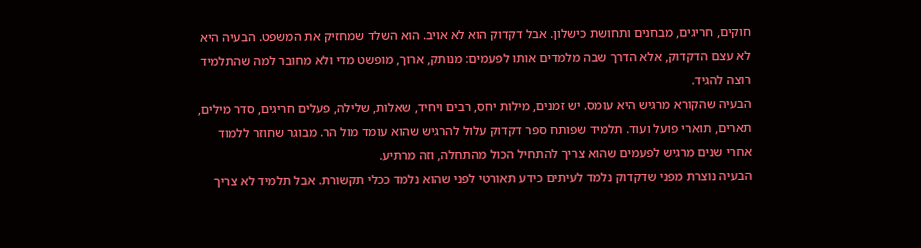חוקים, חריגים, מבחנים ותחושת כישלון. אבל דקדוק הוא לא אויב. הוא השלד שמחזיק את המשפט. הבעיה היא לא עצם הדקדוק, אלא הדרך שבה מלמדים אותו לפעמים: מנותק, ארוך, מופשט מדי ולא מחובר למה שהתלמיד רוצה להגיד.
הבעיה שהקורא מרגיש היא עומס. יש זמנים, מילות יחס, רבים ויחיד, שאלות, שלילה, פעלים חריגים, סדר מילים, תארים, תוארי פועל ועוד. תלמיד שפותח ספר דקדוק עלול להרגיש שהוא עומד מול הר. מבוגר שחוזר ללמוד אחרי שנים מרגיש לפעמים שהוא צריך להתחיל הכול מהתחלה, וזה מרתיע.
הבעיה נוצרת מפני שדקדוק נלמד לעיתים כידע תאורטי לפני שהוא נלמד ככלי תקשורת. אבל תלמיד לא צריך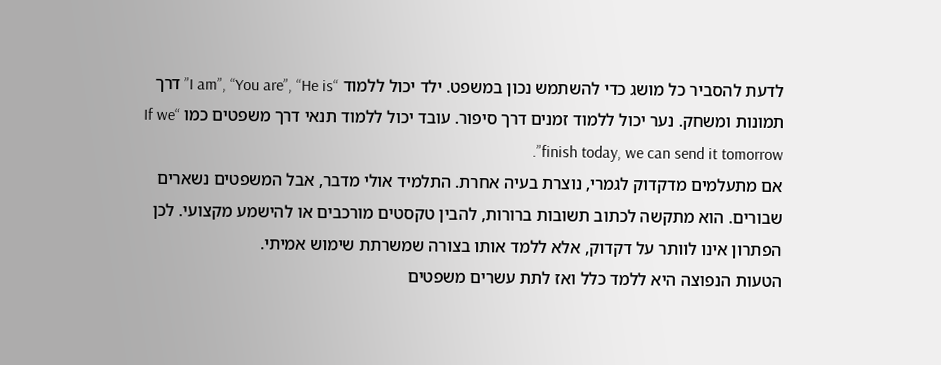לדעת להסביר כל מושג כדי להשתמש נכון במשפט. ילד יכול ללמוד “I am”, “You are”, “He is” דרך תמונות ומשחק. נער יכול ללמוד זמנים דרך סיפור. עובד יכול ללמוד תנאי דרך משפטים כמו “If we finish today, we can send it tomorrow”.
אם מתעלמים מדקדוק לגמרי, נוצרת בעיה אחרת. התלמיד אולי מדבר, אבל המשפטים נשארים שבורים. הוא מתקשה לכתוב תשובות ברורות, להבין טקסטים מורכבים או להישמע מקצועי. לכן הפתרון אינו לוותר על דקדוק, אלא ללמד אותו בצורה שמשרתת שימוש אמיתי.
הטעות הנפוצה היא ללמד כלל ואז לתת עשרים משפטים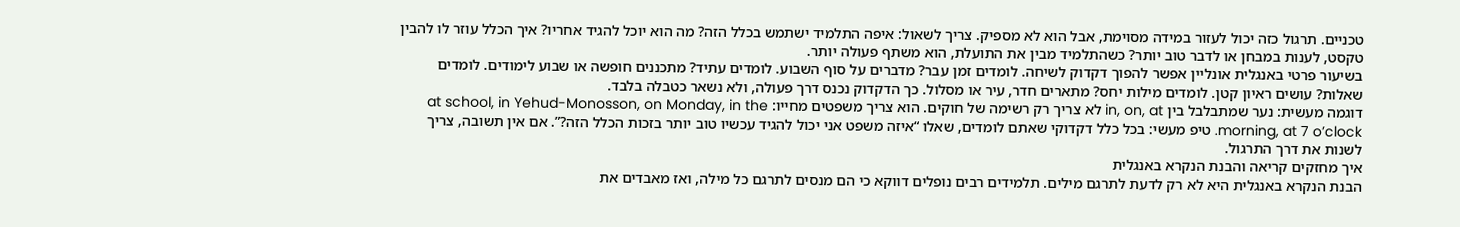טכניים. תרגול כזה יכול לעזור במידה מסוימת, אבל הוא לא מספיק. צריך לשאול: איפה התלמיד ישתמש בכלל הזה? מה הוא יוכל להגיד אחריו? איך הכלל עוזר לו להבין טקסט, לענות במבחן או לדבר טוב יותר? כשהתלמיד מבין את התועלת, הוא משתף פעולה יותר.
בשיעור פרטי באנגלית אונליין אפשר להפוך דקדוק לשיחה. לומדים זמן עבר? מדברים על סוף השבוע. לומדים עתיד? מתכננים חופשה או שבוע לימודים. לומדים שאלות? עושים ראיון קטן. לומדים מילות יחס? מתארים חדר, עיר או מסלול. כך הדקדוק נכנס דרך פעולה, ולא נשאר כטבלה בלבד.
דוגמה מעשית: נער שמתבלבל בין in, on, at לא צריך רק רשימה של חוקים. הוא צריך משפטים מחייו: at school, in Yehud-Monosson, on Monday, in the morning, at 7 o’clock. טיפ מעשי: בכל כלל דקדוקי שאתם לומדים, שאלו “איזה משפט אני יכול להגיד עכשיו טוב יותר בזכות הכלל הזה?”. אם אין תשובה, צריך לשנות את דרך התרגול.
איך מחזקים קריאה והבנת הנקרא באנגלית
הבנת הנקרא באנגלית היא לא רק לדעת לתרגם מילים. תלמידים רבים נופלים דווקא כי הם מנסים לתרגם כל מילה, ואז מאבדים את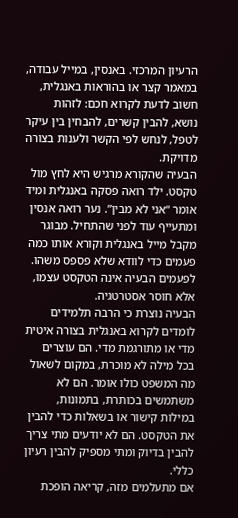הרעיון המרכזי. באנסין, במייל עבודה, במאמר קצר או בהוראות באנגלית, חשוב לדעת לקרוא חכם: לזהות נושא, להבין קשרים, להבחין בין עיקר לטפל, לנחש לפי הקשר ולענות בצורה מדויקת.
הבעיה שהקורא מרגיש היא לחץ מול טקסט. ילד רואה פסקה באנגלית ומיד אומר “אני לא מבין”. נער רואה אנסין ומתעייף עוד לפני שהתחיל. מבוגר מקבל מייל באנגלית וקורא אותו כמה פעמים כדי לוודא שלא פספס משהו. לפעמים הבעיה אינה הטקסט עצמו, אלא חוסר אסטרטגיה.
הבעיה נוצרת כי הרבה תלמידים לומדים לקרוא באנגלית בצורה איטית מדי או מתורגמת מדי. הם עוצרים בכל מילה לא מוכרת, במקום לשאול מה המשפט כולו אומר. הם לא משתמשים בכותרת, בתמונות, במילות קישור או בשאלות כדי להבין את הטקסט. הם לא יודעים מתי צריך להבין בדיוק ומתי מספיק להבין רעיון כללי.
אם מתעלמים מזה, קריאה הופכת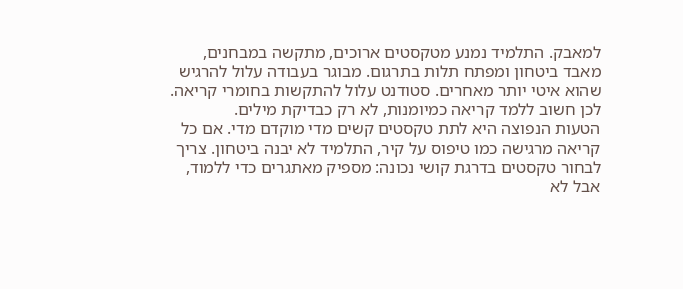למאבק. התלמיד נמנע מטקסטים ארוכים, מתקשה במבחנים, מאבד ביטחון ומפתח תלות בתרגום. מבוגר בעבודה עלול להרגיש שהוא איטי יותר מאחרים. סטודנט עלול להתקשות בחומרי קריאה. לכן חשוב ללמד קריאה כמיומנות, לא רק כבדיקת מילים.
הטעות הנפוצה היא לתת טקסטים קשים מדי מוקדם מדי. אם כל קריאה מרגישה כמו טיפוס על קיר, התלמיד לא יבנה ביטחון. צריך לבחור טקסטים בדרגת קושי נכונה: מספיק מאתגרים כדי ללמוד, אבל לא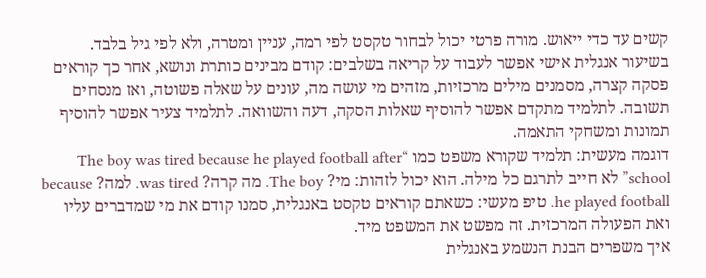קשים עד כדי ייאוש. מורה פרטי יכול לבחור טקסט לפי רמה, עניין ומטרה, ולא לפי גיל בלבד.
בשיעור אנגלית אישי אפשר לעבוד על קריאה בשלבים: קודם מבינים כותרת ונושא, אחר כך קוראים פסקה קצרה, מסמנים מילים מרכזיות, מזהים מי עושה מה, עונים על שאלה פשוטה, ואז מנסחים תשובה. לתלמיד מתקדם אפשר להוסיף שאלות הסקה, דעה והשוואה. לתלמיד צעיר אפשר להוסיף תמונות ומשחקי התאמה.
דוגמה מעשית: תלמיד שקורא משפט כמו “The boy was tired because he played football after school” לא חייב לתרגם כל מילה. הוא יכול לזהות: מי? The boy. מה קרה? was tired. למה? because he played football. טיפ מעשי: כשאתם קוראים טקסט באנגלית, סמנו קודם את מי שמדברים עליו ואת הפעולה המרכזית. זה מפשט את המשפט מיד.
איך משפרים הבנת הנשמע באנגלית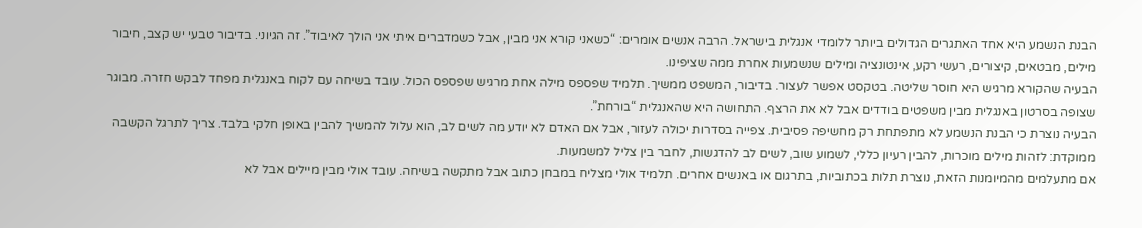הבנת הנשמע היא אחד האתגרים הגדולים ביותר ללומדי אנגלית בישראל. הרבה אנשים אומרים: “כשאני קורא אני מבין, אבל כשמדברים איתי אני הולך לאיבוד”. זה הגיוני. בדיבור טבעי יש קצב, חיבור מילים, מבטאים, קיצורים, רעשי רקע, אינטונציה ומילים שנשמעות אחרת ממה שציפינו.
הבעיה שהקורא מרגיש היא חוסר שליטה. בטקסט אפשר לעצור. בדיבור, המשפט ממשיך. תלמיד שפספס מילה אחת מרגיש שפספס הכול. עובד בשיחה עם לקוח באנגלית מפחד לבקש חזרה. מבוגר שצופה בסרטון באנגלית מבין משפטים בודדים אבל לא את הרצף. התחושה היא שהאנגלית “בורחת”.
הבעיה נוצרת כי הבנת הנשמע לא מתפתחת רק מחשיפה פסיבית. צפייה בסדרות יכולה לעזור, אבל אם האדם לא יודע מה לשים לב, הוא עלול להמשיך להבין באופן חלקי בלבד. צריך לתרגל הקשבה ממוקדת: לזהות מילים מוכרות, להבין רעיון כללי, לשמוע שוב, לשים לב להדגשות, לחבר בין צליל למשמעות.
אם מתעלמים מהמיומנות הזאת, נוצרת תלות בכתוביות, בתרגום או באנשים אחרים. תלמיד אולי מצליח במבחן כתוב אבל מתקשה בשיחה. עובד אולי מבין מיילים אבל לא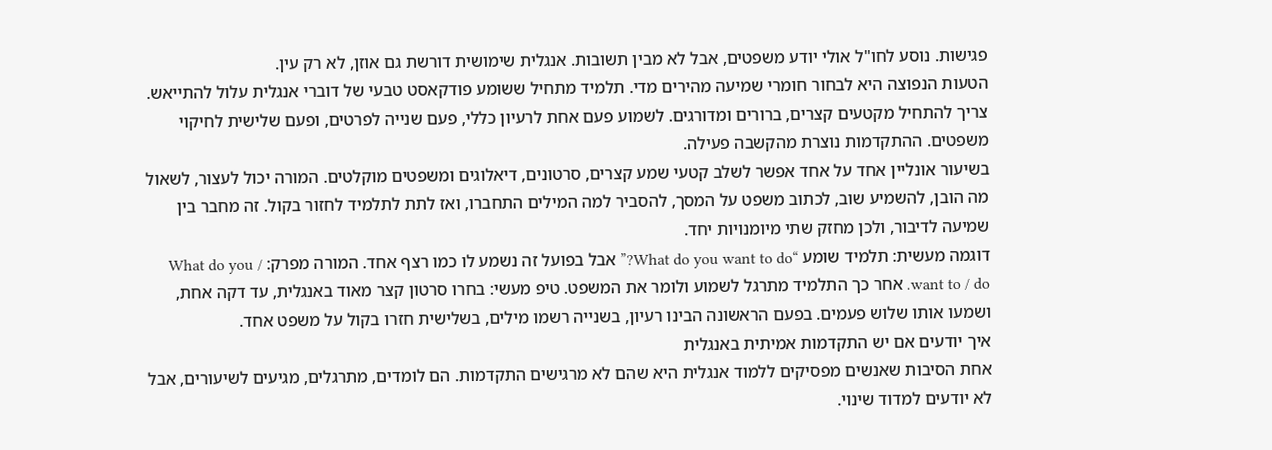פגישות. נוסע לחו"ל אולי יודע משפטים, אבל לא מבין תשובות. אנגלית שימושית דורשת גם אוזן, לא רק עין.
הטעות הנפוצה היא לבחור חומרי שמיעה מהירים מדי. תלמיד מתחיל ששומע פודקאסט טבעי של דוברי אנגלית עלול להתייאש. צריך להתחיל מקטעים קצרים, ברורים ומדורגים. לשמוע פעם אחת לרעיון כללי, פעם שנייה לפרטים, ופעם שלישית לחיקוי משפטים. ההתקדמות נוצרת מהקשבה פעילה.
בשיעור אונליין אחד על אחד אפשר לשלב קטעי שמע קצרים, סרטונים, דיאלוגים ומשפטים מוקלטים. המורה יכול לעצור, לשאול מה הובן, להשמיע שוב, לכתוב משפט על המסך, להסביר למה המילים התחברו, ואז לתת לתלמיד לחזור בקול. זה מחבר בין שמיעה לדיבור, ולכן מחזק שתי מיומנויות יחד.
דוגמה מעשית: תלמיד שומע “What do you want to do?” אבל בפועל זה נשמע לו כמו רצף אחד. המורה מפרק: What do you / want to / do. אחר כך התלמיד מתרגל לשמוע ולומר את המשפט. טיפ מעשי: בחרו סרטון קצר מאוד באנגלית, עד דקה אחת, ושמעו אותו שלוש פעמים. בפעם הראשונה הבינו רעיון, בשנייה רשמו מילים, בשלישית חזרו בקול על משפט אחד.
איך יודעים אם יש התקדמות אמיתית באנגלית
אחת הסיבות שאנשים מפסיקים ללמוד אנגלית היא שהם לא מרגישים התקדמות. הם לומדים, מתרגלים, מגיעים לשיעורים, אבל לא יודעים למדוד שינוי.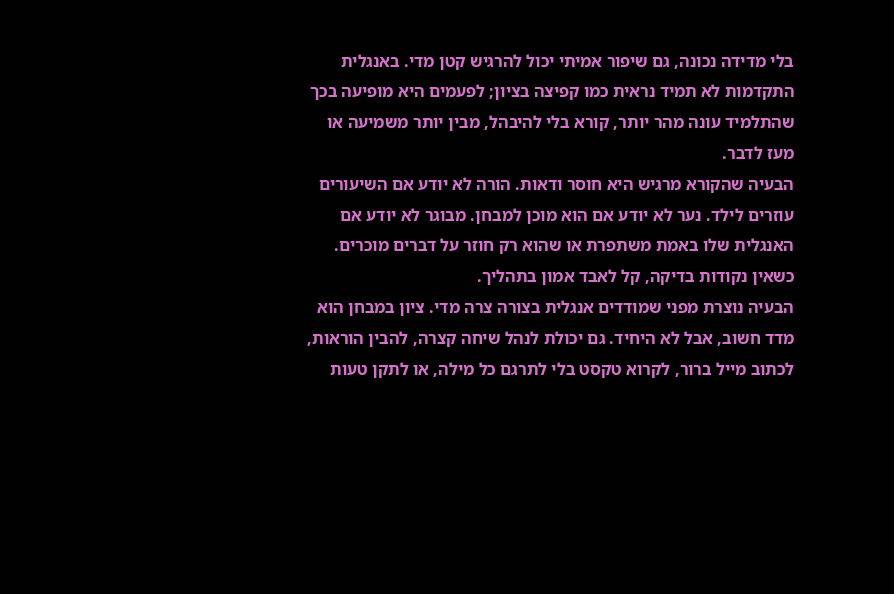בלי מדידה נכונה, גם שיפור אמיתי יכול להרגיש קטן מדי. באנגלית התקדמות לא תמיד נראית כמו קפיצה בציון; לפעמים היא מופיעה בכך שהתלמיד עונה מהר יותר, קורא בלי להיבהל, מבין יותר משמיעה או מעז לדבר.
הבעיה שהקורא מרגיש היא חוסר ודאות. הורה לא יודע אם השיעורים עוזרים לילד. נער לא יודע אם הוא מוכן למבחן. מבוגר לא יודע אם האנגלית שלו באמת משתפרת או שהוא רק חוזר על דברים מוכרים. כשאין נקודות בדיקה, קל לאבד אמון בתהליך.
הבעיה נוצרת מפני שמודדים אנגלית בצורה צרה מדי. ציון במבחן הוא מדד חשוב, אבל לא היחיד. גם יכולת לנהל שיחה קצרה, להבין הוראות, לכתוב מייל ברור, לקרוא טקסט בלי לתרגם כל מילה, או לתקן טעות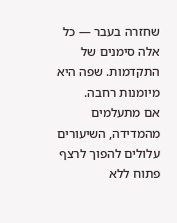שחזרה בעבר — כל אלה סימנים של התקדמות. שפה היא מיומנות רחבה.
אם מתעלמים מהמדידה, השיעורים עלולים להפוך לרצף פתוח ללא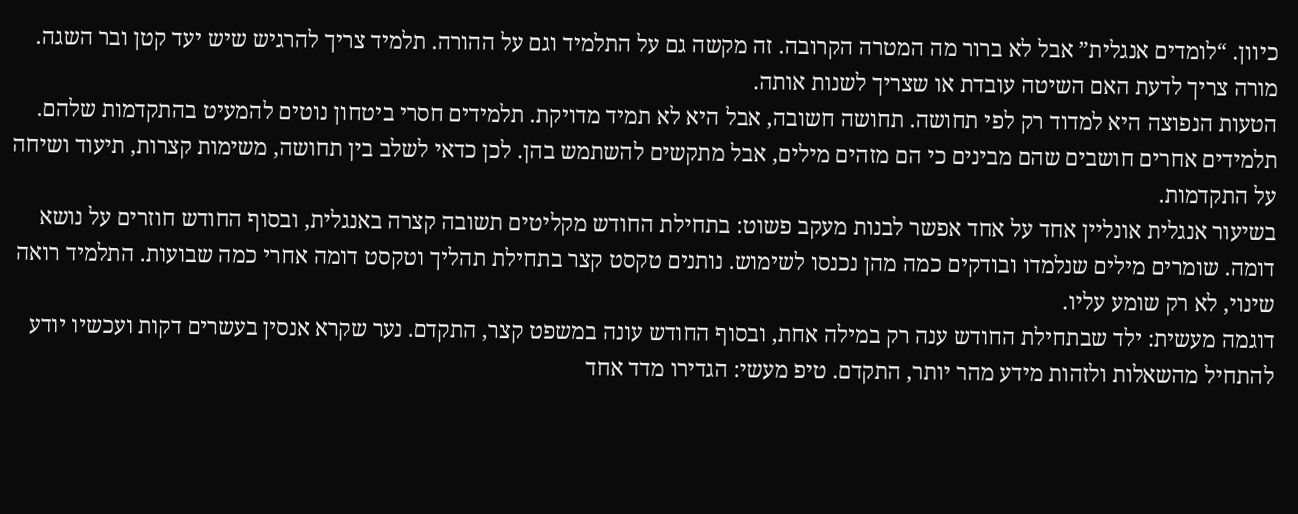כיוון. “לומדים אנגלית” אבל לא ברור מה המטרה הקרובה. זה מקשה גם על התלמיד וגם על ההורה. תלמיד צריך להרגיש שיש יעד קטן ובר השגה. מורה צריך לדעת האם השיטה עובדת או שצריך לשנות אותה.
הטעות הנפוצה היא למדוד רק לפי תחושה. תחושה חשובה, אבל היא לא תמיד מדויקת. תלמידים חסרי ביטחון נוטים להמעיט בהתקדמות שלהם. תלמידים אחרים חושבים שהם מבינים כי הם מזהים מילים, אבל מתקשים להשתמש בהן. לכן כדאי לשלב בין תחושה, משימות קצרות, תיעוד ושיחה על התקדמות.
בשיעור אנגלית אונליין אחד על אחד אפשר לבנות מעקב פשוט: בתחילת החודש מקליטים תשובה קצרה באנגלית, ובסוף החודש חוזרים על נושא דומה. שומרים מילים שנלמדו ובודקים כמה מהן נכנסו לשימוש. נותנים טקסט קצר בתחילת תהליך וטקסט דומה אחרי כמה שבועות. התלמיד רואה שינוי, לא רק שומע עליו.
דוגמה מעשית: ילד שבתחילת החודש ענה רק במילה אחת, ובסוף החודש עונה במשפט קצר, התקדם. נער שקרא אנסין בעשרים דקות ועכשיו יודע להתחיל מהשאלות ולזהות מידע מהר יותר, התקדם. טיפ מעשי: הגדירו מדד אחד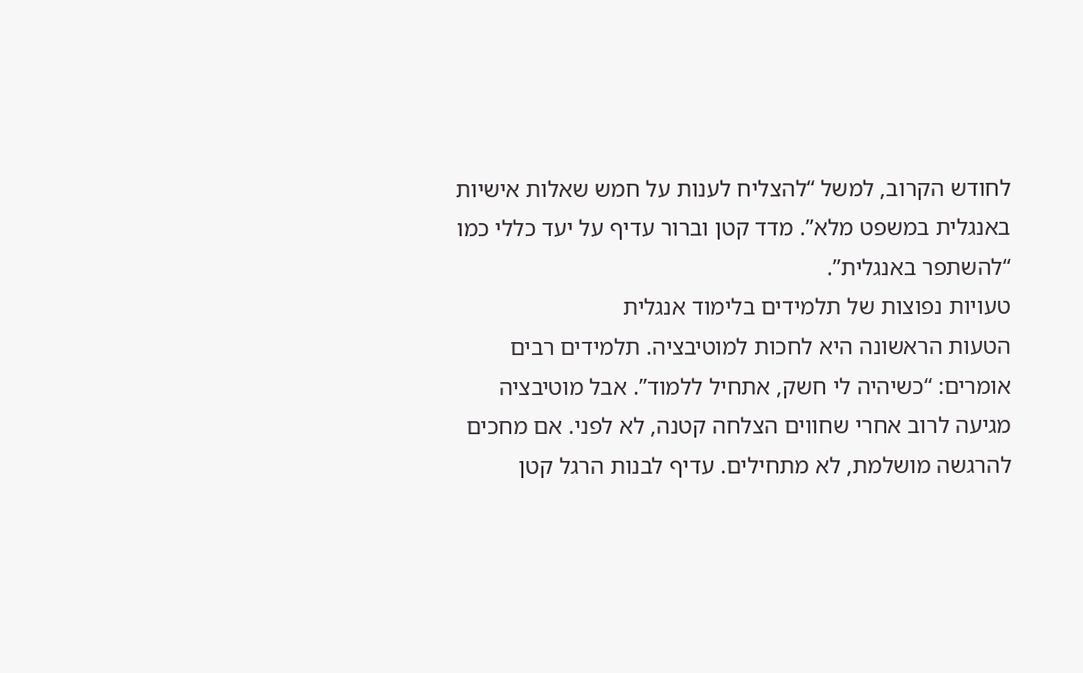לחודש הקרוב, למשל “להצליח לענות על חמש שאלות אישיות באנגלית במשפט מלא”. מדד קטן וברור עדיף על יעד כללי כמו “להשתפר באנגלית”.
טעויות נפוצות של תלמידים בלימוד אנגלית
הטעות הראשונה היא לחכות למוטיבציה. תלמידים רבים אומרים: “כשיהיה לי חשק, אתחיל ללמוד”. אבל מוטיבציה מגיעה לרוב אחרי שחווים הצלחה קטנה, לא לפני. אם מחכים להרגשה מושלמת, לא מתחילים. עדיף לבנות הרגל קטן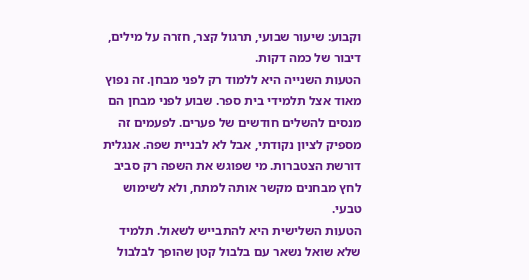וקבוע: שיעור שבועי, תרגול קצר, חזרה על מילים, דיבור של כמה דקות.
הטעות השנייה היא ללמוד רק לפני מבחן. זה נפוץ מאוד אצל תלמידי בית ספר. שבוע לפני מבחן הם מנסים להשלים חודשים של פערים. לפעמים זה מספיק לציון נקודתי, אבל לא לבניית שפה. אנגלית דורשת הצטברות. מי שפוגש את השפה רק סביב לחץ מבחנים מקשר אותה למתח, ולא לשימוש טבעי.
הטעות השלישית היא להתבייש לשאול. תלמיד שלא שואל נשאר עם בלבול קטן שהופך לבלבול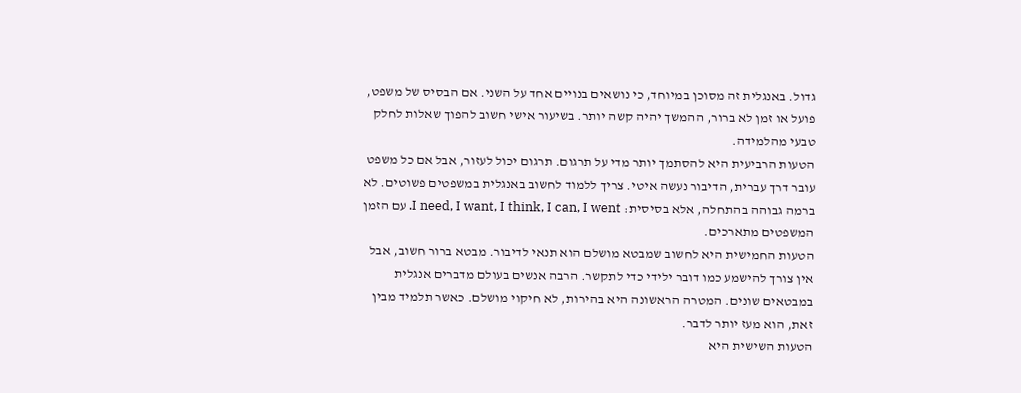גדול. באנגלית זה מסוכן במיוחד, כי נושאים בנויים אחד על השני. אם הבסיס של משפט, פועל או זמן לא ברור, ההמשך יהיה קשה יותר. בשיעור אישי חשוב להפוך שאלות לחלק טבעי מהלמידה.
הטעות הרביעית היא להסתמך יותר מדי על תרגום. תרגום יכול לעזור, אבל אם כל משפט עובר דרך עברית, הדיבור נעשה איטי. צריך ללמוד לחשוב באנגלית במשפטים פשוטים. לא ברמה גבוהה בהתחלה, אלא בסיסית: I need, I want, I think, I can, I went. עם הזמן המשפטים מתארכים.
הטעות החמישית היא לחשוב שמבטא מושלם הוא תנאי לדיבור. מבטא ברור חשוב, אבל אין צורך להישמע כמו דובר ילידי כדי לתקשר. הרבה אנשים בעולם מדברים אנגלית במבטאים שונים. המטרה הראשונה היא בהירות, לא חיקוי מושלם. כאשר תלמיד מבין זאת, הוא מעז יותר לדבר.
הטעות השישית היא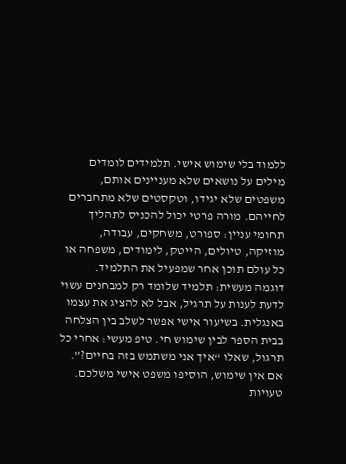ללמוד בלי שימוש אישי. תלמידים לומדים מילים על נושאים שלא מעניינים אותם, משפטים שלא יגידו, וטקסטים שלא מתחברים לחייהם. מורה פרטי יכול להכניס לתהליך תחומי עניין: ספורט, משחקים, עבודה, מוזיקה, טיולים, הייטק, לימודים, משפחה או כל עולם תוכן אחר שמפעיל את התלמיד.
דוגמה מעשית: תלמיד שלומד רק למבחנים עשוי לדעת לענות על תרגיל, אבל לא להציג את עצמו באנגלית. בשיעור אישי אפשר לשלב בין הצלחה בבית הספר לבין שימוש חי. טיפ מעשי: אחרי כל תרגול, שאלו “איך אני משתמש בזה בחיים?”. אם אין שימוש, הוסיפו משפט אישי משלכם.
טעויות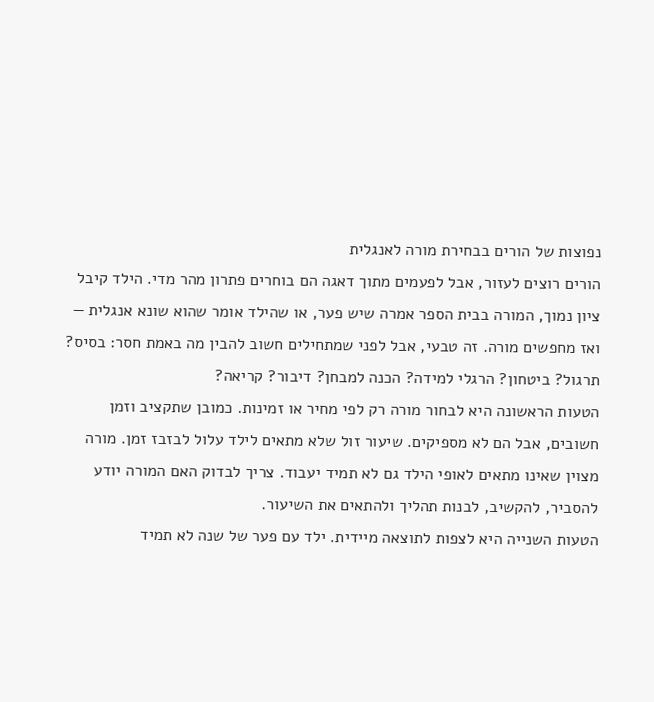נפוצות של הורים בבחירת מורה לאנגלית
הורים רוצים לעזור, אבל לפעמים מתוך דאגה הם בוחרים פתרון מהר מדי. הילד קיבל ציון נמוך, המורה בבית הספר אמרה שיש פער, או שהילד אומר שהוא שונא אנגלית — ואז מחפשים מורה. זה טבעי, אבל לפני שמתחילים חשוב להבין מה באמת חסר: בסיס? תרגול? ביטחון? הרגלי למידה? הכנה למבחן? דיבור? קריאה?
הטעות הראשונה היא לבחור מורה רק לפי מחיר או זמינות. כמובן שתקציב וזמן חשובים, אבל הם לא מספיקים. שיעור זול שלא מתאים לילד עלול לבזבז זמן. מורה מצוין שאינו מתאים לאופי הילד גם לא תמיד יעבוד. צריך לבדוק האם המורה יודע להסביר, להקשיב, לבנות תהליך ולהתאים את השיעור.
הטעות השנייה היא לצפות לתוצאה מיידית. ילד עם פער של שנה לא תמיד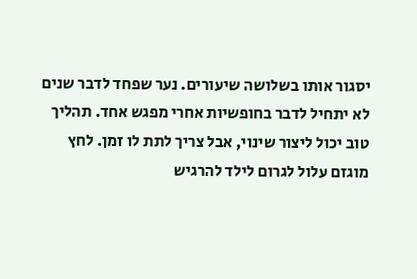יסגור אותו בשלושה שיעורים. נער שפחד לדבר שנים לא יתחיל לדבר בחופשיות אחרי מפגש אחד. תהליך טוב יכול ליצור שינוי, אבל צריך לתת לו זמן. לחץ מוגזם עלול לגרום לילד להרגיש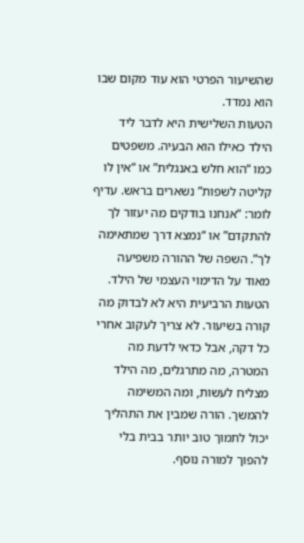שהשיעור הפרטי הוא עוד מקום שבו הוא נמדד.
הטעות השלישית היא לדבר ליד הילד כאילו הוא הבעיה. משפטים כמו “הוא חלש באנגלית” או “אין לו קליטה לשפות” נשארים בראש. עדיף לומר: “אנחנו בודקים מה יעזור לך להתקדם” או “נמצא דרך שמתאימה לך”. השפה של ההורה משפיעה מאוד על הדימוי העצמי של הילד.
הטעות הרביעית היא לא לבדוק מה קורה בשיעור. לא צריך לעקוב אחרי כל דקה, אבל כדאי לדעת מה המטרה, מה מתרגלים, מה הילד מצליח לעשות, ומה המשימה להמשך. הורה שמבין את התהליך יכול לתמוך טוב יותר בבית בלי להפוך למורה נוסף.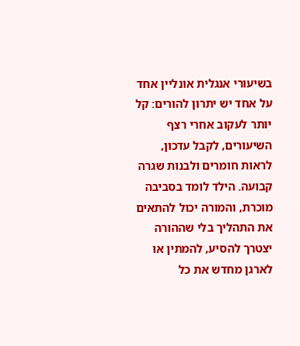בשיעורי אנגלית אונליין אחד על אחד יש יתרון להורים: קל יותר לעקוב אחרי רצף השיעורים, לקבל עדכון, לראות חומרים ולבנות שגרה קבועה. הילד לומד בסביבה מוכרת, והמורה יכול להתאים את התהליך בלי שההורה יצטרך להסיע, להמתין או לארגן מחדש את כל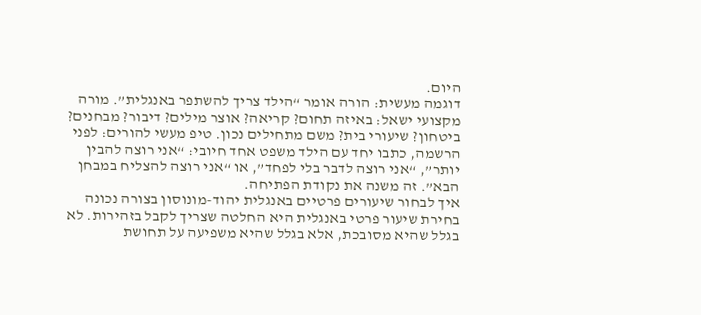היום.
דוגמה מעשית: הורה אומר “הילד צריך להשתפר באנגלית”. מורה מקצועי ישאל: באיזה תחום? קריאה? אוצר מילים? דיבור? מבחנים? ביטחון? שיעורי בית? משם מתחילים נכון. טיפ מעשי להורים: לפני הרשמה, כתבו יחד עם הילד משפט אחד חיובי: “אני רוצה להבין יותר”, “אני רוצה לדבר בלי לפחד”, או “אני רוצה להצליח במבחן הבא”. זה משנה את נקודת הפתיחה.
איך לבחור שיעורים פרטיים באנגלית יהוד-מונוסון בצורה נכונה
בחירת שיעור פרטי באנגלית היא החלטה שצריך לקבל בזהירות. לא בגלל שהיא מסובכת, אלא בגלל שהיא משפיעה על תחושת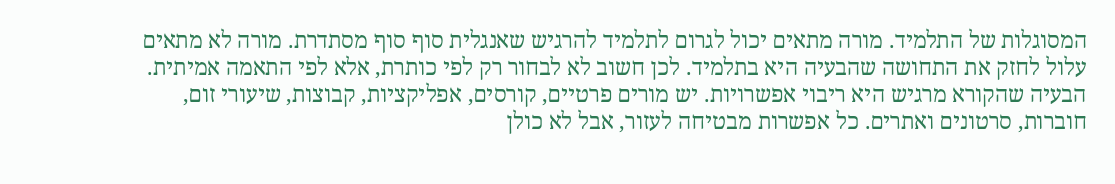המסוגלות של התלמיד. מורה מתאים יכול לגרום לתלמיד להרגיש שאנגלית סוף סוף מסתדרת. מורה לא מתאים עלול לחזק את התחושה שהבעיה היא בתלמיד. לכן חשוב לא לבחור רק לפי כותרת, אלא לפי התאמה אמיתית.
הבעיה שהקורא מרגיש היא ריבוי אפשרויות. יש מורים פרטיים, קורסים, אפליקציות, קבוצות, שיעורי זום, חוברות, סרטונים ואתרים. כל אפשרות מבטיחה לעזור, אבל לא כולן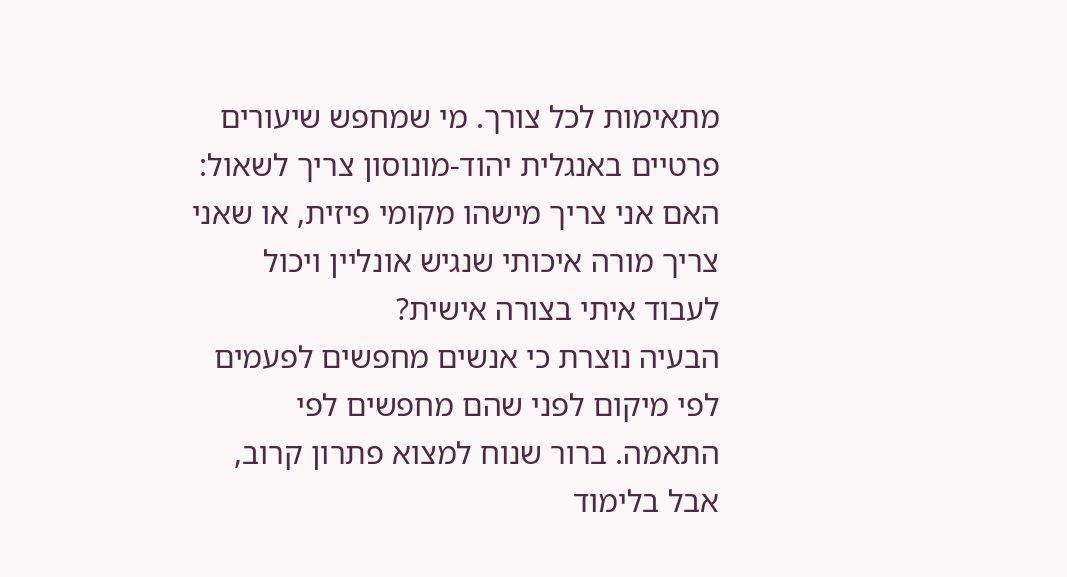מתאימות לכל צורך. מי שמחפש שיעורים פרטיים באנגלית יהוד-מונוסון צריך לשאול: האם אני צריך מישהו מקומי פיזית, או שאני צריך מורה איכותי שנגיש אונליין ויכול לעבוד איתי בצורה אישית?
הבעיה נוצרת כי אנשים מחפשים לפעמים לפי מיקום לפני שהם מחפשים לפי התאמה. ברור שנוח למצוא פתרון קרוב, אבל בלימוד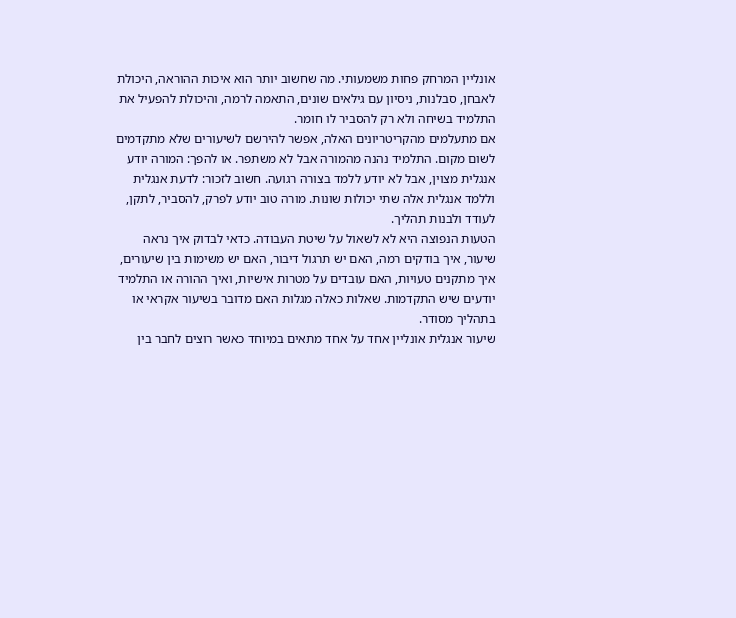אונליין המרחק פחות משמעותי. מה שחשוב יותר הוא איכות ההוראה, היכולת לאבחן, סבלנות, ניסיון עם גילאים שונים, התאמה לרמה, והיכולת להפעיל את התלמיד בשיחה ולא רק להסביר לו חומר.
אם מתעלמים מהקריטריונים האלה, אפשר להירשם לשיעורים שלא מתקדמים לשום מקום. התלמיד נהנה מהמורה אבל לא משתפר. או להפך: המורה יודע אנגלית מצוין, אבל לא יודע ללמד בצורה רגועה. חשוב לזכור: לדעת אנגלית וללמד אנגלית אלה שתי יכולות שונות. מורה טוב יודע לפרק, להסביר, לתקן, לעודד ולבנות תהליך.
הטעות הנפוצה היא לא לשאול על שיטת העבודה. כדאי לבדוק איך נראה שיעור, איך בודקים רמה, האם יש תרגול דיבור, האם יש משימות בין שיעורים, איך מתקנים טעויות, האם עובדים על מטרות אישיות, ואיך ההורה או התלמיד יודעים שיש התקדמות. שאלות כאלה מגלות האם מדובר בשיעור אקראי או בתהליך מסודר.
שיעור אנגלית אונליין אחד על אחד מתאים במיוחד כאשר רוצים לחבר בין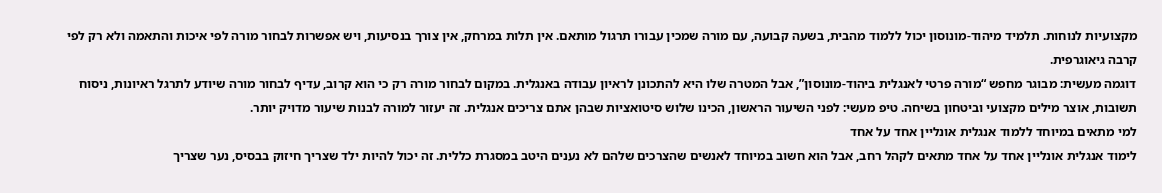מקצועיות לנוחות. תלמיד מיהוד-מונוסון יכול ללמוד מהבית, בשעה קבועה, עם מורה שמכין עבורו תרגול מותאם. אין תלות במרחק, אין צורך בנסיעות, ויש אפשרות לבחור מורה לפי איכות והתאמה ולא רק לפי קרבה גיאוגרפית.
דוגמה מעשית: מבוגר מחפש “מורה פרטי לאנגלית ביהוד-מונוסון”, אבל המטרה שלו היא להתכונן לראיון עבודה באנגלית. במקום לבחור מורה רק כי הוא קרוב, עדיף לבחור מורה שיודע לתרגל ראיונות, ניסוח תשובות, אוצר מילים מקצועי וביטחון בשיחה. טיפ מעשי: לפני השיעור הראשון, הכינו שלוש סיטואציות שבהן אתם צריכים אנגלית. זה יעזור למורה לבנות שיעור מדויק יותר.
למי מתאים במיוחד ללמוד אנגלית אונליין אחד על אחד
לימוד אנגלית אונליין אחד על אחד מתאים לקהל רחב, אבל הוא חשוב במיוחד לאנשים שהצרכים שלהם לא נענים היטב במסגרת כללית. זה יכול להיות ילד שצריך חיזוק בבסיס, נער שצריך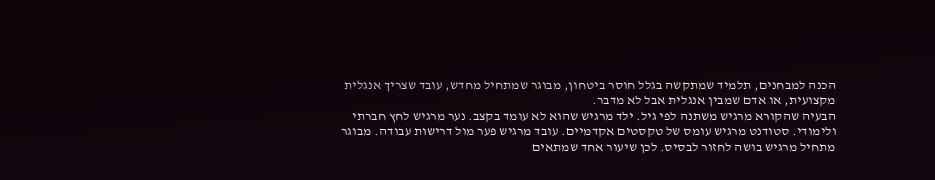הכנה למבחנים, תלמיד שמתקשה בגלל חוסר ביטחון, מבוגר שמתחיל מחדש, עובד שצריך אנגלית מקצועית, או אדם שמבין אנגלית אבל לא מדבר.
הבעיה שהקורא מרגיש משתנה לפי גיל. ילד מרגיש שהוא לא עומד בקצב. נער מרגיש לחץ חברתי ולימודי. סטודנט מרגיש עומס של טקסטים אקדמיים. עובד מרגיש פער מול דרישות עבודה. מבוגר מתחיל מרגיש בושה לחזור לבסיס. לכן שיעור אחד שמתאים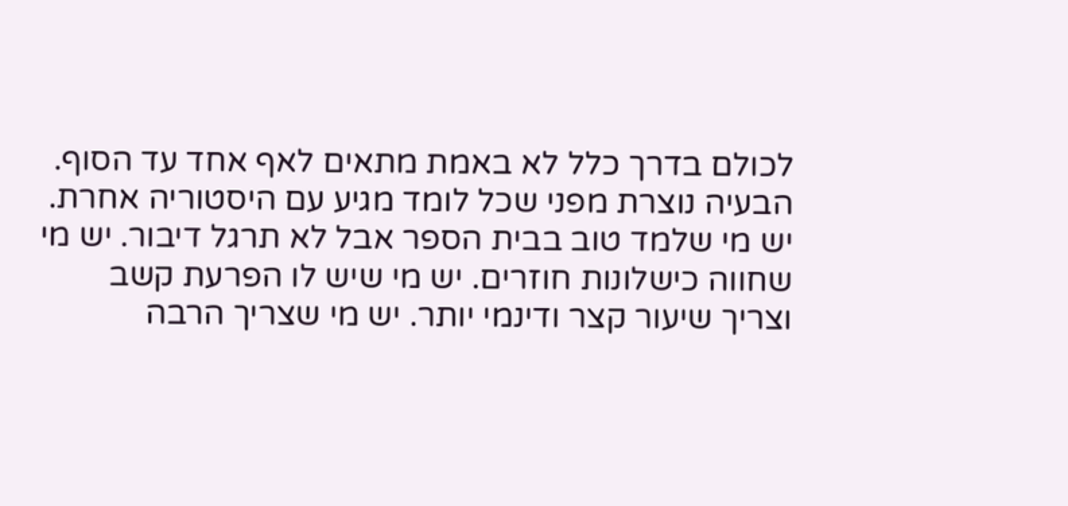לכולם בדרך כלל לא באמת מתאים לאף אחד עד הסוף.
הבעיה נוצרת מפני שכל לומד מגיע עם היסטוריה אחרת. יש מי שלמד טוב בבית הספר אבל לא תרגל דיבור. יש מי שחווה כישלונות חוזרים. יש מי שיש לו הפרעת קשב וצריך שיעור קצר ודינמי יותר. יש מי שצריך הרבה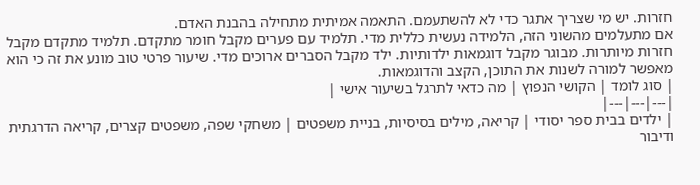חזרות. יש מי שצריך אתגר כדי לא להשתעמם. התאמה אמיתית מתחילה בהבנת האדם.
אם מתעלמים מהשוני הזה, הלמידה נעשית כללית מדי. תלמיד עם פערים מקבל חומר מתקדם. תלמיד מתקדם מקבל חזרות מיותרות. מבוגר מקבל דוגמאות ילדותיות. ילד מקבל הסברים ארוכים מדי. שיעור פרטי טוב מונע את זה כי הוא מאפשר למורה לשנות את התוכן, הקצב והדוגמאות.
| סוג לומד | הקושי הנפוץ | מה כדאי לתרגל בשיעור אישי |
|---|---|---|
| ילדים בבית ספר יסודי | קריאה, מילים בסיסיות, בניית משפטים | משחקי שפה, משפטים קצרים, קריאה הדרגתית ודיבור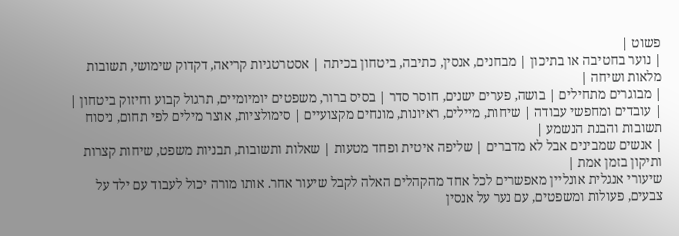פשוט |
| נוער בחטיבה או בתיכון | מבחנים, אנסין, כתיבה, ביטחון בכיתה | אסטרטגיות קריאה, דקדוק שימושי, תשובות מלאות ושיחה |
| מבוגרים מתחילים | בושה, פערים ישנים, חוסר סדר | בסיס ברור, משפטים יומיומיים, תרגול קבוע וחיזוק ביטחון |
| עובדים ומחפשי עבודה | שיחות, מיילים, ראיונות, מונחים מקצועיים | סימולציות, אוצר מילים לפי תחום, ניסוח תשובות והבנת הנשמע |
| אנשים שמבינים אבל לא מדברים | שליפה איטית ופחד מטעות | שאלות ותשובות, תבניות משפט, שיחות קצרות ותיקון בזמן אמת |
שיעורי אנגלית אונליין מאפשרים לכל אחד מהקהלים האלה לקבל שיעור אחר. אותו מורה יכול לעבוד עם ילד על צבעים, פעולות ומשפטים, עם נער על אנסין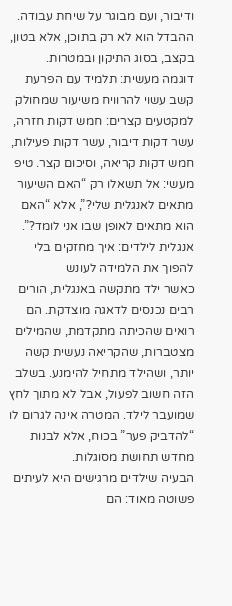ודיבור, ועם מבוגר על שיחת עבודה. ההבדל הוא לא רק בתוכן, אלא בטון, בקצב, בסוג התיקון ובמטרות.
דוגמה מעשית: תלמיד עם הפרעת קשב עשוי להרוויח משיעור שמחולק למקטעים קצרים: חמש דקות חזרה, עשר דקות דיבור, עשר דקות פעילות, חמש דקות קריאה, וסיכום קצר. טיפ מעשי: אל תשאלו רק “האם השיעור מתאים לאנגלית שלי?”, אלא “האם הוא מתאים לאופן שבו אני לומד?”.
אנגלית לילדים: איך מחזקים בלי להפוך את הלמידה לעונש
כאשר ילד מתקשה באנגלית, הורים רבים נכנסים לדאגה מוצדקת. הם רואים שהכיתה מתקדמת, שהמילים מצטברות, שהקריאה נעשית קשה יותר, ושהילד מתחיל להימנע. בשלב הזה חשוב לפעול, אבל לא מתוך לחץ שמועבר לילד. המטרה אינה לגרום לו “להדביק פער” בכוח, אלא לבנות מחדש תחושת מסוגלות.
הבעיה שילדים מרגישים היא לעיתים פשוטה מאוד: הם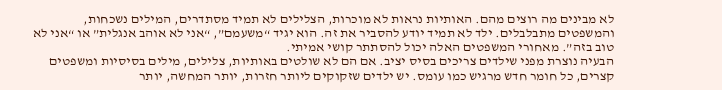לא מבינים מה רוצים מהם. האותיות נראות לא מוכרות, הצלילים לא תמיד מסתדרים, המילים נשכחות, והמשפטים מתבלבלים. ילד לא תמיד יודע להסביר את זה. הוא יגיד “משעמם”, “אני לא אוהב אנגלית” או “אני לא טוב בזה”. מאחורי המשפטים האלה יכול להסתתר קושי אמיתי.
הבעיה נוצרת מפני שילדים צריכים בסיס יציב. אם הם לא שולטים באותיות, צלילים, מילים בסיסיות ומשפטים קצרים, כל חומר חדש מרגיש כמו עומס. יש ילדים שזקוקים ליותר חזרות, יותר המחשה, יותר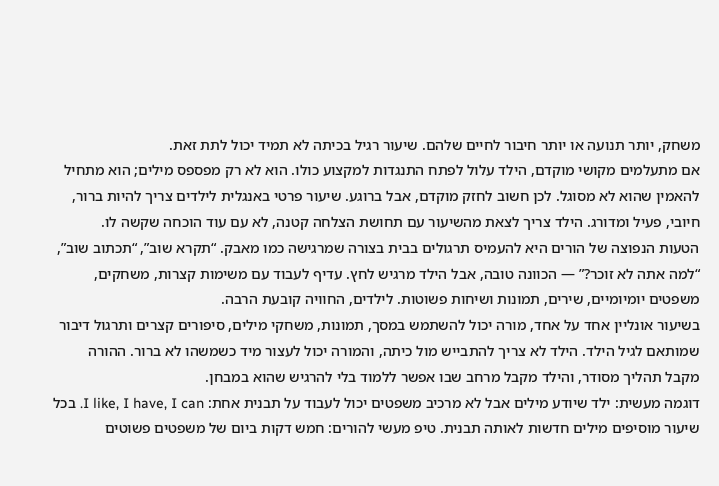משחק, יותר תנועה או יותר חיבור לחיים שלהם. שיעור רגיל בכיתה לא תמיד יכול לתת זאת.
אם מתעלמים מקושי מוקדם, הילד עלול לפתח התנגדות למקצוע כולו. הוא לא רק מפספס מילים; הוא מתחיל להאמין שהוא לא מסוגל. לכן חשוב לחזק מוקדם, אבל ברוגע. שיעור פרטי באנגלית לילדים צריך להיות ברור, חיובי, פעיל ומדורג. הילד צריך לצאת מהשיעור עם תחושת הצלחה קטנה, לא עם עוד הוכחה שקשה לו.
הטעות הנפוצה של הורים היא להעמיס תרגולים בבית בצורה שמרגישה כמו מאבק. “תקרא שוב”, “תכתוב שוב”, “למה אתה לא זוכר?” — הכוונה טובה, אבל הילד מרגיש לחץ. עדיף לעבוד עם משימות קצרות, משחקים, משפטים יומיומיים, שירים, תמונות ושיחות פשוטות. לילדים, החוויה קובעת הרבה.
בשיעור אונליין אחד על אחד, מורה יכול להשתמש במסך, תמונות, משחקי מילים, סיפורים קצרים ותרגול דיבור שמותאם לגיל הילד. הילד לא צריך להתבייש מול כיתה, והמורה יכול לעצור מיד כשמשהו לא ברור. ההורה מקבל תהליך מסודר, והילד מקבל מרחב שבו אפשר ללמוד בלי להרגיש שהוא במבחן.
דוגמה מעשית: ילד שיודע מילים אבל לא מרכיב משפטים יכול לעבוד על תבנית אחת: I like, I have, I can. בכל שיעור מוסיפים מילים חדשות לאותה תבנית. טיפ מעשי להורים: חמש דקות ביום של משפטים פשוטים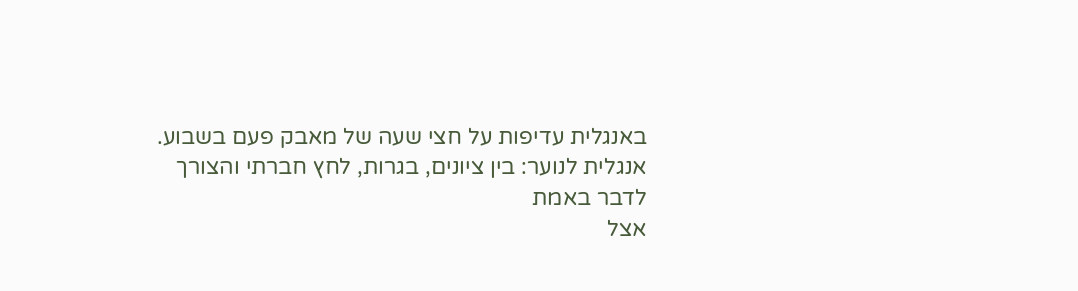באנגלית עדיפות על חצי שעה של מאבק פעם בשבוע.
אנגלית לנוער: בין ציונים, בגרות, לחץ חברתי והצורך לדבר באמת
אצל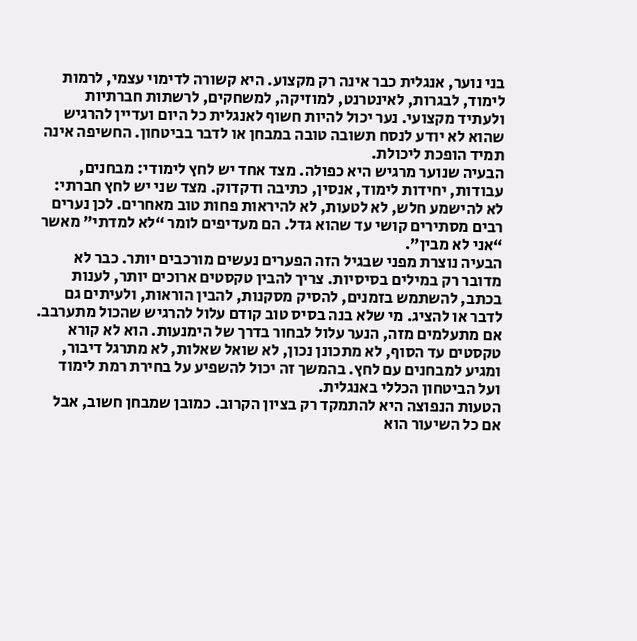בני נוער, אנגלית כבר אינה רק מקצוע. היא קשורה לדימוי עצמי, לרמות לימוד, לבגרות, לאינטרנט, למוזיקה, למשחקים, לרשתות חברתיות ולעתיד מקצועי. נער יכול להיות חשוף לאנגלית כל היום ועדיין להרגיש שהוא לא יודע לנסח תשובה טובה במבחן או לדבר בביטחון. החשיפה אינה תמיד הופכת ליכולת.
הבעיה שנוער מרגיש היא כפולה. מצד אחד יש לחץ לימודי: מבחנים, עבודות, יחידות לימוד, אנסין, כתיבה ודקדוק. מצד שני יש לחץ חברתי: לא להישמע חלש, לא לטעות, לא להיראות פחות טוב מאחרים. לכן נערים רבים מסתירים קושי עד שהוא גדל. הם מעדיפים לומר “לא למדתי” מאשר “אני לא מבין”.
הבעיה נוצרת מפני שבגיל הזה הפערים נעשים מורכבים יותר. כבר לא מדובר רק במילים בסיסיות. צריך להבין טקסטים ארוכים יותר, לענות בכתב, להשתמש בזמנים, להסיק מסקנות, להבין הוראות, ולעיתים גם לדבר או להציג. מי שלא בנה בסיס טוב קודם עלול להרגיש שהכול מתערבב.
אם מתעלמים מזה, הנער עלול לבחור בדרך של הימנעות. הוא לא קורא טקסטים עד הסוף, לא מתכונן נכון, לא שואל שאלות, לא מתרגל דיבור, ומגיע למבחנים עם לחץ. בהמשך זה יכול להשפיע על בחירת רמת לימוד ועל הביטחון הכללי באנגלית.
הטעות הנפוצה היא להתמקד רק בציון הקרוב. כמובן שמבחן חשוב, אבל אם כל השיעור הוא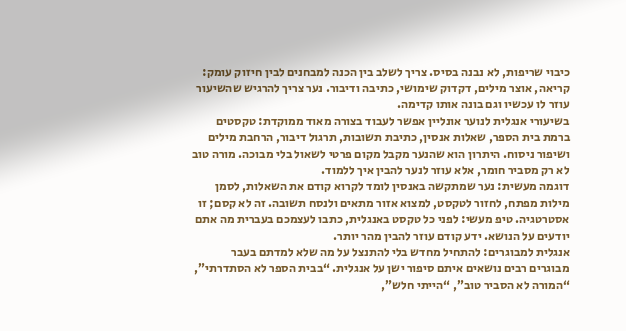כיבוי שריפות, לא נבנה בסיס. צריך לשלב בין הכנה למבחנים לבין חיזוק עומק: קריאה, אוצר מילים, דקדוק שימושי, כתיבה ודיבור. נער צריך להרגיש שהשיעור עוזר לו עכשיו וגם בונה אותו קדימה.
בשיעורי אנגלית לנוער אונליין אפשר לעבוד בצורה מאוד ממוקדת: טקסטים ברמת בית הספר, שאלות אנסין, כתיבת תשובות, תרגול דיבור, הרחבת מילים ושיפור ניסוח. היתרון הוא שהנער מקבל מקום פרטי לשאול בלי מבוכה. מורה טוב לא רק מסביר חומר, אלא עוזר לנער להבין איך ללמוד.
דוגמה מעשית: נער שמתקשה באנסין לומד לקרוא קודם את השאלות, לסמן מילות מפתח, לחזור לטקסט, למצוא אזור מתאים ולנסח תשובה. זה לא קסם; זו אסטרטגיה. טיפ מעשי: לפני כל טקסט באנגלית, כתבו לעצמכם בעברית מה אתם יודעים על הנושא. ידע קודם עוזר להבין מהר יותר.
אנגלית למבוגרים: להתחיל מחדש בלי להתנצל על מה שלא למדתם בעבר
מבוגרים רבים נושאים איתם סיפור ישן על אנגלית. “בבית הספר לא הסתדרתי”, “המורה לא הסביר טוב”, “הייתי חלש”,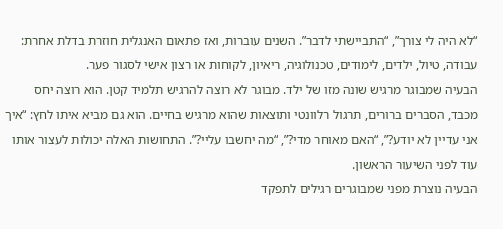“לא היה לי צורך”, “התביישתי לדבר”. השנים עוברות, ואז פתאום האנגלית חוזרת בדלת אחרת: עבודה, טיול, ילדים, לימודים, טכנולוגיה, ריאיון, לקוחות או רצון אישי לסגור פער.
הבעיה שמבוגר מרגיש שונה מזו של ילד. מבוגר לא רוצה להרגיש תלמיד קטן. הוא רוצה יחס מכבד, הסברים ברורים, תרגול רלוונטי ותוצאות שהוא מרגיש בחיים. הוא גם מביא איתו לחץ: “איך אני עדיין לא יודע?”, “האם מאוחר מדי?”, “מה יחשבו עליי?”. התחושות האלה יכולות לעצור אותו עוד לפני השיעור הראשון.
הבעיה נוצרת מפני שמבוגרים רגילים לתפקד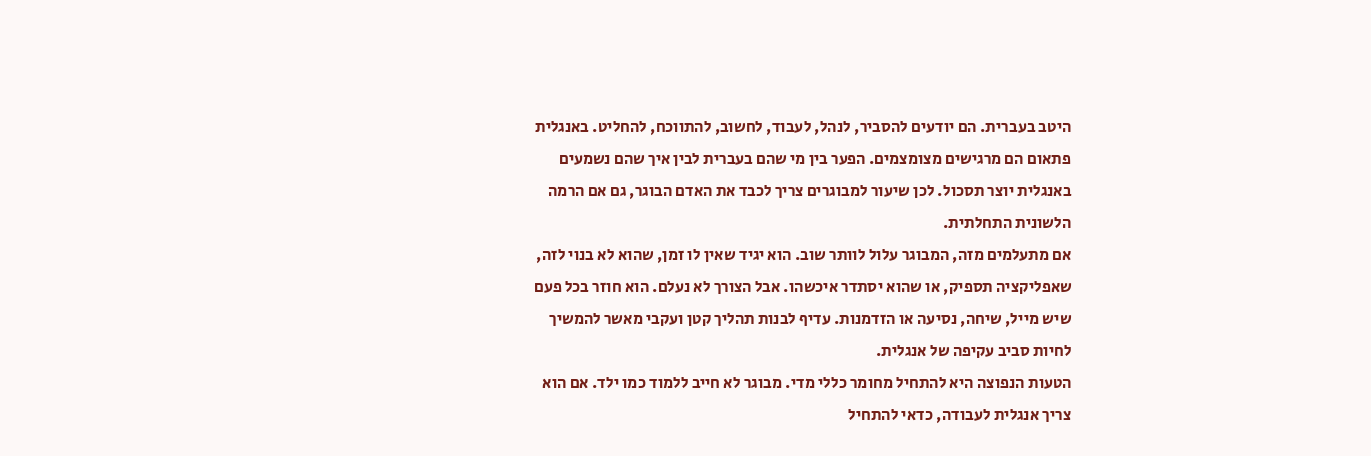היטב בעברית. הם יודעים להסביר, לנהל, לעבוד, לחשוב, להתווכח, להחליט. באנגלית פתאום הם מרגישים מצומצמים. הפער בין מי שהם בעברית לבין איך שהם נשמעים באנגלית יוצר תסכול. לכן שיעור למבוגרים צריך לכבד את האדם הבוגר, גם אם הרמה הלשונית התחלתית.
אם מתעלמים מזה, המבוגר עלול לוותר שוב. הוא יגיד שאין לו זמן, שהוא לא בנוי לזה, שאפליקציה תספיק, או שהוא יסתדר איכשהו. אבל הצורך לא נעלם. הוא חוזר בכל פעם שיש מייל, שיחה, נסיעה או הזדמנות. עדיף לבנות תהליך קטן ועקבי מאשר להמשיך לחיות סביב עקיפה של אנגלית.
הטעות הנפוצה היא להתחיל מחומר כללי מדי. מבוגר לא חייב ללמוד כמו ילד. אם הוא צריך אנגלית לעבודה, כדאי להתחיל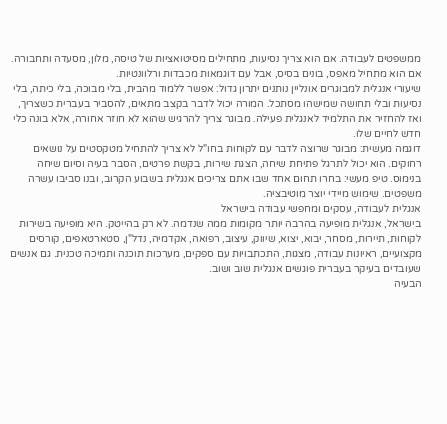ממשפטים לעבודה. אם הוא צריך נסיעות, מתחילים מסיטואציות של טיסה, מלון, מסעדה ותחבורה. אם הוא מתחיל מאפס, בונים בסיס, אבל עם דוגמאות מכבדות ורלוונטיות.
שיעורי אנגלית למבוגרים אונליין נותנים יתרון גדול: אפשר ללמוד מהבית, בלי מבוכה, בלי כיתה, בלי נסיעות ובלי תחושה שמישהו מסתכל. המורה יכול לדבר בקצב מתאים, להסביר בעברית כשצריך, ואז להחזיר את התלמיד לאנגלית פעילה. מבוגר צריך להרגיש שהוא לא חוזר אחורה, אלא בונה כלי חדש לחיים שלו.
דוגמה מעשית: מבוגר שרוצה לדבר עם לקוחות בחו"ל לא צריך להתחיל מטקסטים על נושאים רחוקים. הוא יכול לתרגל פתיחת שיחה, הצגת שירות, בקשת פרטים, הסבר בעיה וסיום שיחה בנימוס. טיפ מעשי: בחרו תחום אחד שבו אתם צריכים אנגלית בשבוע הקרוב, ובנו סביבו עשרה משפטים. שימוש מיידי יוצר מוטיבציה.
אנגלית לעבודה, עסקים ומחפשי עבודה בישראל
בישראל, אנגלית מופיעה בהרבה יותר מקומות ממה שנדמה. לא רק בהייטק. היא מופיעה בשירות לקוחות, תיירות, מסחר, יבוא, יצוא, שיווק, עיצוב, רפואה, אקדמיה, נדל"ן, סטארטאפים, קורסים מקצועיים, ראיונות עבודה, מצגות, התכתבויות עם ספקים, מערכות תוכנה ותמיכה טכנית. גם אנשים שעובדים בעיקר בעברית פוגשים אנגלית שוב ושוב.
הבעיה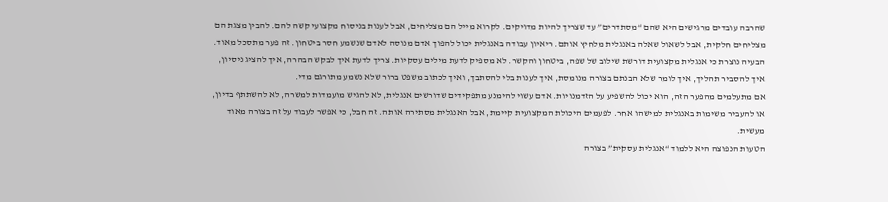שהרבה עובדים מרגישים היא שהם “מסתדרים” עד שצריך להיות מדויקים. לקרוא מייל הם מצליחים, אבל לענות בניסוח מקצועי קשה להם. להבין מצגת הם מצליחים חלקית, אבל לשאול שאלה באנגלית מלחיץ אותם. ריאיון עבודה באנגלית יכול להפוך אדם מנוסה לאדם שנשמע חסר ביטחון. זה פער מתסכל מאוד.
הבעיה נוצרת כי אנגלית מקצועית דורשת שילוב של שפה, ביטחון והקשר. לא מספיק לדעת מילים עסקיות. צריך לדעת איך לבקש הבהרה, איך להציג ניסיון, איך להסביר תהליך, איך לומר שלא הבנתם בצורה מנומסת, איך לענות בלי להסתבך, ואיך לכתוב משפט ברור שלא נשמע מתורגם מדי.
אם מתעלמים מהפער הזה, הוא יכול להשפיע על הזדמנויות. אדם עשוי להימנע מתפקידים שדורשים אנגלית, לא להגיש מועמדות למשרה, לא להשתתף בדיון, או להעביר משימות באנגלית למישהו אחר. לפעמים היכולת המקצועית קיימת, אבל האנגלית מסתירה אותה. זה חבל, כי אפשר לעבוד על זה בצורה מאוד מעשית.
הטעות הנפוצה היא ללמוד “אנגלית עסקית” בצורה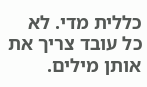כללית מדי. לא כל עובד צריך את אותן מילים.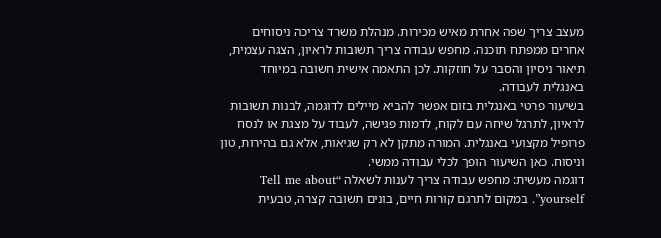מעצב צריך שפה אחרת מאיש מכירות. מנהלת משרד צריכה ניסוחים אחרים ממפתח תוכנה. מחפש עבודה צריך תשובות לראיון, הצגה עצמית, תיאור ניסיון והסבר על חוזקות. לכן התאמה אישית חשובה במיוחד באנגלית לעבודה.
בשיעור פרטי באנגלית בזום אפשר להביא מיילים לדוגמה, לבנות תשובות לראיון, לתרגל שיחה עם לקוח, לדמות פגישה, לעבוד על מצגת או לנסח פרופיל מקצועי באנגלית. המורה מתקן לא רק שגיאות, אלא גם בהירות, טון וניסוח. כאן השיעור הופך לכלי עבודה ממשי.
דוגמה מעשית: מחפש עבודה צריך לענות לשאלה “Tell me about yourself”. במקום לתרגם קורות חיים, בונים תשובה קצרה, טבעית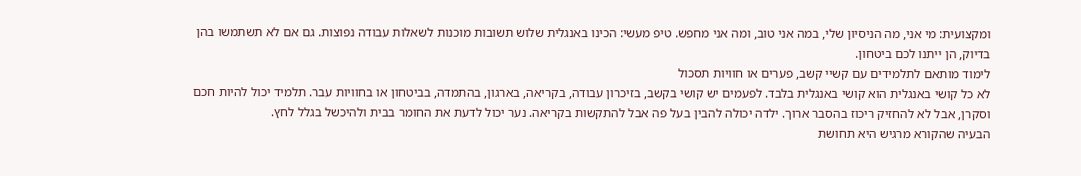ומקצועית: מי אני, מה הניסיון שלי, במה אני טוב, ומה אני מחפש. טיפ מעשי: הכינו באנגלית שלוש תשובות מוכנות לשאלות עבודה נפוצות. גם אם לא תשתמשו בהן בדיוק, הן ייתנו לכם ביטחון.
לימוד מותאם לתלמידים עם קשיי קשב, פערים או חוויות תסכול
לא כל קושי באנגלית הוא קושי באנגלית בלבד. לפעמים יש קושי בקשב, בזיכרון עבודה, בקריאה, בארגון, בהתמדה, בביטחון או בחוויות עבר. תלמיד יכול להיות חכם וסקרן, אבל לא להחזיק ריכוז בהסבר ארוך. ילדה יכולה להבין בעל פה אבל להתקשות בקריאה. נער יכול לדעת את החומר בבית ולהיכשל בגלל לחץ.
הבעיה שהקורא מרגיש היא תחושת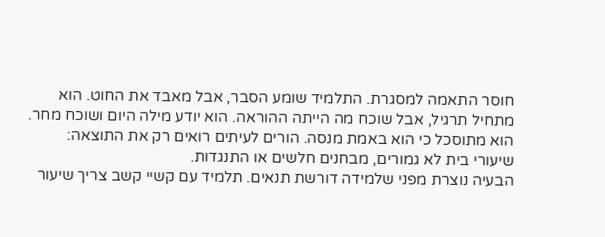חוסר התאמה למסגרת. התלמיד שומע הסבר, אבל מאבד את החוט. הוא מתחיל תרגיל, אבל שוכח מה הייתה ההוראה. הוא יודע מילה היום ושוכח מחר. הוא מתוסכל כי הוא באמת מנסה. הורים לעיתים רואים רק את התוצאה: שיעורי בית לא גמורים, מבחנים חלשים או התנגדות.
הבעיה נוצרת מפני שלמידה דורשת תנאים. תלמיד עם קשיי קשב צריך שיעור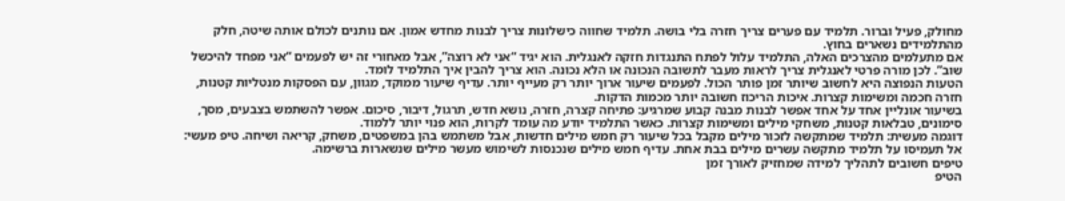מחולק, פעיל וברור. תלמיד עם פערים צריך חזרה בלי בושה. תלמיד שחווה כישלונות צריך לבנות מחדש אמון. אם נותנים לכולם אותה שיטה, חלק מהתלמידים נשארים בחוץ.
אם מתעלמים מהצרכים האלה, התלמיד עלול לפתח התנגדות חזקה לאנגלית. הוא יגיד “אני לא רוצה”, אבל מאחורי זה יש לפעמים “אני מפחד להיכשל שוב”. לכן מורה פרטי לאנגלית צריך לראות מעבר לתשובה הנכונה או הלא נכונה. הוא צריך להבין איך התלמיד לומד.
הטעות הנפוצה היא לחשוב שיותר זמן פותר הכול. לפעמים שיעור ארוך יותר רק מעייף יותר. עדיף שיעור ממוקד, מגוון, עם הפסקות מנטליות קטנות, חזרה חכמה ומשימות קצרות. איכות הריכוז חשובה יותר מכמות הדקות.
בשיעור אונליין אחד על אחד אפשר לבנות מבנה קבוע שמרגיע: פתיחה קצרה, חזרה, נושא חדש, תרגול, דיבור, סיכום. אפשר להשתמש בצבעים, מסך, סימונים, טבלאות קטנות, משחקי מילים ומשימות קצרות. כאשר התלמיד יודע מה עומד לקרות, הוא פנוי יותר ללמוד.
דוגמה מעשית: תלמיד שמתקשה לזכור מילים מקבל בכל שיעור רק חמש מילים חדשות, אבל משתמש בהן במשפטים, משחק, קריאה ושיחה. טיפ מעשי: אל תעמיסו על תלמיד מתקשה עשרים מילים בבת אחת. עדיף חמש מילים שנכנסות לשימוש מעשר מילים שנשארות ברשימה.
טיפים חשובים לתהליך למידה שמחזיק לאורך זמן
הטיפ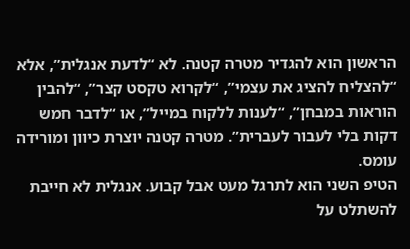הראשון הוא להגדיר מטרה קטנה. לא “לדעת אנגלית”, אלא “להצליח להציג את עצמי”, “לקרוא טקסט קצר”, “להבין הוראות במבחן”, “לענות ללקוח במייל”, או “לדבר חמש דקות בלי לעבור לעברית”. מטרה קטנה יוצרת כיוון ומורידה עומס.
הטיפ השני הוא לתרגל מעט אבל קבוע. אנגלית לא חייבת להשתלט על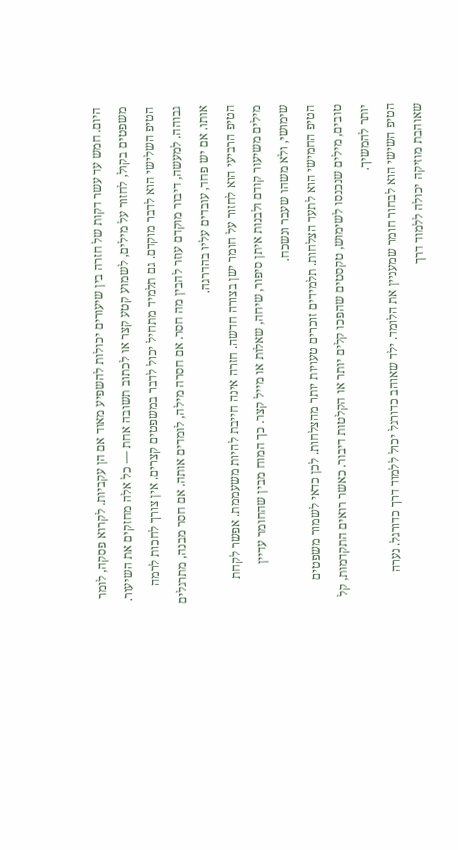היום. חמש עד עשר דקות של חזרה בין שיעורים יכולות להשפיע מאוד אם הן עקביות. לקרוא פסקה, לומר משפטים בקול, לחזור על מילים, לשמוע קטע קצר או לכתוב תשובה אחת — כל אלה מחזקים את השיעור.
הטיפ השלישי הוא לדבר מוקדם. גם תלמיד מתחיל יכול לדבר במשפטים קצרים. אין צורך לחכות לרמה גבוהה. למעשה, דיבור מוקדם עוזר להבין מה חסר. אם חסרה מילה, לומדים אותה. אם חסר מבנה, מתרגלים אותו. אם יש פחד, עובדים עליו בהדרגה.
הטיפ הרביעי הוא לחזור על חומר ישן בצורה חדשה. חזרה אינה חייבת להיות משעממת. אפשר לקחת מילים משיעור קודם ולבנות איתן סיפור, שיחה, שאלות או מייל קצר. כך המוח מבין שהחומר עדיין שימושי, ולא משהו שעבר ונשכח.
הטיפ החמישי הוא לתעד הצלחות. תלמידים זוכרים טעויות יותר מהצלחות. לכן כדאי לשמור משפטים טובים, מילים שנכנסו לשימוש, טקסטים שהפכו קלים יותר או הקלטות דיבור. כאשר רואים התקדמות, קל יותר להמשיך.
הטיפ השישי הוא לבחור חומר שמעניין את הלומד. ילד שאוהב כדורגל יכול ללמוד דרך כדורגל. נערה שאוהבת מוזיקה יכולה ללמוד דרך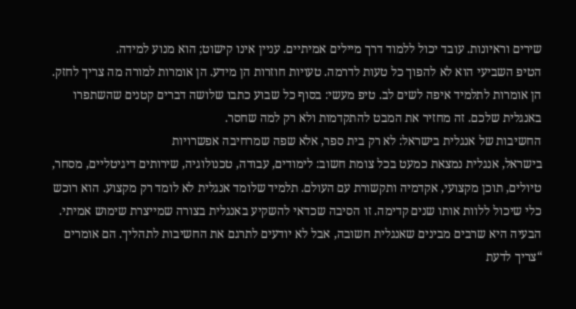שירים וראיונות. עובד יכול ללמוד דרך מיילים אמיתיים. עניין אינו קישוט; הוא מנוע למידה.
הטיפ השביעי הוא לא להפוך כל טעות לדרמה. טעויות חוזרות הן מידע. הן אומרות למורה מה צריך לחזק. הן אומרות לתלמיד איפה לשים לב. טיפ מעשי: בסוף כל שבוע כתבו שלושה דברים קטנים שהשתפרו באנגלית שלכם. זה מחזיר את המבט להתקדמות ולא רק למה שחסר.
החשיבות של אנגלית בישראל: לא רק בית ספר, אלא שפה שמרחיבה אפשרויות
בישראל, אנגלית נמצאת כמעט בכל צומת חשוב: לימודים, עבודה, טכנולוגיה, שירותים דיגיטליים, מסחר, טיולים, תוכן מקצועי, אקדמיה ותקשורת עם העולם. תלמיד שלומד אנגלית לא לומד רק מקצוע. הוא רוכש כלי שיכול ללוות אותו שנים קדימה. זו הסיבה שכדאי להשקיע באנגלית בצורה שמייצרת שימוש אמיתי.
הבעיה היא שרבים מבינים שאנגלית חשובה, אבל לא יודעים לתרגם את החשיבות לתהליך. הם אומרים “צריך לדעת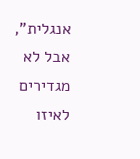אנגלית”, אבל לא מגדירים לאיזו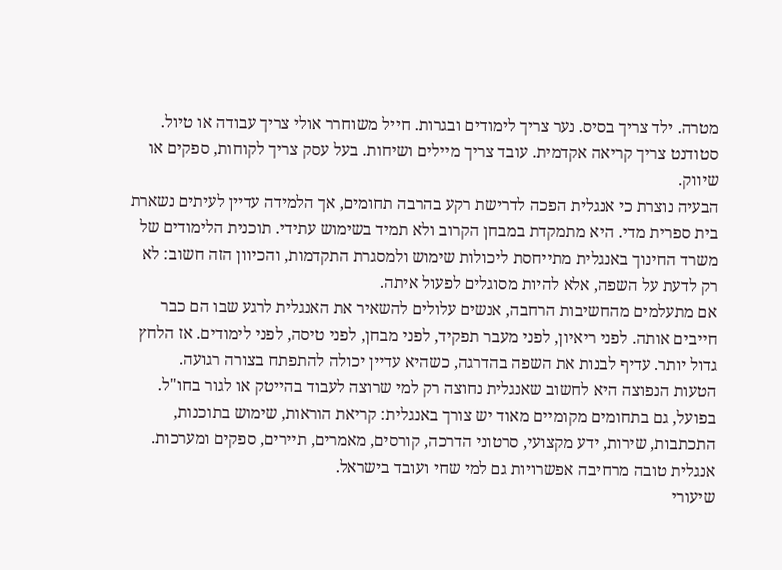מטרה. ילד צריך בסיס. נער צריך לימודים ובגרות. חייל משוחרר אולי צריך עבודה או טיול. סטודנט צריך קריאה אקדמית. עובד צריך מיילים ושיחות. בעל עסק צריך לקוחות, ספקים או שיווק.
הבעיה נוצרת כי אנגלית הפכה לדרישת רקע בהרבה תחומים, אך הלמידה עדיין לעיתים נשארת בית ספרית מדי. היא מתמקדת במבחן הקרוב ולא תמיד בשימוש עתידי. תוכנית הלימודים של משרד החינוך באנגלית מתייחסת ליכולות שימוש ולמסגרת התקדמות, והכיוון הזה חשוב: לא רק לדעת על השפה, אלא להיות מסוגלים לפעול איתה.
אם מתעלמים מהחשיבות הרחבה, אנשים עלולים להשאיר את האנגלית לרגע שבו הם כבר חייבים אותה. לפני ריאיון, לפני מעבר תפקיד, לפני מבחן, לפני טיסה, לפני לימודים. אז הלחץ גדול יותר. עדיף לבנות את השפה בהדרגה, כשהיא עדיין יכולה להתפתח בצורה רגועה.
הטעות הנפוצה היא לחשוב שאנגלית נחוצה רק למי שרוצה לעבוד בהייטק או לגור בחו"ל. בפועל, גם בתחומים מקומיים מאוד יש צורך באנגלית: קריאת הוראות, שימוש בתוכנות, התכתבות, שירות, ידע מקצועי, סרטוני הדרכה, קורסים, מאמרים, תיירים, ספקים ומערכות. אנגלית טובה מרחיבה אפשרויות גם למי שחי ועובד בישראל.
שיעורי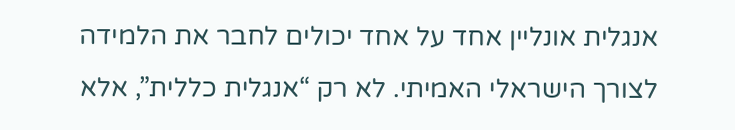אנגלית אונליין אחד על אחד יכולים לחבר את הלמידה לצורך הישראלי האמיתי. לא רק “אנגלית כללית”, אלא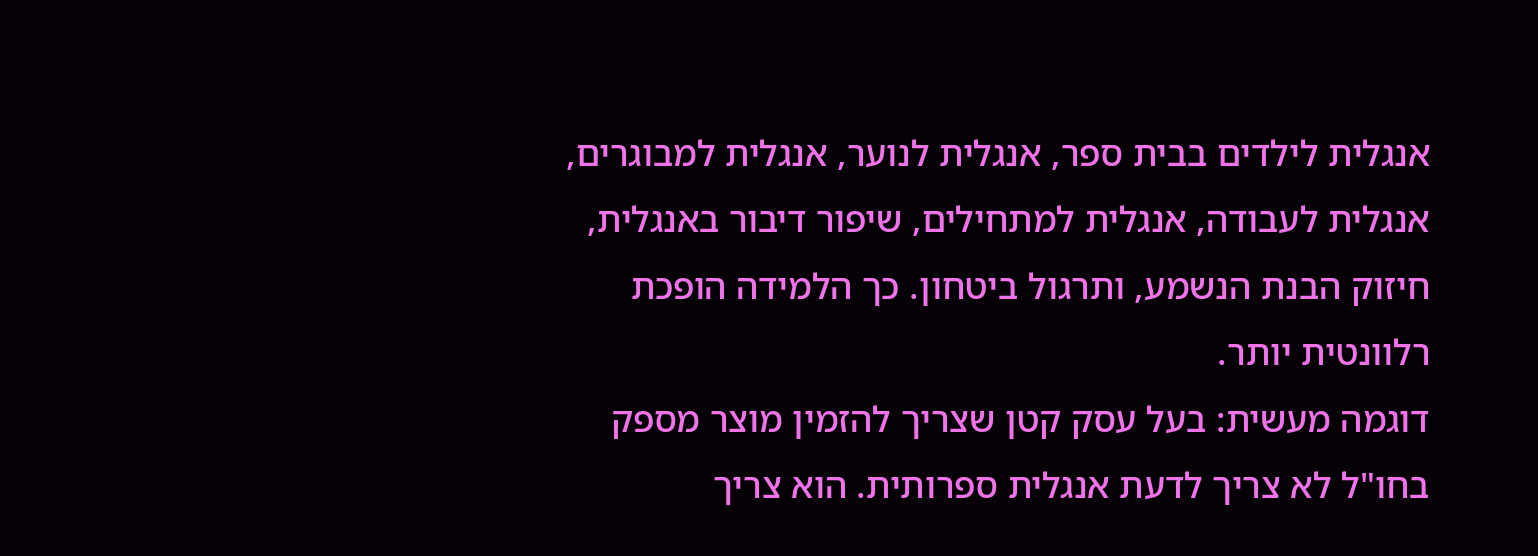אנגלית לילדים בבית ספר, אנגלית לנוער, אנגלית למבוגרים, אנגלית לעבודה, אנגלית למתחילים, שיפור דיבור באנגלית, חיזוק הבנת הנשמע, ותרגול ביטחון. כך הלמידה הופכת רלוונטית יותר.
דוגמה מעשית: בעל עסק קטן שצריך להזמין מוצר מספק בחו"ל לא צריך לדעת אנגלית ספרותית. הוא צריך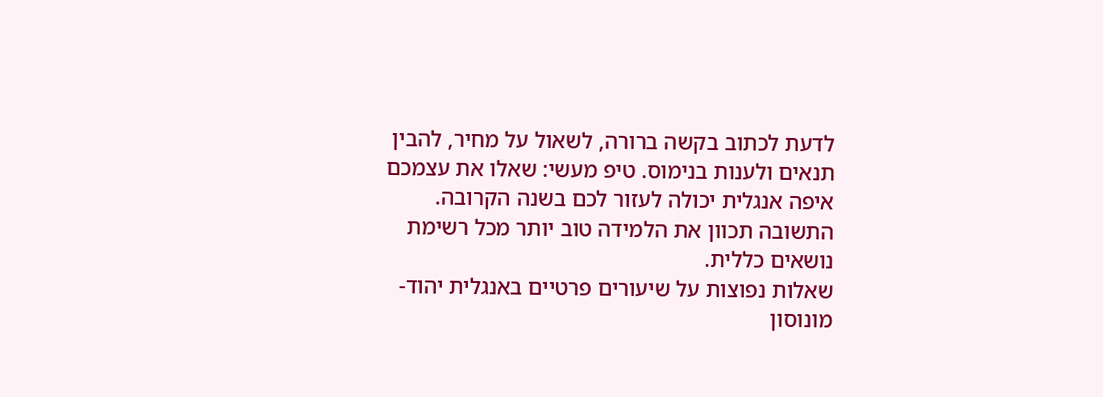לדעת לכתוב בקשה ברורה, לשאול על מחיר, להבין תנאים ולענות בנימוס. טיפ מעשי: שאלו את עצמכם איפה אנגלית יכולה לעזור לכם בשנה הקרובה. התשובה תכוון את הלמידה טוב יותר מכל רשימת נושאים כללית.
שאלות נפוצות על שיעורים פרטיים באנגלית יהוד-מונוסון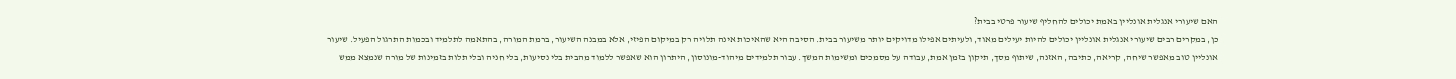האם שיעורי אנגלית אונליין באמת יכולים להחליף שיעור פרטי בבית?
כן, במקרים רבים שיעורי אנגלית אונליין יכולים להיות יעילים מאוד, ולעיתים אפילו מדויקים יותר משיעור בבית. הסיבה היא שהאיכות אינה תלויה רק במיקום הפיזי, אלא במבנה השיעור, ברמת המורה, בהתאמה לתלמיד ובכמות התרגול הפעיל. שיעור אונליין טוב מאפשר שיחה, קריאה, כתיבה, האזנה, שיתוף מסך, תיקון בזמן אמת, עבודה על מסמכים ומשימות המשך. עבור תלמידים מיהוד-מונוסון, היתרון הוא שאפשר ללמוד מהבית בלי נסיעות, בלי חניה ובלי תלות בזמינות של מורה שנמצא ממש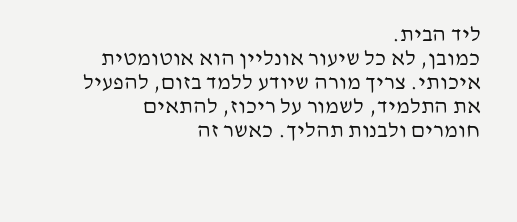ליד הבית.
כמובן, לא כל שיעור אונליין הוא אוטומטית איכותי. צריך מורה שיודע ללמד בזום, להפעיל את התלמיד, לשמור על ריכוז, להתאים חומרים ולבנות תהליך. כאשר זה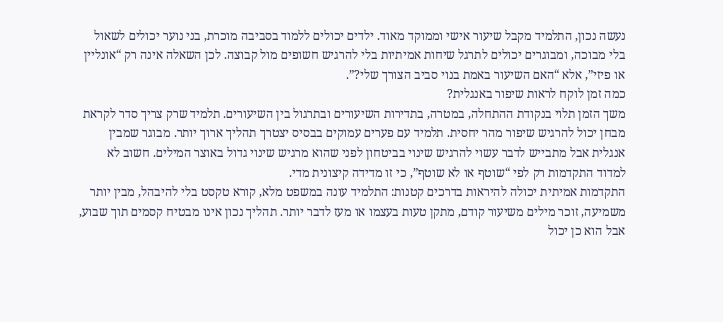נעשה נכון, התלמיד מקבל שיעור אישי וממוקד מאוד. ילדים יכולים ללמוד בסביבה מוכרת, בני נוער יכולים לשאול בלי מבוכה, ומבוגרים יכולים לתרגל שיחות אמיתיות בלי להרגיש חשופים מול קבוצה. לכן השאלה אינה רק “אונליין או פיזי”, אלא “האם השיעור באמת בנוי סביב הצורך שלי?”.
כמה זמן לוקח לראות שיפור באנגלית?
משך הזמן תלוי בנקודת ההתחלה, במטרה, בתדירות השיעורים ובתרגול בין השיעורים. תלמיד שרק צריך סדר לקראת מבחן יכול להרגיש שיפור מהר יחסית. תלמיד עם פערים עמוקים בבסיס יצטרך תהליך ארוך יותר. מבוגר שמבין אנגלית אבל מתבייש לדבר עשוי להרגיש שינוי בביטחון לפני שהוא מרגיש שינוי גדול באוצר המילים. חשוב לא למדוד התקדמות רק לפי “שוטף או לא שוטף”, כי זו מדידה קיצונית מדי.
התקדמות אמיתית יכולה להיראות בדרכים קטנות: התלמיד עונה במשפט מלא, קורא טקסט בלי להיבהל, מבין יותר משמיעה, זוכר מילים משיעור קודם, מתקן טעות בעצמו או מעז לדבר יותר. תהליך נכון אינו מבטיח קסמים תוך שבוע, אבל הוא כן יכול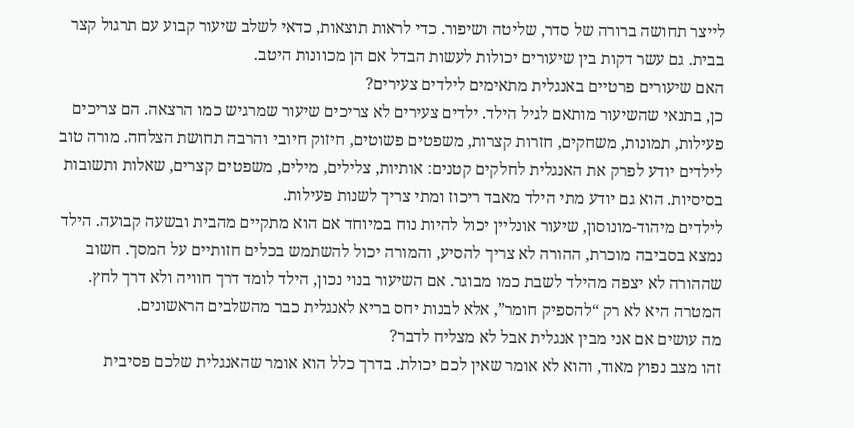לייצר תחושה ברורה של סדר, שליטה ושיפור. כדי לראות תוצאות, כדאי לשלב שיעור קבוע עם תרגול קצר בבית. גם עשר דקות בין שיעורים יכולות לעשות הבדל אם הן מכוונות היטב.
האם שיעורים פרטיים באנגלית מתאימים לילדים צעירים?
כן, בתנאי שהשיעור מותאם לגיל הילד. ילדים צעירים לא צריכים שיעור שמרגיש כמו הרצאה. הם צריכים פעילות, תמונות, משחקים, חזרות קצרות, משפטים פשוטים, חיזוק חיובי והרבה תחושת הצלחה. מורה טוב לילדים יודע לפרק את האנגלית לחלקים קטנים: אותיות, צלילים, מילים, משפטים קצרים, שאלות ותשובות בסיסיות. הוא גם יודע מתי הילד מאבד ריכוז ומתי צריך לשנות פעילות.
לילדים מיהוד-מונוסון, שיעור אונליין יכול להיות נוח במיוחד אם הוא מתקיים מהבית ובשעה קבועה. הילד נמצא בסביבה מוכרת, ההורה לא צריך להסיע, והמורה יכול להשתמש בכלים חזותיים על המסך. חשוב שההורה לא יצפה מהילד לשבת כמו מבוגר. אם השיעור בנוי נכון, הילד לומד דרך חוויה ולא דרך לחץ. המטרה היא לא רק “להספיק חומר”, אלא לבנות יחס בריא לאנגלית כבר מהשלבים הראשונים.
מה עושים אם אני מבין אנגלית אבל לא מצליח לדבר?
זהו מצב נפוץ מאוד, והוא לא אומר שאין לכם יכולת. בדרך כלל הוא אומר שהאנגלית שלכם פסיבית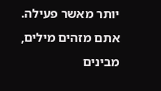יותר מאשר פעילה. אתם מזהים מילים, מבינים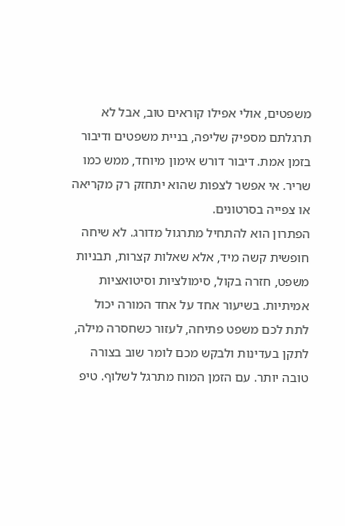משפטים, אולי אפילו קוראים טוב, אבל לא תרגלתם מספיק שליפה, בניית משפטים ודיבור בזמן אמת. דיבור דורש אימון מיוחד, ממש כמו שריר. אי אפשר לצפות שהוא יתחזק רק מקריאה או צפייה בסרטונים.
הפתרון הוא להתחיל מתרגול מדורג. לא שיחה חופשית קשה מיד, אלא שאלות קצרות, תבניות משפט, חזרה בקול, סימולציות וסיטואציות אמיתיות. בשיעור אחד על אחד המורה יכול לתת לכם משפט פתיחה, לעזור כשחסרה מילה, לתקן בעדינות ולבקש מכם לומר שוב בצורה טובה יותר. עם הזמן המוח מתרגל לשלוף. טיפ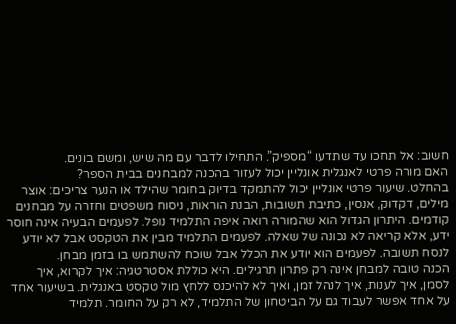חשוב: אל תחכו עד שתדעו “מספיק”. התחילו לדבר עם מה שיש, ומשם בונים.
האם מורה פרטי לאנגלית אונליין יכול לעזור בהכנה למבחנים בבית הספר?
בהחלט. שיעור פרטי אונליין יכול להתמקד בדיוק בחומר שהילד או הנער צריכים: אוצר מילים, דקדוק, אנסין, כתיבת תשובות, הבנת הוראות, ניסוח משפטים וחזרה על מבחנים קודמים. היתרון הגדול הוא שהמורה רואה איפה התלמיד נופל. לפעמים הבעיה אינה חוסר ידע, אלא קריאה לא נכונה של שאלה. לפעמים התלמיד מבין את הטקסט אבל לא יודע לנסח תשובה. לפעמים הוא יודע את הכלל אבל שוכח להשתמש בו בזמן מבחן.
הכנה טובה למבחן אינה רק פתרון תרגילים. היא כוללת אסטרטגיה: איך לקרוא, איך לסמן, איך לענות, איך לנהל זמן, ואיך לא להיכנס ללחץ מול טקסט באנגלית. בשיעור אחד על אחד אפשר לעבוד גם על הביטחון של התלמיד, לא רק על החומר. תלמיד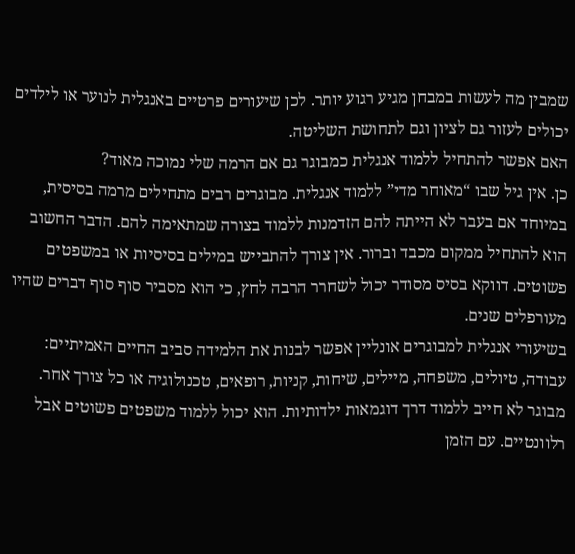שמבין מה לעשות במבחן מגיע רגוע יותר. לכן שיעורים פרטיים באנגלית לנוער או לילדים יכולים לעזור גם לציון וגם לתחושת השליטה.
האם אפשר להתחיל ללמוד אנגלית כמבוגר גם אם הרמה שלי נמוכה מאוד?
כן. אין גיל שבו “מאוחר מדי” ללמוד אנגלית. מבוגרים רבים מתחילים מרמה בסיסית, במיוחד אם בעבר לא הייתה להם הזדמנות ללמוד בצורה שמתאימה להם. הדבר החשוב הוא להתחיל ממקום מכבד וברור. אין צורך להתבייש במילים בסיסיות או במשפטים פשוטים. דווקא בסיס מסודר יכול לשחרר הרבה לחץ, כי הוא מסביר סוף סוף דברים שהיו מעורפלים שנים.
בשיעורי אנגלית למבוגרים אונליין אפשר לבנות את הלמידה סביב החיים האמיתיים: עבודה, טיולים, משפחה, מיילים, שיחות, קניות, רופאים, טכנולוגיה או כל צורך אחר. מבוגר לא חייב ללמוד דרך דוגמאות ילדותיות. הוא יכול ללמוד משפטים פשוטים אבל רלוונטיים. עם הזמן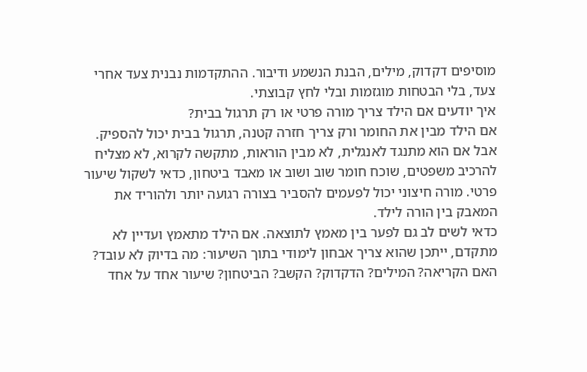מוסיפים דקדוק, מילים, הבנת הנשמע ודיבור. ההתקדמות נבנית צעד אחרי צעד, בלי הבטחות מוגזמות ובלי לחץ קבוצתי.
איך יודעים אם הילד צריך מורה פרטי או רק תרגול בבית?
אם הילד מבין את החומר ורק צריך חזרה קטנה, תרגול בבית יכול להספיק. אבל אם הוא מתנגד לאנגלית, לא מבין הוראות, מתקשה לקרוא, לא מצליח להרכיב משפטים, שוכח חומר שוב ושוב או מאבד ביטחון, כדאי לשקול שיעור פרטי. מורה חיצוני יכול לפעמים להסביר בצורה רגועה יותר ולהוריד את המאבק בין הורה לילד.
כדאי לשים לב גם לפער בין מאמץ לתוצאה. אם הילד מתאמץ ועדיין לא מתקדם, ייתכן שהוא צריך אבחון לימודי בתוך השיעור: מה בדיוק לא עובד? האם הקריאה? המילים? הדקדוק? הקשב? הביטחון? שיעור אחד על אחד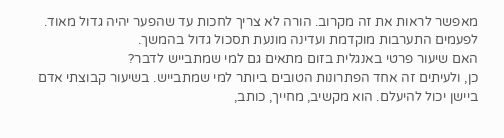מאפשר לראות את זה מקרוב. הורה לא צריך לחכות עד שהפער יהיה גדול מאוד. לפעמים התערבות מוקדמת ועדינה מונעת תסכול גדול בהמשך.
האם שיעור פרטי באנגלית בזום מתאים גם למי שמתבייש לדבר?
כן, ולעיתים זה אחד הפתרונות הטובים ביותר למי שמתבייש. בשיעור קבוצתי אדם ביישן יכול להיעלם. הוא מקשיב, מחייך, כותב,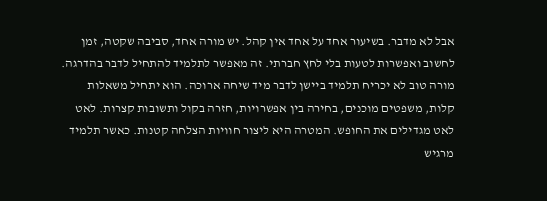אבל לא מדבר. בשיעור אחד על אחד אין קהל. יש מורה אחד, סביבה שקטה, זמן לחשוב ואפשרות לטעות בלי לחץ חברתי. זה מאפשר לתלמיד להתחיל לדבר בהדרגה.
מורה טוב לא יכריח תלמיד ביישן לדבר מיד שיחה ארוכה. הוא יתחיל משאלות קלות, משפטים מוכנים, בחירה בין אפשרויות, חזרה בקול ותשובות קצרות. לאט לאט מגדילים את החופש. המטרה היא ליצור חוויות הצלחה קטנות. כאשר תלמיד מרגיש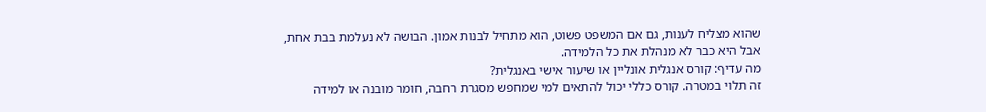שהוא מצליח לענות, גם אם המשפט פשוט, הוא מתחיל לבנות אמון. הבושה לא נעלמת בבת אחת, אבל היא כבר לא מנהלת את כל הלמידה.
מה עדיף: קורס אנגלית אונליין או שיעור אישי באנגלית?
זה תלוי במטרה. קורס כללי יכול להתאים למי שמחפש מסגרת רחבה, חומר מובנה או למידה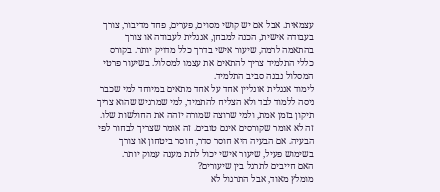עצמאית. אבל אם יש קושי מסוים, פערים, פחד מדיבור, צורך בעבודה אישית, הכנה למבחן, אנגלית לעבודה או צורך בהתאמה לרמה, שיעור אישי בדרך כלל מדויק יותר. בקורס כללי התלמיד צריך להתאים את עצמו למסלול. בשיעור פרטי המסלול נבנה סביב התלמיד.
לימוד אנגלית אונליין אחד על אחד מתאים במיוחד למי שכבר ניסה ללמוד לבד ולא הצליח להתמיד, למי שמרגיש שהוא צריך תיקון בזמן אמת, ולמי שרוצה שמורה יזהה את החולשות שלו. זה לא אומר שקורסים אינם טובים. זה אומר שצריך לבחור לפי הבעיה. אם הבעיה היא חוסר סדר, חוסר ביטחון או צורך בשימוש פעיל, שיעור אישי יכול לתת מענה עמוק יותר.
האם חייבים לתרגל בין שיעורים?
מומלץ מאוד, אבל התרגול לא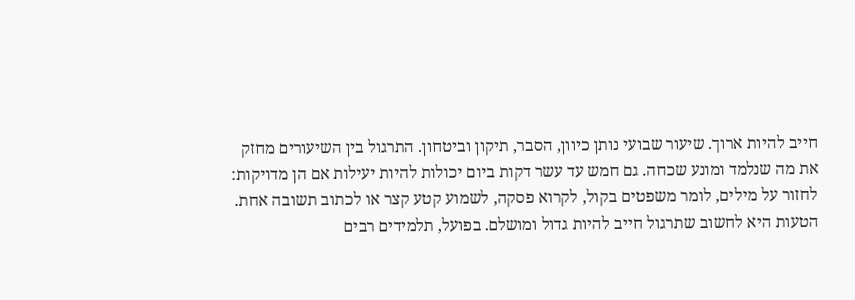חייב להיות ארוך. שיעור שבועי נותן כיוון, הסבר, תיקון וביטחון. התרגול בין השיעורים מחזק את מה שנלמד ומונע שכחה. גם חמש עד עשר דקות ביום יכולות להיות יעילות אם הן מדויקות: לחזור על מילים, לומר משפטים בקול, לקרוא פסקה, לשמוע קטע קצר או לכתוב תשובה אחת.
הטעות היא לחשוב שתרגול חייב להיות גדול ומושלם. בפועל, תלמידים רבים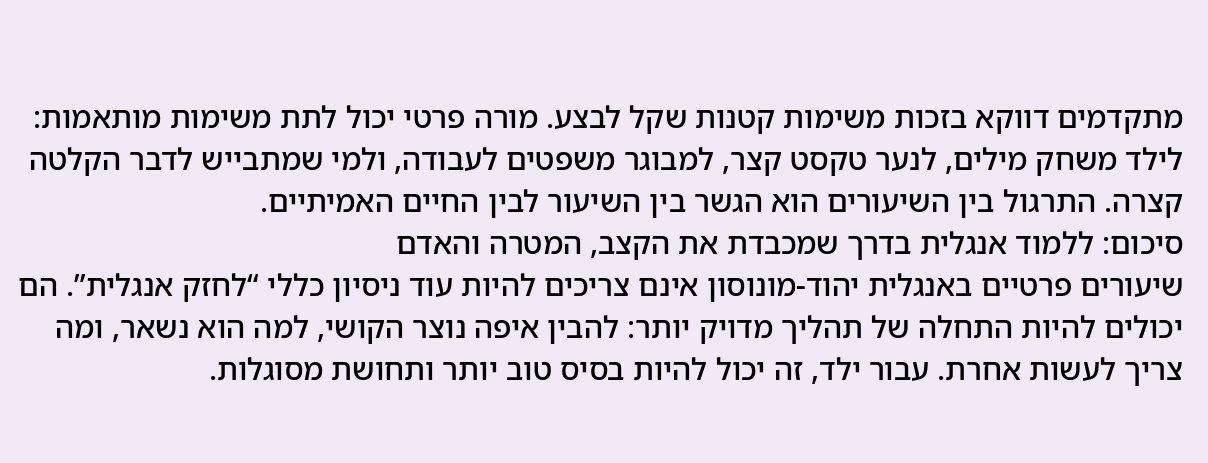מתקדמים דווקא בזכות משימות קטנות שקל לבצע. מורה פרטי יכול לתת משימות מותאמות: לילד משחק מילים, לנער טקסט קצר, למבוגר משפטים לעבודה, ולמי שמתבייש לדבר הקלטה קצרה. התרגול בין השיעורים הוא הגשר בין השיעור לבין החיים האמיתיים.
סיכום: ללמוד אנגלית בדרך שמכבדת את הקצב, המטרה והאדם
שיעורים פרטיים באנגלית יהוד-מונוסון אינם צריכים להיות עוד ניסיון כללי “לחזק אנגלית”. הם יכולים להיות התחלה של תהליך מדויק יותר: להבין איפה נוצר הקושי, למה הוא נשאר, ומה צריך לעשות אחרת. עבור ילד, זה יכול להיות בסיס טוב יותר ותחושת מסוגלות.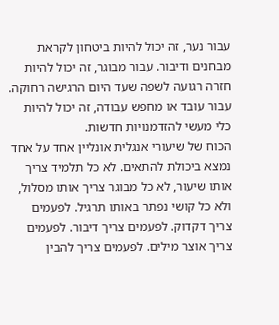עבור נער, זה יכול להיות ביטחון לקראת מבחנים ודיבור. עבור מבוגר, זה יכול להיות חזרה רגועה לשפה שעד היום הרגישה רחוקה. עבור עובד או מחפש עבודה, זה יכול להיות כלי מעשי להזדמנויות חדשות.
הכוח של שיעורי אנגלית אונליין אחד על אחד נמצא ביכולת להתאים. לא כל תלמיד צריך אותו שיעור, לא כל מבוגר צריך אותו מסלול, ולא כל קושי נפתר באותו תרגיל. לפעמים צריך דקדוק. לפעמים צריך דיבור. לפעמים צריך אוצר מילים. לפעמים צריך להבין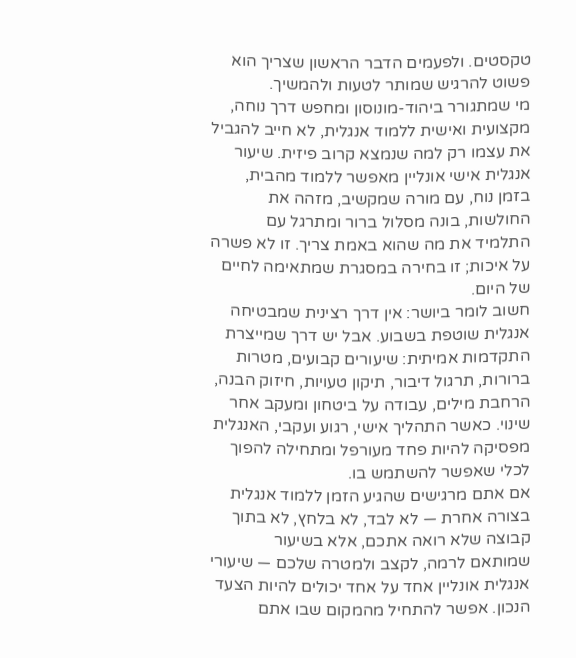טקסטים. ולפעמים הדבר הראשון שצריך הוא פשוט להרגיש שמותר לטעות ולהמשיך.
מי שמתגורר ביהוד-מונוסון ומחפש דרך נוחה, מקצועית ואישית ללמוד אנגלית, לא חייב להגביל את עצמו רק למה שנמצא קרוב פיזית. שיעור אנגלית אישי אונליין מאפשר ללמוד מהבית, בזמן נוח, עם מורה שמקשיב, מזהה את החולשות, בונה מסלול ברור ומתרגל עם התלמיד את מה שהוא באמת צריך. זו לא פשרה על איכות; זו בחירה במסגרת שמתאימה לחיים של היום.
חשוב לומר ביושר: אין דרך רצינית שמבטיחה אנגלית שוטפת בשבוע. אבל יש דרך שמייצרת התקדמות אמיתית: שיעורים קבועים, מטרות ברורות, תרגול דיבור, תיקון טעויות, חיזוק הבנה, הרחבת מילים, עבודה על ביטחון ומעקב אחר שינוי. כאשר התהליך אישי, רגוע ועקבי, האנגלית מפסיקה להיות פחד מעורפל ומתחילה להפוך לכלי שאפשר להשתמש בו.
אם אתם מרגישים שהגיע הזמן ללמוד אנגלית בצורה אחרת — לא לבד, לא בלחץ, לא בתוך קבוצה שלא רואה אתכם, אלא בשיעור שמותאם לרמה, לקצב ולמטרה שלכם — שיעורי אנגלית אונליין אחד על אחד יכולים להיות הצעד הנכון. אפשר להתחיל מהמקום שבו אתם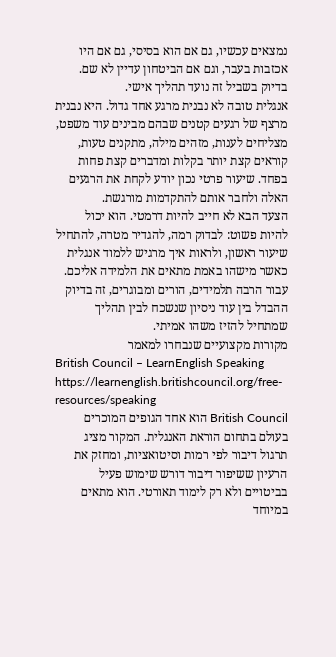נמצאים עכשיו, גם אם הוא בסיסי, גם אם היו אכזבות בעבר, וגם אם הביטחון עדיין לא שם. בדיוק בשביל זה נועד תהליך אישי.
אנגלית טובה לא נבנית מרגע אחד גדול. היא נבנית מרצף של רגעים קטנים שבהם מבינים עוד משפט, מצליחים לענות, מזהים מילה, מתקנים טעות, קוראים קצת יותר בקלות ומדברים קצת פחות בפחד. שיעור פרטי נכון יודע לקחת את הרגעים האלה ולחבר אותם להתקדמות מורגשת.
הצעד הבא לא חייב להיות דרמטי. הוא יכול להיות פשוט: לבדוק רמה, להגדיר מטרה, להתחיל שיעור ראשון, ולראות איך מרגיש ללמוד אנגלית כאשר מישהו באמת מתאים את הלמידה אליכם. עבור הרבה תלמידים, הורים ומבוגרים, זה בדיוק ההבדל בין עוד ניסיון שנשכח לבין תהליך שמתחיל להזיז משהו אמיתי.
מקורות מקצועיים שנבחרו למאמר
British Council – LearnEnglish Speaking
https://learnenglish.britishcouncil.org/free-resources/speaking
British Council הוא אחד הגופים המוכרים בעולם בתחום הוראת האנגלית. המקור מציג תרגול דיבור לפי רמות וסיטואציות, ומחזק את הרעיון ששיפור דיבור דורש שימוש פעיל בביטויים ולא רק לימוד תאורטי. הוא מתאים במיוחד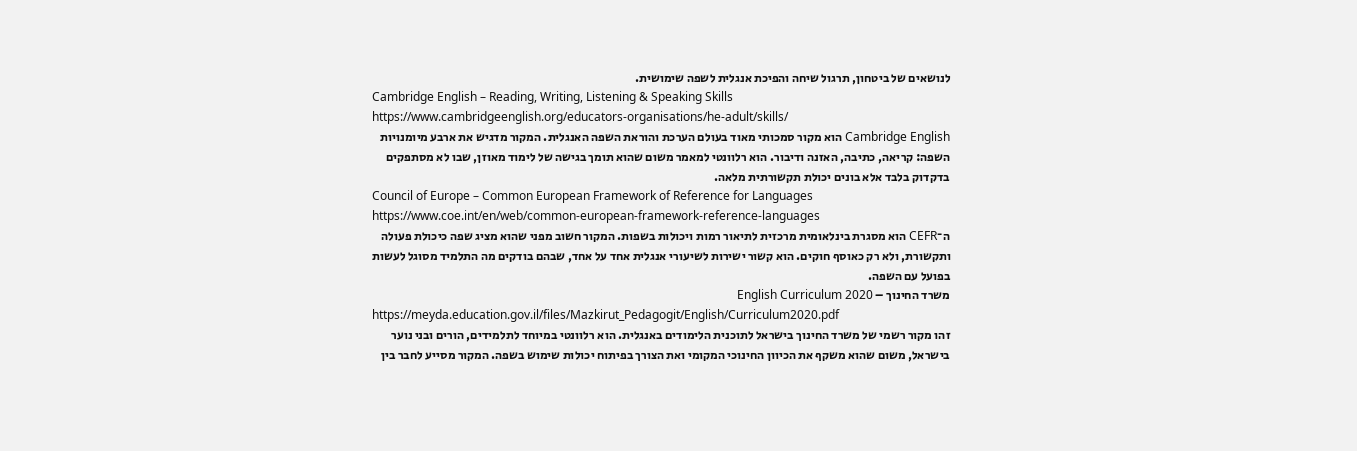לנושאים של ביטחון, תרגול שיחה והפיכת אנגלית לשפה שימושית.
Cambridge English – Reading, Writing, Listening & Speaking Skills
https://www.cambridgeenglish.org/educators-organisations/he-adult/skills/
Cambridge English הוא מקור סמכותי מאוד בעולם הערכת והוראת השפה האנגלית. המקור מדגיש את ארבע מיומנויות השפה: קריאה, כתיבה, האזנה ודיבור. הוא רלוונטי למאמר משום שהוא תומך בגישה של לימוד מאוזן, שבו לא מסתפקים בדקדוק בלבד אלא בונים יכולת תקשורתית מלאה.
Council of Europe – Common European Framework of Reference for Languages
https://www.coe.int/en/web/common-european-framework-reference-languages
ה־CEFR הוא מסגרת בינלאומית מרכזית לתיאור רמות ויכולות בשפות. המקור חשוב מפני שהוא מציג שפה כיכולת פעולה ותקשורת, ולא רק כאוסף חוקים. הוא קשור ישירות לשיעורי אנגלית אחד על אחד, שבהם בודקים מה התלמיד מסוגל לעשות בפועל עם השפה.
משרד החינוך – English Curriculum 2020
https://meyda.education.gov.il/files/Mazkirut_Pedagogit/English/Curriculum2020.pdf
זהו מקור רשמי של משרד החינוך בישראל לתוכנית הלימודים באנגלית. הוא רלוונטי במיוחד לתלמידים, הורים ובני נוער בישראל, משום שהוא משקף את הכיוון החינוכי המקומי ואת הצורך בפיתוח יכולות שימוש בשפה. המקור מסייע לחבר בין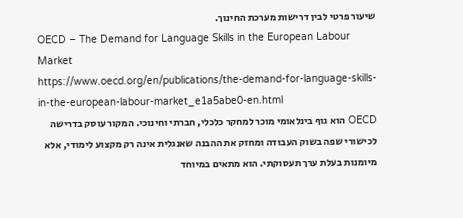שיעור פרטי לבין דרישות מערכת החינוך.
OECD – The Demand for Language Skills in the European Labour Market
https://www.oecd.org/en/publications/the-demand-for-language-skills-in-the-european-labour-market_e1a5abe0-en.html
OECD הוא גוף בינלאומי מוכר למחקר כלכלי, חברתי וחינוכי. המקור עוסק בדרישה לכישורי שפה בשוק העבודה ומחזק את ההבנה שאנגלית אינה רק מקצוע לימודי, אלא מיומנות בעלת ערך תעסוקתי. הוא מתאים במיוחד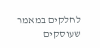לחלקים במאמר שעוסקים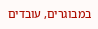במבוגרים, עובדים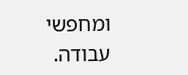ומחפשי עבודה.